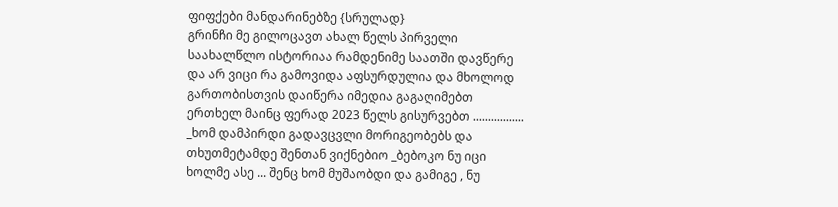ფიფქები მანდარინებზე {სრულად}
გრინჩი მე გილოცავთ ახალ წელს პირველი საახალწლო ისტორიაა რამდენიმე საათში დავწერე და არ ვიცი რა გამოვიდა აფსურდულია და მხოლოდ გართობისთვის დაიწერა იმედია გაგაღიმებთ ერთხელ მაინც ფერად 2023 წელს გისურვებთ ................. _ხომ დამპირდი გადავცვლი მორიგეობებს და თხუთმეტამდე შენთან ვიქნებიო _ბებოკო ნუ იცი ხოლმე ასე ... შენც ხომ მუშაობდი და გამიგე , ნუ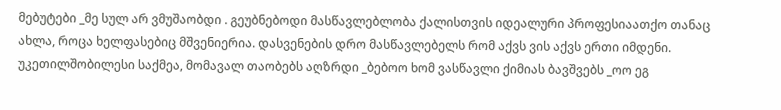მებუტები _მე სულ არ ვმუშაობდი . გეუბნებოდი მასწავლებლობა ქალისთვის იდეალური პროფესიაათქო თანაც ახლა, როცა ხელფასებიც მშვენიერია. დასვენების დრო მასწავლებელს რომ აქვს ვის აქვს ერთი იმდენი. უკეთილშობილესი საქმეა, მომავალ თაობებს აღზრდი _ბებოო ხომ ვასწავლი ქიმიას ბავშვებს _ოო ეგ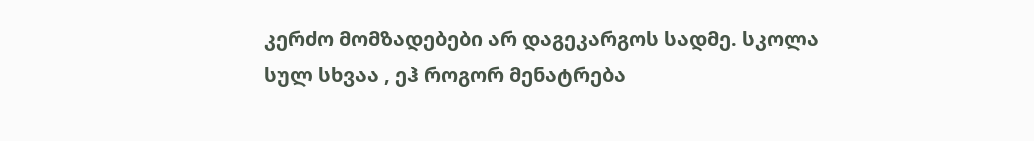კერძო მომზადებები არ დაგეკარგოს სადმე. სკოლა სულ სხვაა , ეჰ როგორ მენატრება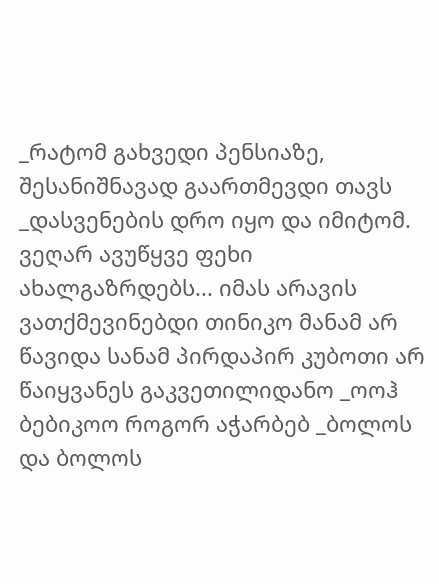_რატომ გახვედი პენსიაზე, შესანიშნავად გაართმევდი თავს _დასვენების დრო იყო და იმიტომ. ვეღარ ავუწყვე ფეხი ახალგაზრდებს... იმას არავის ვათქმევინებდი თინიკო მანამ არ წავიდა სანამ პირდაპირ კუბოთი არ წაიყვანეს გაკვეთილიდანო _ოოჰ ბებიკოო როგორ აჭარბებ _ბოლოს და ბოლოს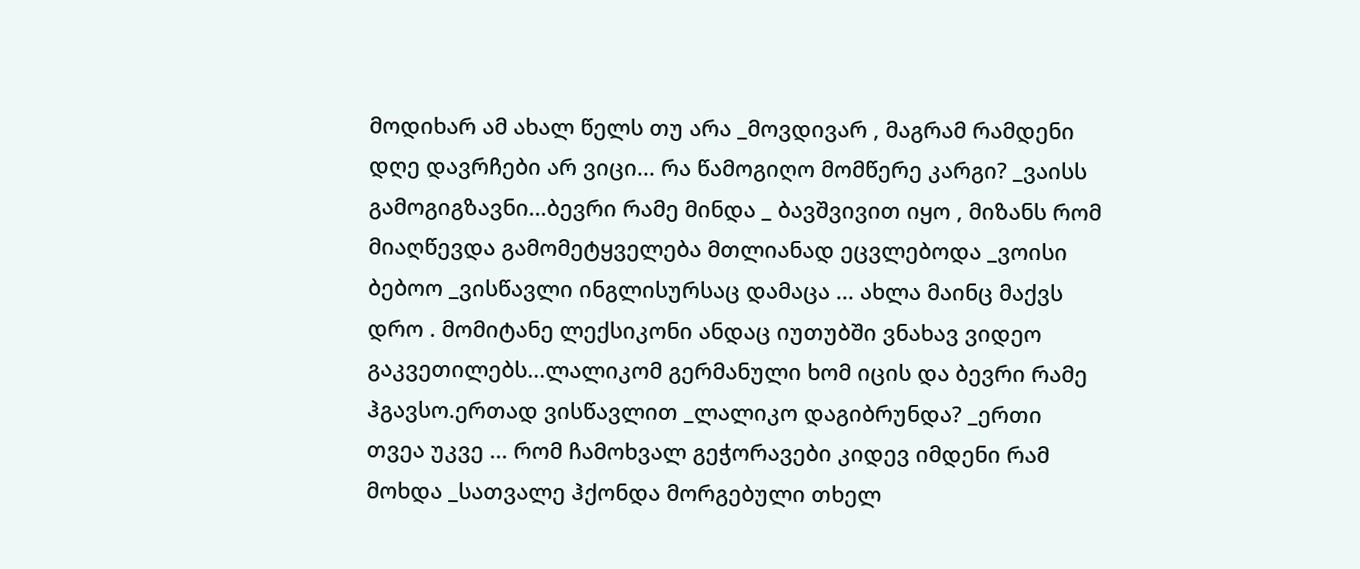მოდიხარ ამ ახალ წელს თუ არა _მოვდივარ , მაგრამ რამდენი დღე დავრჩები არ ვიცი... რა წამოგიღო მომწერე კარგი? _ვაისს გამოგიგზავნი...ბევრი რამე მინდა _ ბავშვივით იყო , მიზანს რომ მიაღწევდა გამომეტყველება მთლიანად ეცვლებოდა _ვოისი ბებოო _ვისწავლი ინგლისურსაც დამაცა ... ახლა მაინც მაქვს დრო . მომიტანე ლექსიკონი ანდაც იუთუბში ვნახავ ვიდეო გაკვეთილებს...ლალიკომ გერმანული ხომ იცის და ბევრი რამე ჰგავსო.ერთად ვისწავლით _ლალიკო დაგიბრუნდა? _ერთი თვეა უკვე ... რომ ჩამოხვალ გეჭორავები კიდევ იმდენი რამ მოხდა _სათვალე ჰქონდა მორგებული თხელ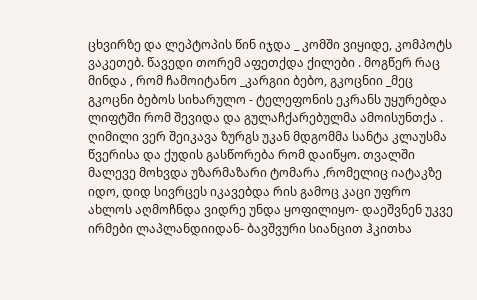ცხვირზე და ლეპტოპის წინ იჯდა _ კომში ვიყიდე, კომპოტს ვაკეთებ. წავედი თორემ აფეთქდა ქილები . მოგწერ რაც მინდა , რომ ჩამოიტანო _კარგიი ბებო, გკოცნიი _მეც გკოცნი ბებოს სიხარულო - ტელეფონის ეკრანს უყურებდა ლიფტში რომ შევიდა და გულაჩქარებულმა ამოისუნთქა . ღიმილი ვერ შეიკავა ზურგს უკან მდგომმა სანტა კლაუსმა წვერისა და ქუდის გასწორება რომ დაიწყო. თვალში მალევე მოხვდა უზარმაზარი ტომარა ,რომელიც იატაკზე იდო, დიდ სივრცეს იკავებდა რის გამოც კაცი უფრო ახლოს აღმოჩნდა ვიდრე უნდა ყოფილიყო- დაეშვნენ უკვე ირმები ლაპლანდიიდან- ბავშვური სიანცით ჰკითხა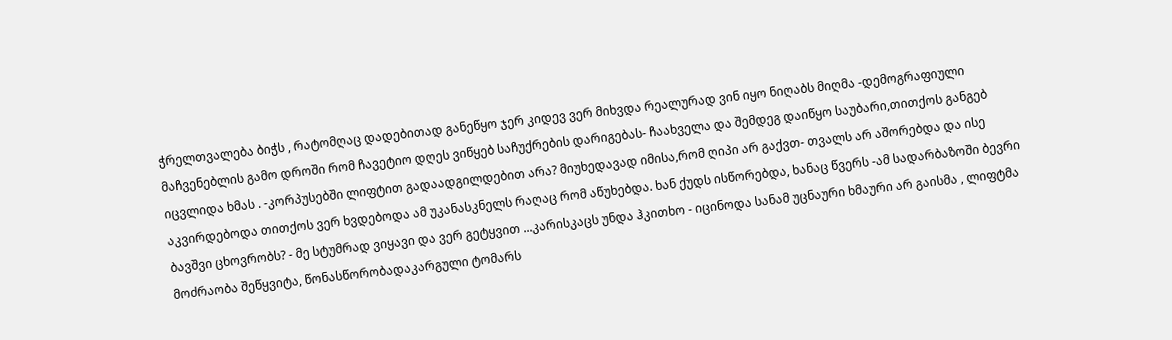ჭრელთვალება ბიჭს , რატომღაც დადებითად განეწყო ჯერ კიდევ ვერ მიხვდა რეალურად ვინ იყო ნიღაბს მიღმა -დემოგრაფიული მაჩვენებლის გამო დროში რომ ჩავეტიო დღეს ვიწყებ საჩუქრების დარიგებას- ჩაახველა და შემდეგ დაიწყო საუბარი,თითქოს განგებ იცვლიდა ხმას . -კორპუსებში ლიფტით გადაადგილდებით არა? მიუხედავად იმისა,რომ ღიპი არ გაქვთ- თვალს არ აშორებდა და ისე აკვირდებოდა თითქოს ვერ ხვდებოდა ამ უკანასკნელს რაღაც რომ აწუხებდა. ხან ქუდს ისწორებდა, ხანაც წვერს -ამ სადარბაზოში ბევრი ბავშვი ცხოვრობს? - მე სტუმრად ვიყავი და ვერ გეტყვით ...კარისკაცს უნდა ჰკითხო - იცინოდა სანამ უცნაური ხმაური არ გაისმა , ლიფტმა მოძრაობა შეწყვიტა, წონასწორობადაკარგული ტომარს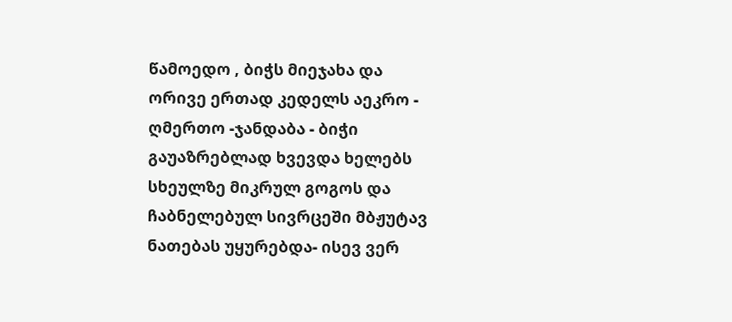წამოედო , ბიჭს მიეჯახა და ორივე ერთად კედელს აეკრო - ღმერთო -ჯანდაბა - ბიჭი გაუაზრებლად ხვევდა ხელებს სხეულზე მიკრულ გოგოს და ჩაბნელებულ სივრცეში მბჟუტავ ნათებას უყურებდა- ისევ ვერ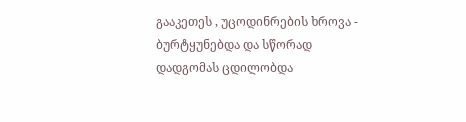გააკეთეს , უცოდინრების ხროვა - ბურტყუნებდა და სწორად დადგომას ცდილობდა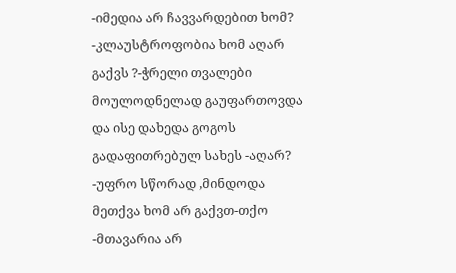-იმედია არ ჩავვარდებით ხომ? -კლაუსტროფობია ხომ აღარ გაქვს ?-ჭრელი თვალები მოულოდნელად გაუფართოვდა და ისე დახედა გოგოს გადაფითრებულ სახეს -აღარ? -უფრო სწორად ,მინდოდა მეთქვა ხომ არ გაქვთ-თქო -მთავარია არ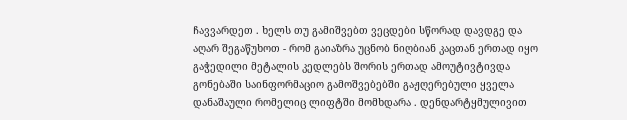ჩავვარდეთ . ხელს თუ გამიშვებთ ვეცდები სწორად დავდგე და აღარ შეგაწუხოთ - რომ გაიაზრა უცნობ ნიღბიან კაცთან ერთად იყო გაჭედილი მეტალის კედლებს შორის ერთად ამოუტივტივდა გონებაში საინფორმაციო გამოშვებებში გაჟღერებული ყველა დანაშაული რომელიც ლიფტში მომხდარა . დენდარტყმულივით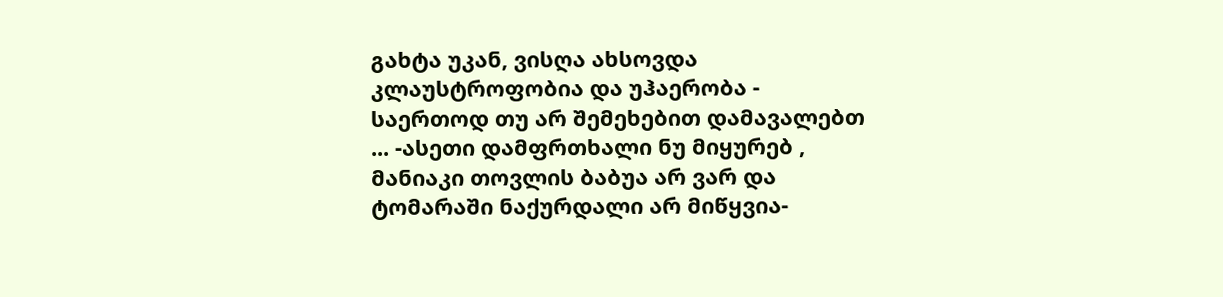გახტა უკან, ვისღა ახსოვდა კლაუსტროფობია და უჰაერობა - საერთოდ თუ არ შემეხებით დამავალებთ ... -ასეთი დამფრთხალი ნუ მიყურებ , მანიაკი თოვლის ბაბუა არ ვარ და ტომარაში ნაქურდალი არ მიწყვია-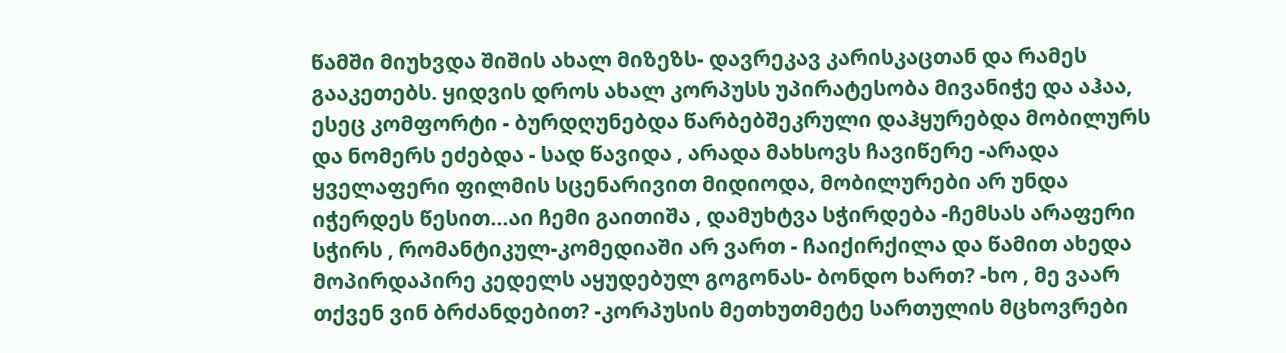წამში მიუხვდა შიშის ახალ მიზეზს- დავრეკავ კარისკაცთან და რამეს გააკეთებს. ყიდვის დროს ახალ კორპუსს უპირატესობა მივანიჭე და აჰაა, ესეც კომფორტი - ბურდღუნებდა წარბებშეკრული დაჰყურებდა მობილურს და ნომერს ეძებდა - სად წავიდა , არადა მახსოვს ჩავიწერე -არადა ყველაფერი ფილმის სცენარივით მიდიოდა, მობილურები არ უნდა იჭერდეს წესით...აი ჩემი გაითიშა , დამუხტვა სჭირდება -ჩემსას არაფერი სჭირს , რომანტიკულ-კომედიაში არ ვართ - ჩაიქირქილა და წამით ახედა მოპირდაპირე კედელს აყუდებულ გოგონას- ბონდო ხართ? -ხო , მე ვაარ თქვენ ვინ ბრძანდებით? -კორპუსის მეთხუთმეტე სართულის მცხოვრები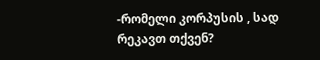-რომელი კორპუსის , სად რეკავთ თქვენ?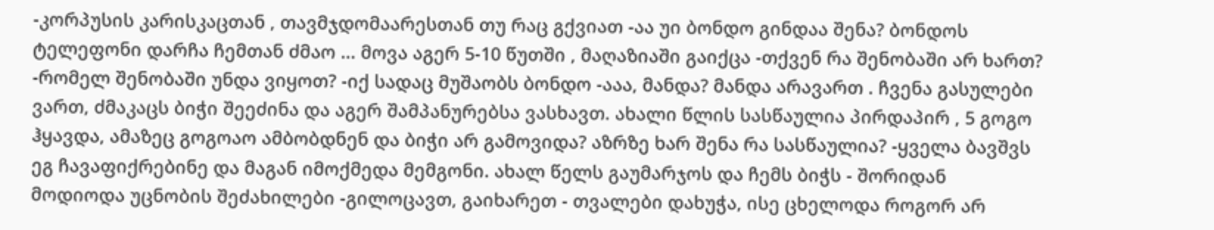-კორპუსის კარისკაცთან , თავმჯდომაარესთან თუ რაც გქვიათ -აა უი ბონდო გინდაა შენა? ბონდოს ტელეფონი დარჩა ჩემთან ძმაო ... მოვა აგერ 5-10 წუთში , მაღაზიაში გაიქცა -თქვენ რა შენობაში არ ხართ? -რომელ შენობაში უნდა ვიყოთ? -იქ სადაც მუშაობს ბონდო -ააა, მანდა? მანდა არავართ . ჩვენა გასულები ვართ, ძმაკაცს ბიჭი შეეძინა და აგერ შამპანურებსა ვასხავთ. ახალი წლის სასწაულია პირდაპირ , 5 გოგო ჰყავდა, ამაზეც გოგოაო ამბობდნენ და ბიჭი არ გამოვიდა? აზრზე ხარ შენა რა სასწაულია? -ყველა ბავშვს ეგ ჩავაფიქრებინე და მაგან იმოქმედა მემგონი. ახალ წელს გაუმარჯოს და ჩემს ბიჭს - შორიდან მოდიოდა უცნობის შეძახილები -გილოცავთ, გაიხარეთ - თვალები დახუჭა, ისე ცხელოდა როგორ არ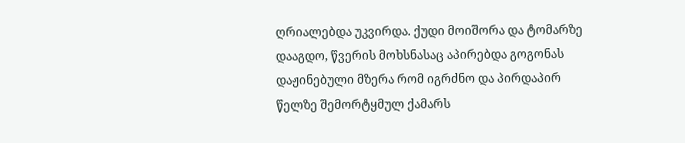ღრიალებდა უკვირდა. ქუდი მოიშორა და ტომარზე დააგდო, წვერის მოხსნასაც აპირებდა გოგონას დაჟინებული მზერა რომ იგრძნო და პირდაპირ წელზე შემორტყმულ ქამარს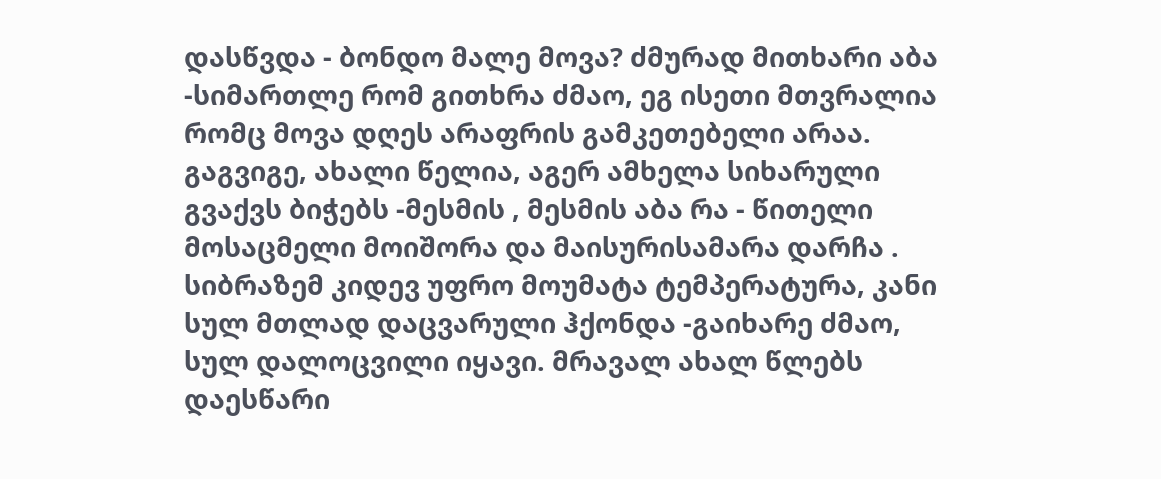დასწვდა - ბონდო მალე მოვა? ძმურად მითხარი აბა -სიმართლე რომ გითხრა ძმაო, ეგ ისეთი მთვრალია რომც მოვა დღეს არაფრის გამკეთებელი არაა. გაგვიგე, ახალი წელია, აგერ ამხელა სიხარული გვაქვს ბიჭებს -მესმის , მესმის აბა რა - წითელი მოსაცმელი მოიშორა და მაისურისამარა დარჩა . სიბრაზემ კიდევ უფრო მოუმატა ტემპერატურა, კანი სულ მთლად დაცვარული ჰქონდა -გაიხარე ძმაო, სულ დალოცვილი იყავი. მრავალ ახალ წლებს დაესწარი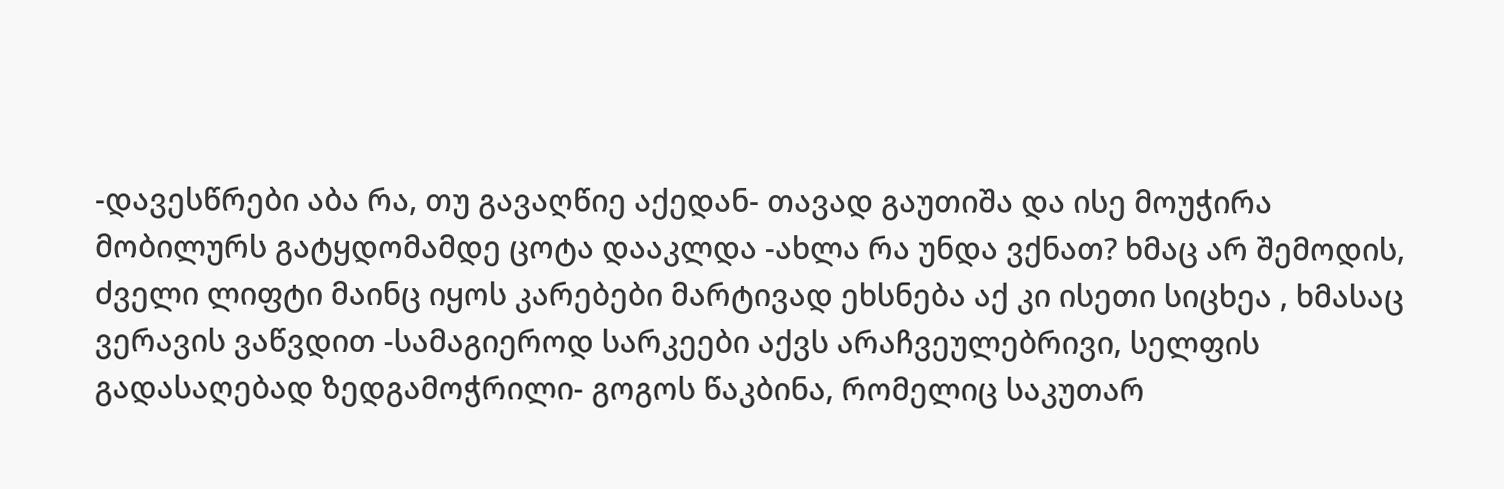-დავესწრები აბა რა, თუ გავაღწიე აქედან- თავად გაუთიშა და ისე მოუჭირა მობილურს გატყდომამდე ცოტა დააკლდა -ახლა რა უნდა ვქნათ? ხმაც არ შემოდის, ძველი ლიფტი მაინც იყოს კარებები მარტივად ეხსნება აქ კი ისეთი სიცხეა , ხმასაც ვერავის ვაწვდით -სამაგიეროდ სარკეები აქვს არაჩვეულებრივი, სელფის გადასაღებად ზედგამოჭრილი- გოგოს წაკბინა, რომელიც საკუთარ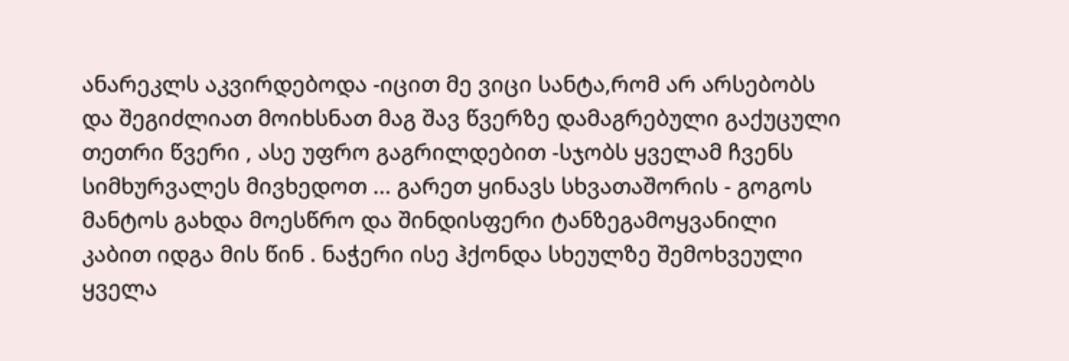ანარეკლს აკვირდებოდა -იცით მე ვიცი სანტა,რომ არ არსებობს და შეგიძლიათ მოიხსნათ მაგ შავ წვერზე დამაგრებული გაქუცული თეთრი წვერი , ასე უფრო გაგრილდებით -სჯობს ყველამ ჩვენს სიმხურვალეს მივხედოთ ... გარეთ ყინავს სხვათაშორის - გოგოს მანტოს გახდა მოესწრო და შინდისფერი ტანზეგამოყვანილი კაბით იდგა მის წინ . ნაჭერი ისე ჰქონდა სხეულზე შემოხვეული ყველა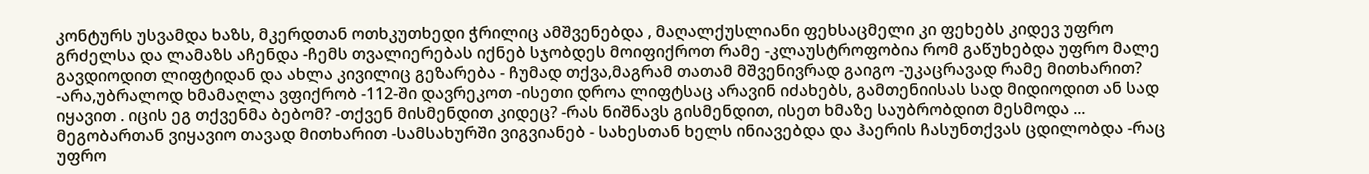კონტურს უსვამდა ხაზს, მკერდთან ოთხკუთხედი ჭრილიც ამშვენებდა , მაღალქუსლიანი ფეხსაცმელი კი ფეხებს კიდევ უფრო გრძელსა და ლამაზს აჩენდა -ჩემს თვალიერებას იქნებ სჯობდეს მოიფიქროთ რამე -კლაუსტროფობია რომ გაწუხებდა უფრო მალე გავდიოდით ლიფტიდან და ახლა კივილიც გეზარება - ჩუმად თქვა,მაგრამ თათამ მშვენივრად გაიგო -უკაცრავად რამე მითხარით? -არა,უბრალოდ ხმამაღლა ვფიქრობ -112-ში დავრეკოთ -ისეთი დროა ლიფტსაც არავინ იძახებს, გამთენიისას სად მიდიოდით ან სად იყავით . იცის ეგ თქვენმა ბებომ? -თქვენ მისმენდით კიდეც? -რას ნიშნავს გისმენდით, ისეთ ხმაზე საუბრობდით მესმოდა ... მეგობართან ვიყავიო თავად მითხარით -სამსახურში ვიგვიანებ - სახესთან ხელს ინიავებდა და ჰაერის ჩასუნთქვას ცდილობდა -რაც უფრო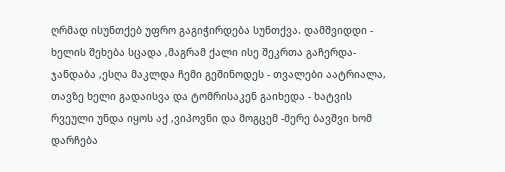ღრმად ისუნთქებ უფრო გაგიჭირდება სუნთქვა. დამშვიდდი - ხელის შეხება სცადა ,მაგრამ ქალი ისე შეკრთა გაჩერდა- ჯანდაბა ,ესღა მაკლდა ჩემი გეშინოდეს - თვალები აატრიალა, თავზე ხელი გადაისვა და ტომრისაკენ გაიხედა - ხატვის რვეული უნდა იყოს აქ ,ვიპოვნი და მოგცემ -მერე ბავშვი ხომ დარჩება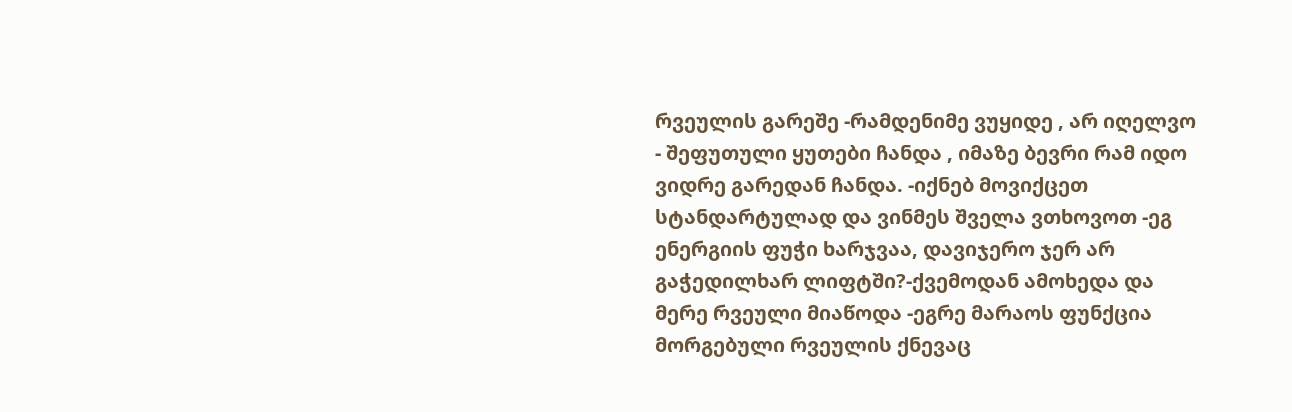რვეულის გარეშე -რამდენიმე ვუყიდე , არ იღელვო - შეფუთული ყუთები ჩანდა , იმაზე ბევრი რამ იდო ვიდრე გარედან ჩანდა. -იქნებ მოვიქცეთ სტანდარტულად და ვინმეს შველა ვთხოვოთ -ეგ ენერგიის ფუჭი ხარჯვაა, დავიჯერო ჯერ არ გაჭედილხარ ლიფტში?-ქვემოდან ამოხედა და მერე რვეული მიაწოდა -ეგრე მარაოს ფუნქცია მორგებული რვეულის ქნევაც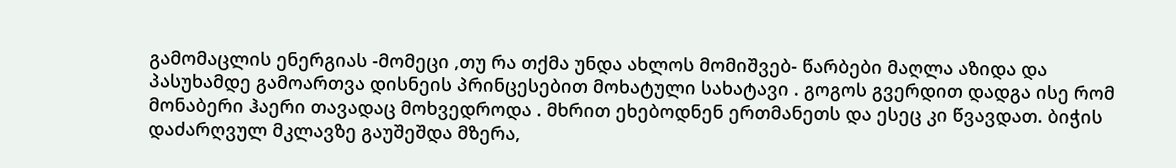გამომაცლის ენერგიას -მომეცი ,თუ რა თქმა უნდა ახლოს მომიშვებ- წარბები მაღლა აზიდა და პასუხამდე გამოართვა დისნეის პრინცესებით მოხატული სახატავი . გოგოს გვერდით დადგა ისე რომ მონაბერი ჰაერი თავადაც მოხვედროდა . მხრით ეხებოდნენ ერთმანეთს და ესეც კი წვავდათ. ბიჭის დაძარღვულ მკლავზე გაუშეშდა მზერა,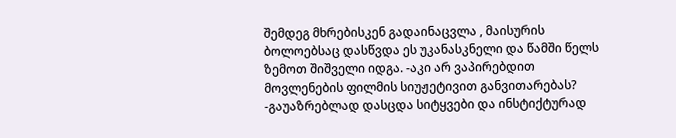შემდეგ მხრებისკენ გადაინაცვლა , მაისურის ბოლოებსაც დასწვდა ეს უკანასკნელი და წამში წელს ზემოთ შიშველი იდგა. -აკი არ ვაპირებდით მოვლენების ფილმის სიუჟეტივით განვითარებას? -გაუაზრებლად დასცდა სიტყვები და ინსტიქტურად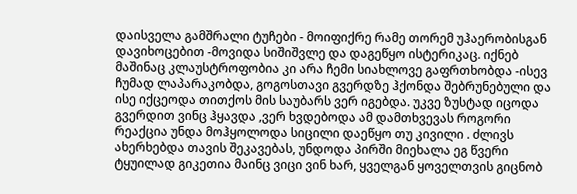დაისველა გამშრალი ტუჩები - მოიფიქრე რამე თორემ უჰაერობისგან დავიხოცებით -მოვიდა სიშიშვლე და დაგეწყო ისტერიკაც. იქნებ მაშინაც კლაუსტროფობია კი არა ჩემი სიახლოვე გაფრთხობდა -ისევ ჩუმად ლაპარაკობდა, გოგოსთავი გვერდზე ჰქონდა შებრუნებული და ისე იქცეოდა თითქოს მის საუბარს ვერ იგებდა. უკვე ზუსტად იცოდა გვერდით ვინც ჰყავდა ,ვერ ხვდებოდა ამ დამთხვევას როგორი რეაქცია უნდა მოჰყოლოდა სიცილი დაეწყო თუ კივილი . ძლივს ახერხებდა თავის შეკავებას, უნდოდა პირში მიეხალა ეგ წვერი ტყუილად გიკეთია მაინც ვიცი ვინ ხარ, ყველგან ყოველთვის გიცნობ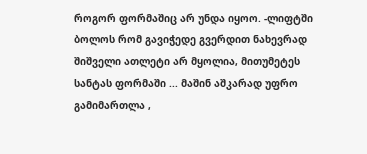როგორ ფორმაშიც არ უნდა იყოო. -ლიფტში ბოლოს რომ გავიჭედე გვერდით ნახევრად შიშველი ათლეტი არ მყოლია, მითუმეტეს სანტას ფორმაში ... მაშინ აშკარად უფრო გამიმართლა ,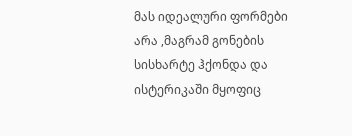მას იდეალური ფორმები არა ,მაგრამ გონების სისხარტე ჰქონდა და ისტერიკაში მყოფიც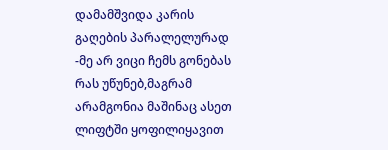დამამშვიდა კარის გაღების პარალელურად -მე არ ვიცი ჩემს გონებას რას უწუნებ,მაგრამ არამგონია მაშინაც ასეთ ლიფტში ყოფილიყავით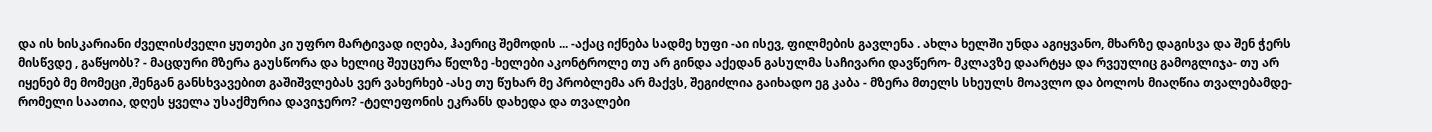და ის ხისკარიანი ძველისძველი ყუთები კი უფრო მარტივად იღება, ჰაერიც შემოდის ... -აქაც იქნება სადმე ხუფი -აი ისევ, ფილმების გავლენა . ახლა ხელში უნდა აგიყვანო, მხარზე დაგისვა და შენ ჭერს მისწვდე , გაწყობს? - მაცდური მზერა გაუსწორა და ხელიც შეუცურა წელზე -ხელები აკონტროლე თუ არ გინდა აქედან გასულმა საჩივარი დავწერო- მკლავზე დაარტყა და რვეულიც გამოგლიჯა- თუ არ იყენებ მე მომეცი ,შენგან განსხვავებით გაშიშვლებას ვერ ვახერხებ -ასე თუ წუხარ მე პრობლემა არ მაქვს, შეგიძლია გაიხადო ეგ კაბა - მზერა მთელს სხეულს მოავლო და ბოლოს მიაღწია თვალებამდე- რომელი საათია, დღეს ყველა უსაქმურია დავიჯერო? -ტელეფონის ეკრანს დახედა და თვალები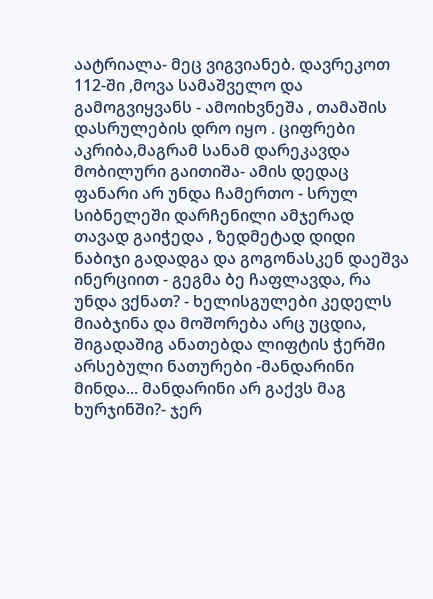აატრიალა- მეც ვიგვიანებ. დავრეკოთ 112-ში ,მოვა სამაშველო და გამოგვიყვანს - ამოიხვნეშა , თამაშის დასრულების დრო იყო . ციფრები აკრიბა,მაგრამ სანამ დარეკავდა მობილური გაითიშა- ამის დედაც ფანარი არ უნდა ჩამერთო - სრულ სიბნელეში დარჩენილი ამჯერად თავად გაიჭედა , ზედმეტად დიდი ნაბიჯი გადადგა და გოგონასკენ დაეშვა ინერციით - გეგმა ბე ჩაფლავდა, რა უნდა ვქნათ? - ხელისგულები კედელს მიაბჯინა და მოშორება არც უცდია, შიგადაშიგ ანათებდა ლიფტის ჭერში არსებული ნათურები -მანდარინი მინდა... მანდარინი არ გაქვს მაგ ხურჯინში?- ჯერ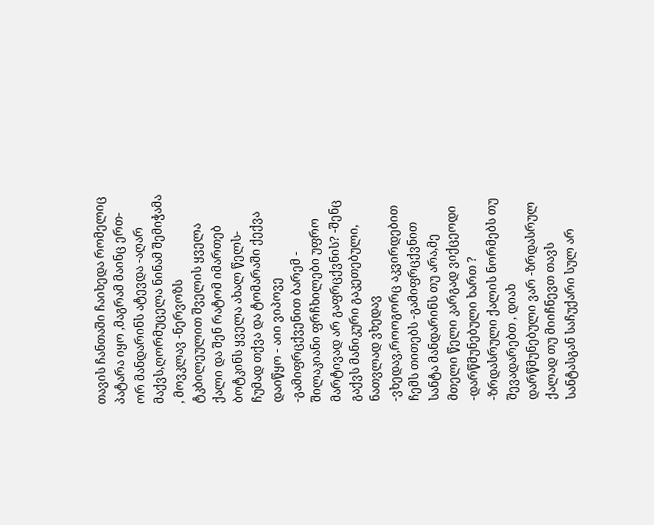თავის ჩანთაში ჩაიხედა რომელიც პატარა იყო ,მაგრამ მაინც ერთ-ორ მანდარინს ატევდა -აღარ მაქვს,ღორმუცელა ნინამ შემიჭამა , მოვკლავ -ნერვოზს ტკბილეულით შველის ყველა ქალი და შენ რატომ იმართებ ბოტკინს ყველა ახალ წელს- ჩუმად თქვა და ტომარაში ქექვა დაიწყო - აიი ვიპოვე -გამიფრცქვენით ბარემ - შილაკიანი ფრჩხილები უფრო მარტივად არ გაფრცქვნის? -შენც გაქვს მანიკური გაკეთებული, ნათვლად ვხედავ -ვხედავ,როოგორც აკვირდებით ჩემს თითებს -გამიფრცქვნით სანტა მანდარინს თუ არა,მე მთელი წელი კარგად ვიქცეოდი -დარწმუნებული ხართ ? -ზრდასრული ქალის ნორმებს თუ შევადარებთ , დიახ დარწმუნებული ვარ -ზრდასრულ ქალად თუ მიიჩნევთ თავს სანტასგან საჩუქარი სულ არ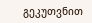გეკუთვნით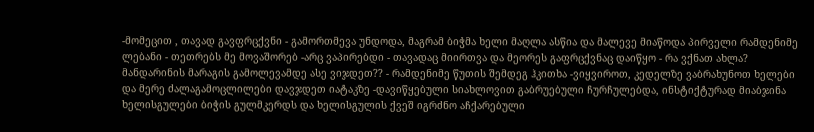-მომეცით , თავად გავფრცქვნი - გამორთმევა უნდოდა, მაგრამ ბიჭმა ხელი მაღლა ასწია და მალევე მიაწოდა პირველი რამდენიმე ლებანი - თეთრებს მე მოვაშორებ -არც ვაპირებდი - თავადაც მიირთვა და მეორეს გაფრცქვნაც დაიწყო - რა ვქნათ ახლა? მანდარინის მარაგის გამოლევამდე ასე ვიჯდეთ?? - რამდენიმე წუთის შემდეგ ჰკითხა -ვიყვიროთ, კედელზე ვაბრახუნოთ ხელები და მერე ძალაგამოცლილები დავჯდეთ იატაკზე -დავიწყებული სიახლოვით გაბრუებული ჩურჩულებდა, ინსტიქტურად მიაბჯინა ხელისგულები ბიჭის გულმკერდს და ხელისგულის ქვეშ იგრძნო აჩქარებული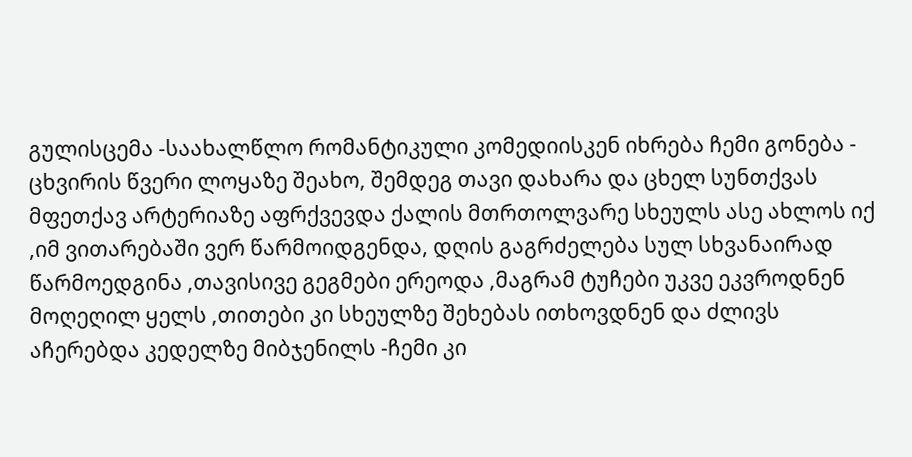გულისცემა -საახალწლო რომანტიკული კომედიისკენ იხრება ჩემი გონება - ცხვირის წვერი ლოყაზე შეახო, შემდეგ თავი დახარა და ცხელ სუნთქვას მფეთქავ არტერიაზე აფრქვევდა ქალის მთრთოლვარე სხეულს ასე ახლოს იქ ,იმ ვითარებაში ვერ წარმოიდგენდა, დღის გაგრძელება სულ სხვანაირად წარმოედგინა ,თავისივე გეგმები ერეოდა ,მაგრამ ტუჩები უკვე ეკვროდნენ მოღეღილ ყელს ,თითები კი სხეულზე შეხებას ითხოვდნენ და ძლივს აჩერებდა კედელზე მიბჯენილს -ჩემი კი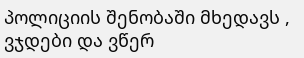პოლიციის შენობაში მხედავს , ვჯდები და ვწერ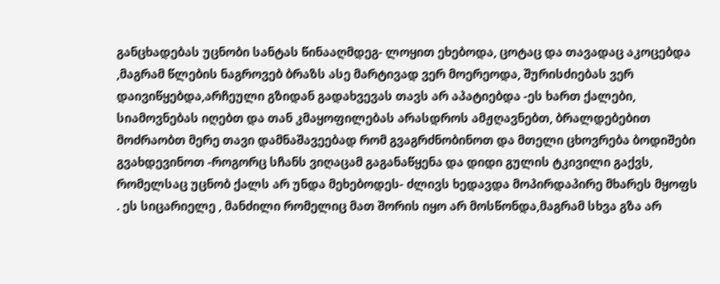განცხადებას უცნობი სანტას წინააღმდეგ- ლოყით ეხებოდა, ცოტაც და თავადაც აკოცებდა ,მაგრამ წლების ნაგროვებ ბრაზს ასე მარტივად ვერ მოერეოდა, შურისძიებას ვერ დაივიწყებდა,არჩეული გზიდან გადახვევას თავს არ აპატიებდა -ეს ხართ ქალები, სიამოვნებას იღებთ და თან კმაყოფილებას არასდროს ამჟღავნებთ, ბრალდებებით მოძრაობთ მერე თავი დამნაშავეებად რომ გვაგრძნობინოთ და მთელი ცხოვრება ბოდიშები გვახდევინოთ -როგორც სჩანს ვიღაცამ გაგანაწყენა და დიდი გულის ტკივილი გაქვს, რომელსაც უცნობ ქალს არ უნდა მეხებოდეს- ძლივს ხედავდა მოპირდაპირე მხარეს მყოფს . ეს სიცარიელე , მანძილი რომელიც მათ შორის იყო არ მოსწონდა,მაგრამ სხვა გზა არ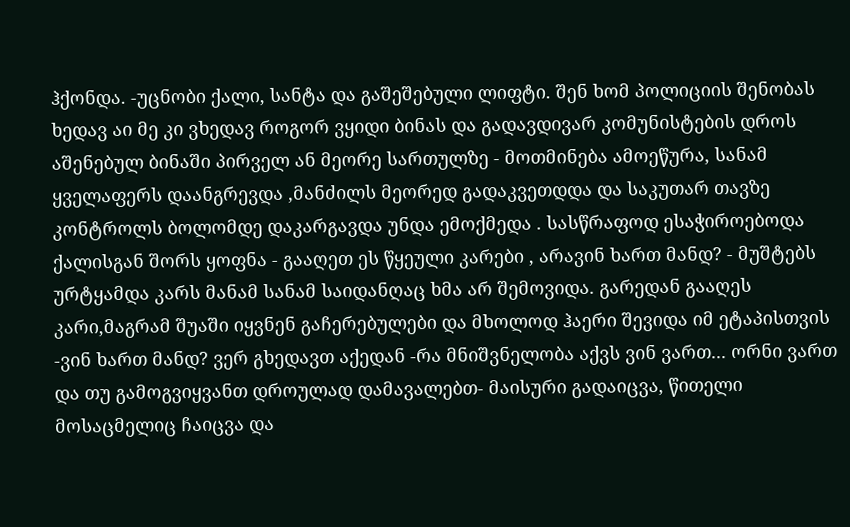ჰქონდა. -უცნობი ქალი, სანტა და გაშეშებული ლიფტი. შენ ხომ პოლიციის შენობას ხედავ აი მე კი ვხედავ როგორ ვყიდი ბინას და გადავდივარ კომუნისტების დროს აშენებულ ბინაში პირველ ან მეორე სართულზე - მოთმინება ამოეწურა, სანამ ყველაფერს დაანგრევდა ,მანძილს მეორედ გადაკვეთდდა და საკუთარ თავზე კონტროლს ბოლომდე დაკარგავდა უნდა ემოქმედა . სასწრაფოდ ესაჭიროებოდა ქალისგან შორს ყოფნა - გააღეთ ეს წყეული კარები , არავინ ხართ მანდ? - მუშტებს ურტყამდა კარს მანამ სანამ საიდანღაც ხმა არ შემოვიდა. გარედან გააღეს კარი,მაგრამ შუაში იყვნენ გაჩერებულები და მხოლოდ ჰაერი შევიდა იმ ეტაპისთვის -ვინ ხართ მანდ? ვერ გხედავთ აქედან -რა მნიშვნელობა აქვს ვინ ვართ... ორნი ვართ და თუ გამოგვიყვანთ დროულად დამავალებთ- მაისური გადაიცვა, წითელი მოსაცმელიც ჩაიცვა და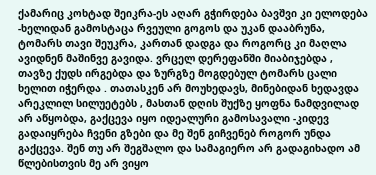ქამარიც კოხტად შეიკრა-ეს აღარ გჭირდება ბავშვი კი ელოდება -ხელიდან გამოსტაცა რვეული გოგოს და უკან დააბრუნა, ტომარს თავი შეუკრა, კართან დადგა და როგორც კი მაღლა ავიდნენ მაშინვე გავიდა. ვრცელ დერეფანში მიაბიჯებდა , თავზე ქუდს ირგებდა და ზურგზე მოგდებულ ტომარს ცალი ხელით იჭერდა . თათასკენ არ მოუხედავს, მინებიდან ხედავდა არეკლილ სილუეტებს , მასთან დღის შუქზე ყოფნა ნამდვილად არ აწყობდა, გაქცევა იყო იდეალური გამოსავალი -კიდევ გადაიყრება ჩვენი გზები და მე შენ გიჩვენებ როგორ უნდა გაქცევა. შენ თუ არ შეგშალო და სამაგიერო არ გადაგიხადო ამ წლებისთვის მე არ ვიყო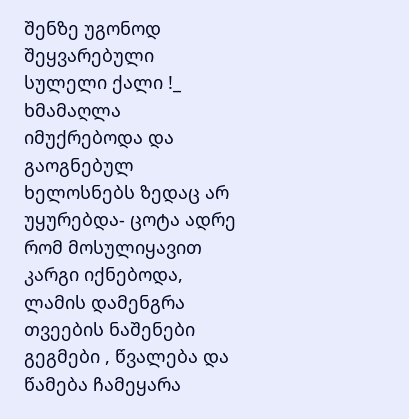შენზე უგონოდ შეყვარებული სულელი ქალი !_ ხმამაღლა იმუქრებოდა და გაოგნებულ ხელოსნებს ზედაც არ უყურებდა- ცოტა ადრე რომ მოსულიყავით კარგი იქნებოდა, ლამის დამენგრა თვეების ნაშენები გეგმები , წვალება და წამება ჩამეყარა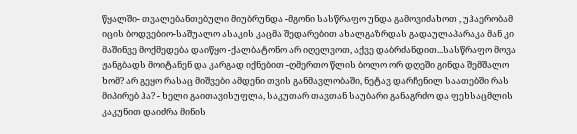წყალში- თვალებანთებული მიუბრუნდა -მგონი სასწრაფო უნდა გამოვიძახოთ , უჰაერობამ იცის ბოდვებიო-საშუალო ასაკის კაცმა შედარებით ახალგაზრდას გადაულაპარაკა მან კი მაშინვე მოქმედება დაიწყო -ქალბატონო არ იღელვოთ, აქვე დაბრძანდით...სასწრაფო მოვა ჟანგბადს მოიტანენ და კარგად იქნებით -ღმერთო წლის ბოლო ორ დღეში გინდა შემშალო ხომ? არ გეყო რასაც მიშვები ამდენი თვის განმავლობაში, ნეტავ დარჩენილ საათებში რას მიპირებ ჰა? - ხელი გაითავისუფლა, საკუთარ თავთან საუბარი განაგრძო და ფეხსაცმლის კაკუნით დაიძრა მინის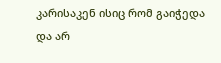კარისაკენ ისიც რომ გაიჭედა და არ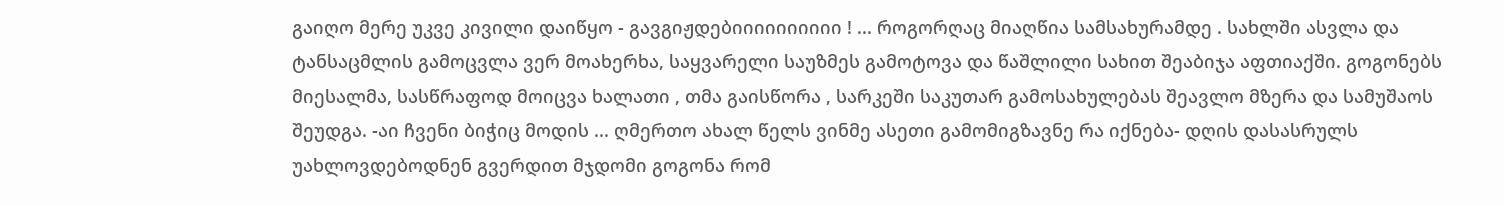გაიღო მერე უკვე კივილი დაიწყო - გავგიჟდებიიიიიიიიიი ! ... როგორღაც მიაღწია სამსახურამდე . სახლში ასვლა და ტანსაცმლის გამოცვლა ვერ მოახერხა, საყვარელი საუზმეს გამოტოვა და წაშლილი სახით შეაბიჯა აფთიაქში. გოგონებს მიესალმა, სასწრაფოდ მოიცვა ხალათი , თმა გაისწორა , სარკეში საკუთარ გამოსახულებას შეავლო მზერა და სამუშაოს შეუდგა. -აი ჩვენი ბიჭიც მოდის ... ღმერთო ახალ წელს ვინმე ასეთი გამომიგზავნე რა იქნება- დღის დასასრულს უახლოვდებოდნენ გვერდით მჯდომი გოგონა რომ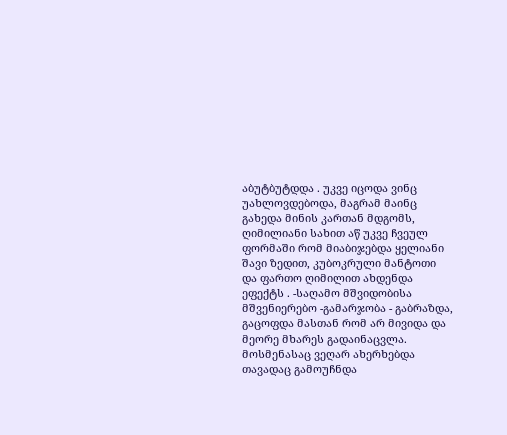აბუტბუტდდა . უკვე იცოდა ვინც უახლოვდებოდა, მაგრამ მაინც გახედა მინის კართან მდგომს, ღიმილიანი სახით აწ უკვე ჩვეულ ფორმაში რომ მიაბიჯებდა ყელიანი შავი ზედით, კუბოკრული მანტოთი და ფართო ღიმილით ახდენდა ეფექტს . -საღამო მშვიდობისა მშვენიერებო -გამარჯობა - გაბრაზდა, გაცოფდა მასთან რომ არ მივიდა და მეორე მხარეს გადაინაცვლა. მოსმენასაც ვეღარ ახერხებდა თავადაც გამოუჩნდა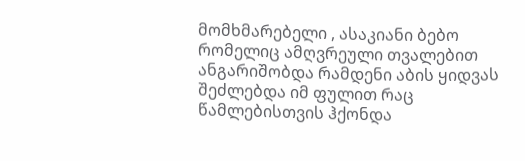მომხმარებელი , ასაკიანი ბებო რომელიც ამღვრეული თვალებით ანგარიშობდა რამდენი აბის ყიდვას შეძლებდა იმ ფულით რაც წამლებისთვის ჰქონდა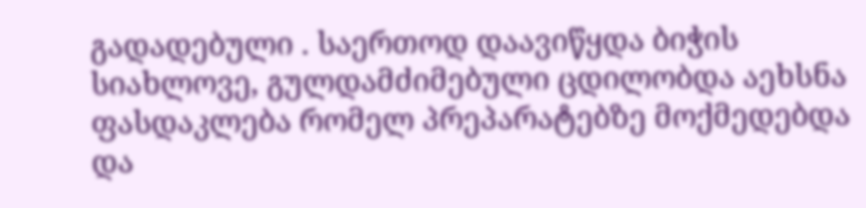გადადებული . საერთოდ დაავიწყდა ბიჭის სიახლოვე, გულდამძიმებული ცდილობდა აეხსნა ფასდაკლება რომელ პრეპარატებზე მოქმედებდა და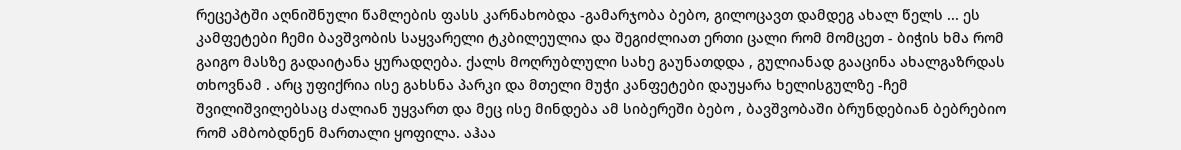რეცეპტში აღნიშნული წამლების ფასს კარნახობდა -გამარჯობა ბებო, გილოცავთ დამდეგ ახალ წელს ... ეს კამფეტები ჩემი ბავშვობის საყვარელი ტკბილეულია და შეგიძლიათ ერთი ცალი რომ მომცეთ - ბიჭის ხმა რომ გაიგო მასზე გადაიტანა ყურადღება. ქალს მოღრუბლული სახე გაუნათდდა , გულიანად გააცინა ახალგაზრდას თხოვნამ . არც უფიქრია ისე გახსნა პარკი და მთელი მუჭი კანფეტები დაუყარა ხელისგულზე -ჩემ შვილიშვილებსაც ძალიან უყვართ და მეც ისე მინდება ამ სიბერეში ბებო , ბავშვობაში ბრუნდებიან ბებრებიო რომ ამბობდნენ მართალი ყოფილა. აჰაა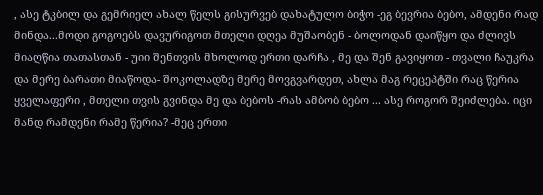, ასე ტკბილ და გემრიელ ახალ წელს გისურვებ დახატულო ბიჭო -ეგ ბევრია ბებო, ამდენი რად მინდა...მოდი გოგოებს დავურიგოთ მთელი დღეა მუშაობენ - ბოლოდან დაიწყო და ძლივს მიაღწია თათასთან - უიი შენთვის მხოლოდ ერთი დარჩა , მე და შენ გავიყოთ - თვალი ჩაუკრა და მერე ბარათი მიაწოდა- შოკოლადზე მერე მოვგვარდეთ, ახლა მაგ რეცეპტში რაც წერია ყველაფერი , მთელი თვის გვინდა მე და ბებოს -რას ამბობ ბებო ... ასე როგორ შეიძლება. იცი მანდ რამდენი რამე წერია? -მეც ერთი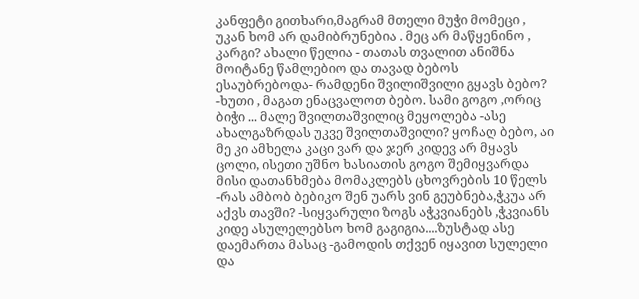კანფეტი გითხარი,მაგრამ მთელი მუჭი მომეცი , უკან ხომ არ დამიბრუნებია . მეც არ მაწყენინო , კარგი? ახალი წელია - თათას თვალით ანიშნა მოიტანე წამლებიო და თავად ბებოს ესაუბრებოდა- რამდენი შვილიშვილი გყავს ბებო? -ხუთი , მაგათ ენაცვალოთ ბებო. სამი გოგო ,ორიც ბიჭი ... მალე შვილთაშვილიც მეყოლება -ასე ახალგაზრდას უკვე შვილთაშვილი? ყოჩაღ ბებო, აი მე კი ამხელა კაცი ვარ და ჯერ კიდევ არ მყავს ცოლი, ისეთი უშნო ხასიათის გოგო შემიყვარდა მისი დათანხმება მომაკლებს ცხოვრების 10 წელს -რას ამბობ ბებიკო შენ უარს ვინ გეუბნება,ჭკუა არ აქვს თავში? -სიყვარული ზოგს აჭკვიანებს ,ჭკვიანს კიდე ასულელებსო ხომ გაგიგია....ზუსტად ასე დაემართა მასაც -გამოდის თქვენ იყავით სულელი და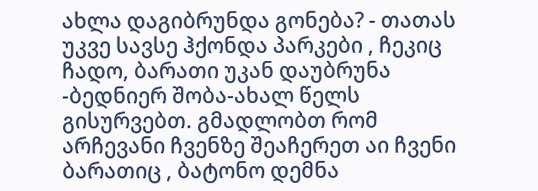ახლა დაგიბრუნდა გონება? - თათას უკვე სავსე ჰქონდა პარკები , ჩეკიც ჩადო, ბარათი უკან დაუბრუნა -ბედნიერ შობა-ახალ წელს გისურვებთ. გმადლობთ რომ არჩევანი ჩვენზე შეაჩერეთ აი ჩვენი ბარათიც , ბატონო დემნა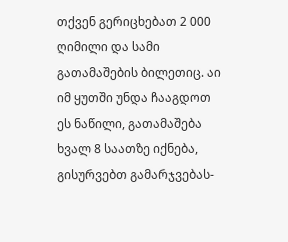თქვენ გერიცხებათ 2 000 ღიმილი და სამი გათამაშების ბილეთიც. აი იმ ყუთში უნდა ჩააგდოთ ეს ნაწილი, გათამაშება ხვალ 8 საათზე იქნება, გისურვებთ გამარჯვებას-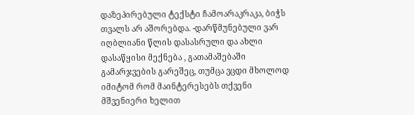დაზეპირებული ტექსტი ჩამოარაკრაკა, ბიჭს თვალს არ აშორებდა. -დარწმუნებული ვარ იღბლიანი წლის დასასრული და ახლი დასაწყისი მექნება , გათამაშებაში გამარჯვების გარეშეც, თუმცა ვცდი მხოლოდ იმიტომ რომ მაინტერესებს თქვენი მშვენიერი ხელით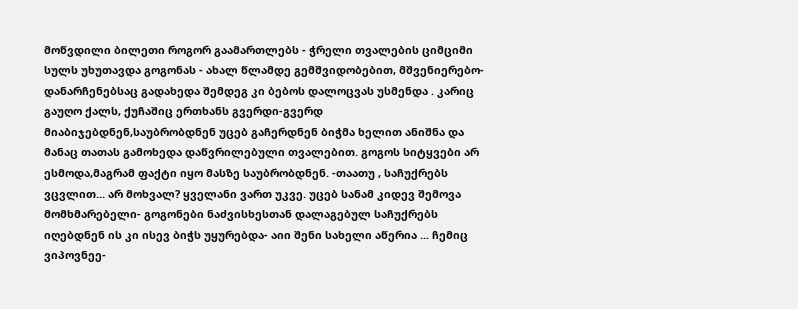მოწვდილი ბილეთი როგორ გაამართლებს - ჭრელი თვალების ციმციმი სულს უხუთავდა გოგონას - ახალ წლამდე გემშვიდობებით, მშვენიერებო- დანარჩენებსაც გადახედა შემდეგ კი ბებოს დალოცვას უსმენდა . კარიც გაუღო ქალს, ქუჩაშიც ერთხანს გვერდი-გვერდ მიაბიჯებდნენ,საუბრობდნენ უცებ გაჩერდნენ ბიჭმა ხელით ანიშნა და მანაც თათას გამოხედა დაწვრილებული თვალებით. გოგოს სიტყვები არ ესმოდა,მაგრამ ფაქტი იყო მასზე საუბრობდნენ. -თაათუ , საჩუქრებს ვცვლით... არ მოხვალ? ყველანი ვართ უკვე. უცებ სანამ კიდევ შემოვა მომხმარებელი- გოგონები ნაძვისხესთან დალაგებულ საჩუქრებს იღებდნენ ის კი ისევ ბიჭს უყურებდა- აიი შენი სახელი აწერია ... ჩემიც ვიპოვნეე-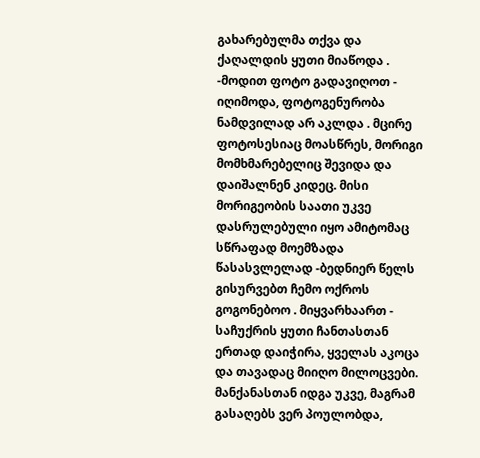გახარებულმა თქვა და ქაღალდის ყუთი მიაწოდა . -მოდით ფოტო გადავიღოთ - იღიმოდა, ფოტოგენურობა ნამდვილად არ აკლდა . მცირე ფოტოსესიაც მოასწრეს, მორიგი მომხმარებელიც შევიდა და დაიშალნენ კიდეც. მისი მორიგეობის საათი უკვე დასრულებული იყო ამიტომაც სწრაფად მოემზადა წასასვლელად -ბედნიერ წელს გისურვებთ ჩემო ოქროს გოგონებოო . მიყვარხაართ - საჩუქრის ყუთი ჩანთასთან ერთად დაიჭირა, ყველას აკოცა და თავადაც მიიღო მილოცვები. მანქანასთან იდგა უკვე, მაგრამ გასაღებს ვერ პოულობდა,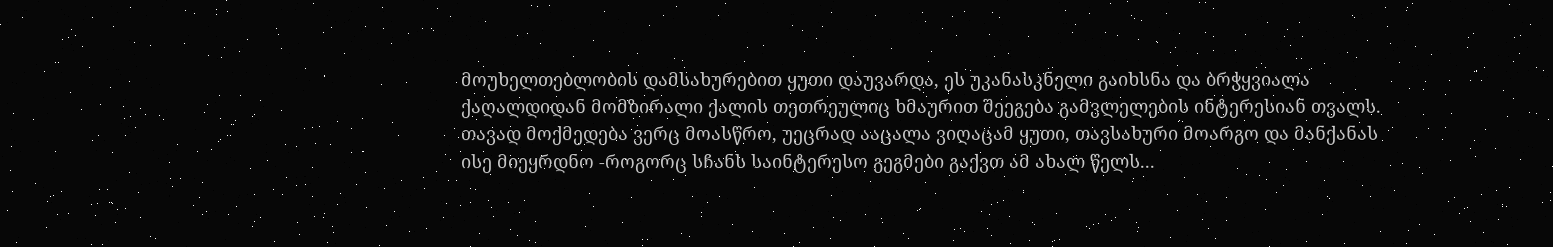მოუხელთებლობის დამსახურებით ყუთი დაუვარდა, ეს უკანასკნელი გაიხსნა და ბრჭყვიალა ქაღალდიდან მომზირალი ქალის თეთრეულიც ხმაურით შეეგება გამვლელების ინტერესიან თვალს. თავად მოქმედება ვერც მოასწრო, უეცრად ააცალა ვიღაცამ ყუთი, თავსახური მოარგო და მანქანას ისე მიეყრდნო -როგორც სჩანს საინტერესო გეგმები გაქვთ ამ ახალ წელს...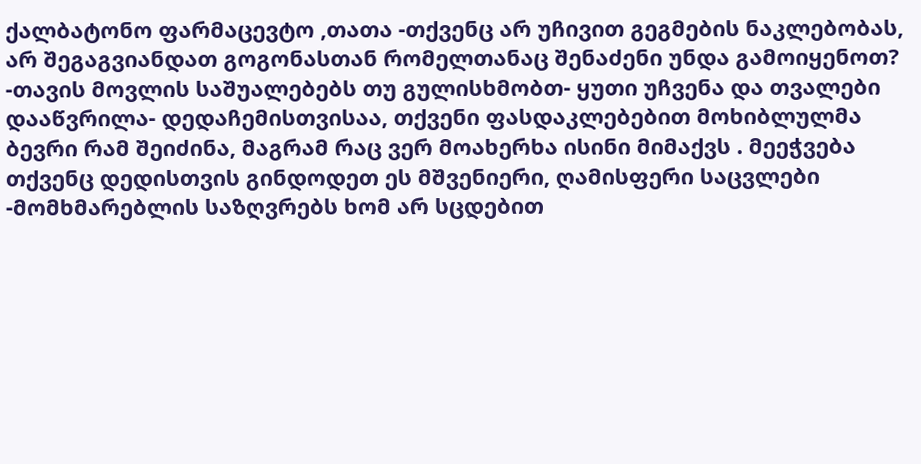ქალბატონო ფარმაცევტო ,თათა -თქვენც არ უჩივით გეგმების ნაკლებობას, არ შეგაგვიანდათ გოგონასთან რომელთანაც შენაძენი უნდა გამოიყენოთ? -თავის მოვლის საშუალებებს თუ გულისხმობთ- ყუთი უჩვენა და თვალები დააწვრილა- დედაჩემისთვისაა, თქვენი ფასდაკლებებით მოხიბლულმა ბევრი რამ შეიძინა, მაგრამ რაც ვერ მოახერხა ისინი მიმაქვს . მეეჭვება თქვენც დედისთვის გინდოდეთ ეს მშვენიერი, ღამისფერი საცვლები -მომხმარებლის საზღვრებს ხომ არ სცდებით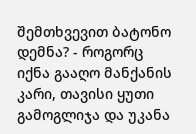შემთხვევით ბატონო დემნა? - როგორც იქნა გააღო მანქანის კარი, თავისი ყუთი გამოგლიჯა და უკანა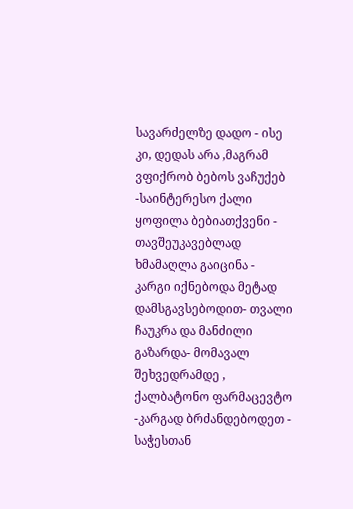სავარძელზე დადო - ისე კი, დედას არა ,მაგრამ ვფიქრობ ბებოს ვაჩუქებ -საინტერესო ქალი ყოფილა ბებიათქვენი - თავშეუკავებლად ხმამაღლა გაიცინა - კარგი იქნებოდა მეტად დამსგავსებოდით- თვალი ჩაუკრა და მანძილი გაზარდა- მომავალ შეხვედრამდე , ქალბატონო ფარმაცევტო -კარგად ბრძანდებოდეთ - საჭესთან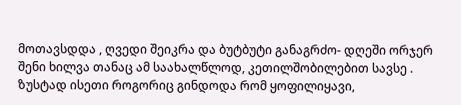მოთავსდდა , ღვედი შეიკრა და ბუტბუტი განაგრძო- დღეში ორჯერ შენი ხილვა თანაც ამ საახალწლოდ, კეთილშობილებით სავსე . ზუსტად ისეთი როგორიც გინდოდა რომ ყოფილიყავი,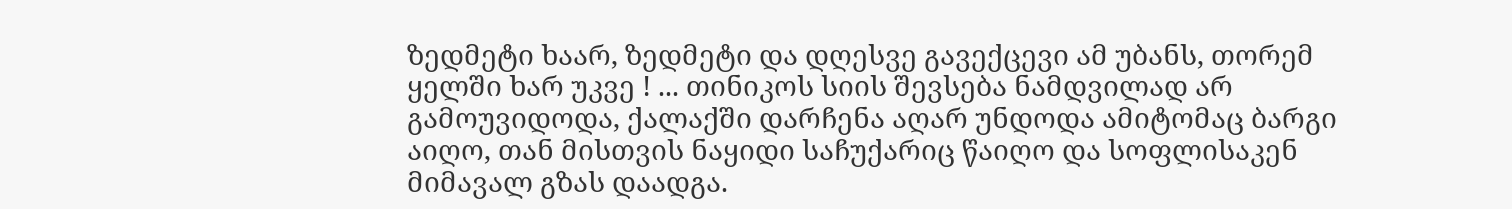ზედმეტი ხაარ, ზედმეტი და დღესვე გავექცევი ამ უბანს, თორემ ყელში ხარ უკვე ! ... თინიკოს სიის შევსება ნამდვილად არ გამოუვიდოდა, ქალაქში დარჩენა აღარ უნდოდა ამიტომაც ბარგი აიღო, თან მისთვის ნაყიდი საჩუქარიც წაიღო და სოფლისაკენ მიმავალ გზას დაადგა.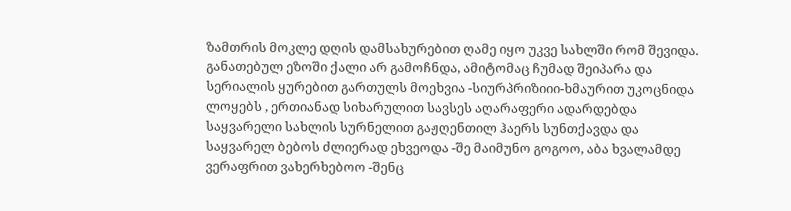ზამთრის მოკლე დღის დამსახურებით ღამე იყო უკვე სახლში რომ შევიდა. განათებულ ეზოში ქალი არ გამოჩნდა, ამიტომაც ჩუმად შეიპარა და სერიალის ყურებით გართულს მოეხვია -სიურპრიზიიი-ხმაურით უკოცნიდა ლოყებს , ერთიანად სიხარულით სავსეს აღარაფერი ადარდებდა საყვარელი სახლის სურნელით გაჟღენთილ ჰაერს სუნთქავდა და საყვარელ ბებოს ძლიერად ეხვეოდა -შე მაიმუნო გოგოო, აბა ხვალამდე ვერაფრით ვახერხებოო -შენც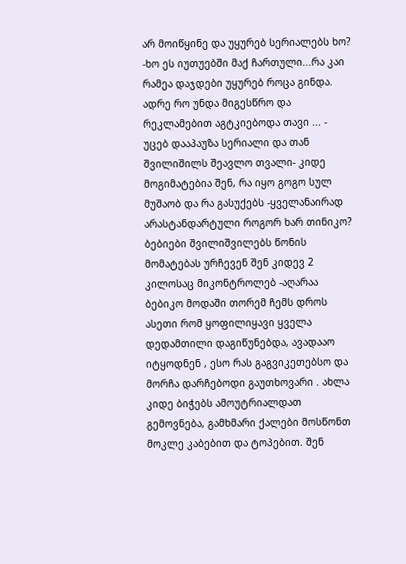არ მოიწყინე და უყურებ სერიალებს ხო? -ხო ეს იუთუებში მაქ ჩართული...რა კაი რამეა დაჯდები უყურებ როცა გინდა. ადრე რო უნდა მიგესწრო და რეკლამებით აგტკიებოდა თავი ... - უცებ დააპაუზა სერიალი და თან შვილიშილს შეავლო თვალი- კიდე მოგიმატებია შენ, რა იყო გოგო სულ მუშაობ და რა გასუქებს -ყველანაირად არასტანდარტული როგორ ხარ თინიკო? ბებიები შვილიშვილებს წონის მომატებას ურჩევენ შენ კიდევ 2 კილოსაც მიკონტროლებ -აღარაა ბებიკო მოდაში თორემ ჩემს დროს ასეთი რომ ყოფილიყავი ყველა დედამთილი დაგიწუნებდა, ავადააო იტყოდნენ , ესო რას გაგვიკეთებსო და მორჩა დარჩებოდი გაუთხოვარი . ახლა კიდე ბიჭებს ამოუტრიალდათ გემოვნება, გამხმარი ქალები მოსწონთ მოკლე კაბებით და ტოპებით. შენ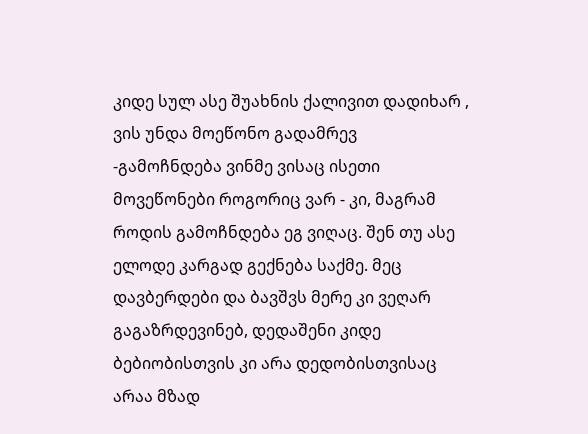კიდე სულ ასე შუახნის ქალივით დადიხარ , ვის უნდა მოეწონო გადამრევ -გამოჩნდება ვინმე ვისაც ისეთი მოვეწონები როგორიც ვარ - კი, მაგრამ როდის გამოჩნდება ეგ ვიღაც. შენ თუ ასე ელოდე კარგად გექნება საქმე. მეც დავბერდები და ბავშვს მერე კი ვეღარ გაგაზრდევინებ, დედაშენი კიდე ბებიობისთვის კი არა დედობისთვისაც არაა მზად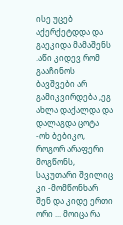ისე უცებ აქერქეტდდა და გაეკიდა მამაშენს .აწი კიდევ რომ გააჩინოს ბავშვები არ გამიკვირდება ,ეგ ახლა დაქალდა და დალაგდა ცოტა -ოხ ბებიკო, როგორ არაფერი მოგწონს, საკუთარი შვილიც კი -მომწონხარ შენ და კიდე ერთი ორი ... მოიცა რა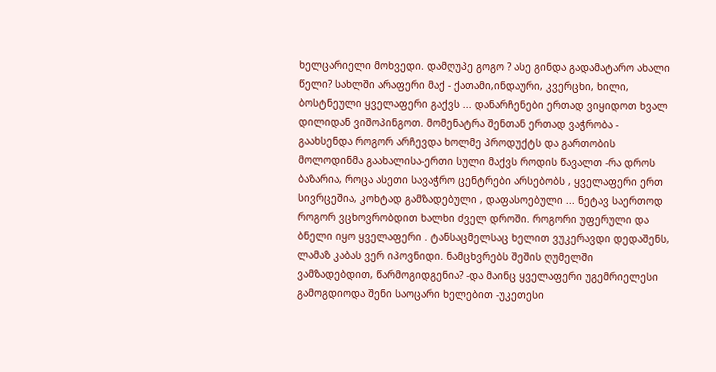ხელცარიელი მოხვედი. დამღუპე გოგო ? ასე გინდა გადამატარო ახალი წელი? სახლში არაფერი მაქ - ქათამი,ინდაური, კვერცხი, ხილი, ბოსტნეული ყველაფერი გაქვს ... დანარჩენები ერთად ვიყიდოთ ხვალ დილიდან ვიშოპინგოთ. მომენატრა შენთან ერთად ვაჭრობა - გაახსენდა როგორ არჩევდა ხოლმე პროდუქტს და გართობის მოლოდინმა გაახალისა-ერთი სული მაქვს როდის წავალთ -რა დროს ბაზარია, როცა ასეთი სავაჭრო ცენტრები არსებობს , ყველაფერი ერთ სივრცეშია, კოხტად გამზადებული , დაფასოებული ... ნეტავ საერთოდ როგორ ვცხოვრობდით ხალხი ძველ დროში. როგორი უფერული და ბნელი იყო ყველაფერი . ტანსაცმელსაც ხელით ვუკერავდი დედაშენს, ლამაზ კაბას ვერ იპოვნიდი. ნამცხვრებს შეშის ღუმელში ვამზადებდით, წარმოგიდგენია? -და მაინც ყველაფერი უგემრიელესი გამოგდიოდა შენი საოცარი ხელებით -უკეთესი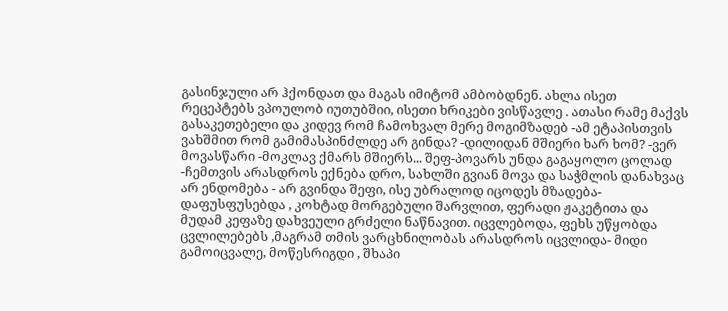გასინჯული არ ჰქონდათ და მაგას იმიტომ ამბობდნენ. ახლა ისეთ რეცეპტებს ვპოულობ იუთუბშიი, ისეთი ხრიკები ვისწავლე . ათასი რამე მაქვს გასაკეთებელი და კიდევ რომ ჩამოხვალ მერე მოგიმზადებ -ამ ეტაპისთვის ვახშმით რომ გამიმასპინძლდე არ გინდა? -დილიდან მშიერი ხარ ხომ? -ვერ მოვასწარი -მოკლავ ქმარს მშიერს... შეფ-პოვარს უნდა გაგაყოლო ცოლად -ჩემთვის არასდროს ექნება დრო, სახლში გვიან მოვა და საჭმლის დანახვაც არ ენდომება - არ გვინდა შეფი, ისე უბრალოდ იცოდეს მზადება- დაფუსფუსებდა , კოხტად მორგებული შარვლით, ფერადი ჟაკეტითა და მუდამ კეფაზე დახვეული გრძელი ნაწნავით. იცვლებოდა, ფეხს უწყობდა ცვლილებებს ,მაგრამ თმის ვარცხნილობას არასდროს იცვლიდა- მიდი გამოიცვალე, მოწესრიგდი , შხაპი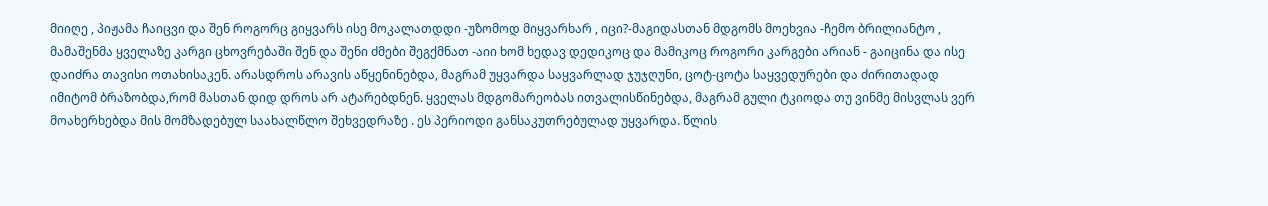მიიღე , პიჟამა ჩაიცვი და შენ როგორც გიყვარს ისე მოკალათდდი -უზომოდ მიყვარხარ , იცი?-მაგიდასთან მდგომს მოეხვია -ჩემო ბრილიანტო , მამაშენმა ყველაზე კარგი ცხოვრებაში შენ და შენი ძმები შეგქმნათ -აიი ხომ ხედავ დედიკოც და მამიკოც როგორი კარგები არიან - გაიცინა და ისე დაიძრა თავისი ოთახისაკენ. არასდროს არავის აწყენინებდა, მაგრამ უყვარდა საყვარლად ჯუჯღუნი, ცოტ-ცოტა საყვედურები და ძირითადად იმიტომ ბრაზობდა,რომ მასთან დიდ დროს არ ატარებდნენ. ყველას მდგომარეობას ითვალისწინებდა, მაგრამ გული ტკიოდა თუ ვინმე მისვლას ვერ მოახერხებდა მის მომზადებულ საახალწლო შეხვედრაზე . ეს პერიოდი განსაკუთრებულად უყვარდა. წლის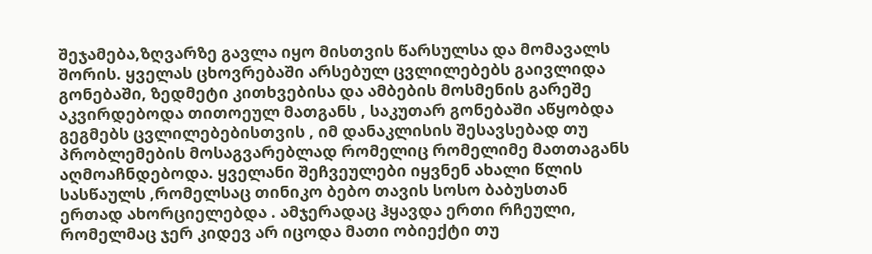შეჯამება,ზღვარზე გავლა იყო მისთვის წარსულსა და მომავალს შორის. ყველას ცხოვრებაში არსებულ ცვლილებებს გაივლიდა გონებაში, ზედმეტი კითხვებისა და ამბების მოსმენის გარეშე აკვირდებოდა თითოეულ მათგანს , საკუთარ გონებაში აწყობდა გეგმებს ცვლილებებისთვის , იმ დანაკლისის შესავსებად თუ პრობლემების მოსაგვარებლად რომელიც რომელიმე მათთაგანს აღმოაჩნდებოდა. ყველანი შეჩვეულები იყვნენ ახალი წლის სასწაულს ,რომელსაც თინიკო ბებო თავის სოსო ბაბუსთან ერთად ახორციელებდა . ამჯერადაც ჰყავდა ერთი რჩეული, რომელმაც ჯერ კიდევ არ იცოდა მათი ობიექტი თუ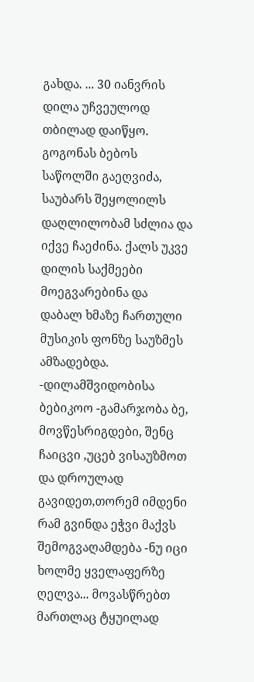გახდა. ... 30 იანვრის დილა უჩვეულოდ თბილად დაიწყო. გოგონას ბებოს საწოლში გაეღვიძა, საუბარს შეყოლილს დაღლილობამ სძლია და იქვე ჩაეძინა. ქალს უკვე დილის საქმეები მოეგვარებინა და დაბალ ხმაზე ჩართული მუსიკის ფონზე საუზმეს ამზადებდა. -დილამშვიდობისა ბებიკოო -გამარჯობა ბე, მოვწესრიგდები, შენც ჩაიცვი ,უცებ ვისაუზმოთ და დროულად გავიდეთ,თორემ იმდენი რამ გვინდა ეჭვი მაქვს შემოგვაღამდება -ნუ იცი ხოლმე ყველაფერზე ღელვა... მოვასწრებთ მართლაც ტყუილად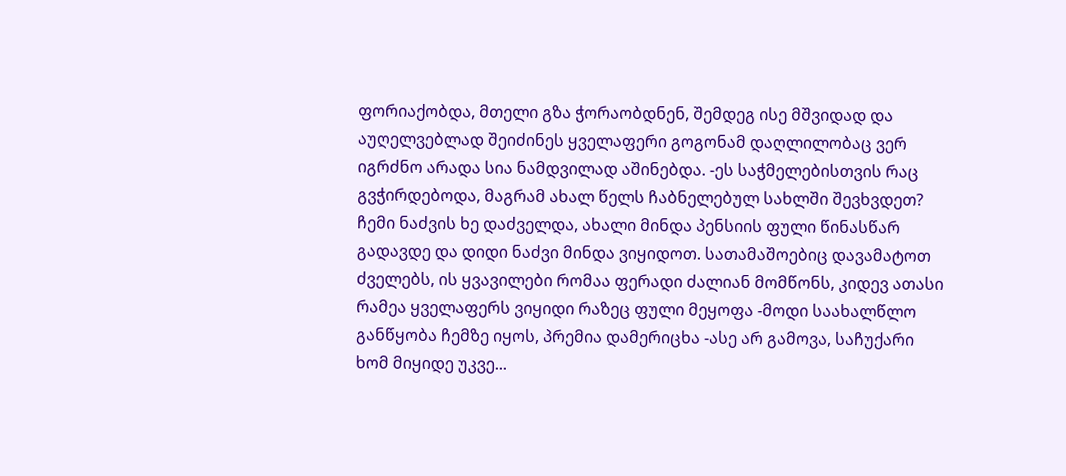ფორიაქობდა, მთელი გზა ჭორაობდნენ, შემდეგ ისე მშვიდად და აუღელვებლად შეიძინეს ყველაფერი გოგონამ დაღლილობაც ვერ იგრძნო არადა სია ნამდვილად აშინებდა. -ეს საჭმელებისთვის რაც გვჭირდებოდა, მაგრამ ახალ წელს ჩაბნელებულ სახლში შევხვდეთ? ჩემი ნაძვის ხე დაძველდა, ახალი მინდა პენსიის ფული წინასწარ გადავდე და დიდი ნაძვი მინდა ვიყიდოთ. სათამაშოებიც დავამატოთ ძველებს, ის ყვავილები რომაა ფერადი ძალიან მომწონს, კიდევ ათასი რამეა ყველაფერს ვიყიდი რაზეც ფული მეყოფა -მოდი საახალწლო განწყობა ჩემზე იყოს, პრემია დამერიცხა -ასე არ გამოვა, საჩუქარი ხომ მიყიდე უკვე...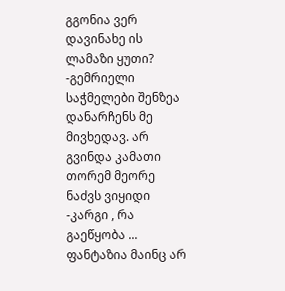გგონია ვერ დავინახე ის ლამაზი ყუთი? -გემრიელი საჭმელები შენზეა დანარჩენს მე მივხედავ. არ გვინდა კამათი თორემ მეორე ნაძვს ვიყიდი -კარგი , რა გაეწყობა ... ფანტაზია მაინც არ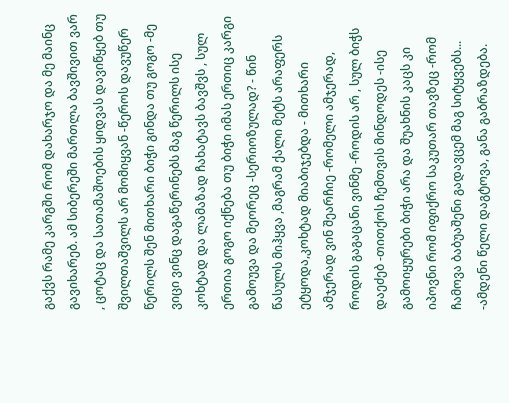გაქვს რამე კარგში რომ დახარჯო და მე მაინც გავიხარებ. ამ სიბერეში მართლა ბავშივით ვარ , ცოტაც და სათამაშოების ყიდვას დავიწყებ თუ შვილთაშვილს არ მომიყვან -წეროს დავუწერ წერილს შენ მითხარი ბიჭი გინდა თუ გოგო -მე ვიცი ვინც დაგაწერინებს მაგ წერილს ისე კოხტად და ლამაზად ჩახატავს ბავშვს , სულ ერთია გოგო იქნება თუ ბიჭი იმას ერთიც კარგი გამოუვა და მეორეც -სერიოზულად? - წინ წასულს მიჰყვა ,მაგრამ ქალი მეტს არაფერს ეტყოდა,კოხტად მიაბიჯებდა - მითხარი ამჯერად ვინ შეარჩიე -რომელი ამჯერად, როდის გაგაცანი ვინმე -როდის არ , სულ ბიჭს დაეძებ -თითქოს ჩემთვის მინდოდეს -ისე გამოიყურები ბიჭი არა და შუახნის კაცს კი იპოვნი რომ იფიქრო საკუთარ თავზეც -რომ ჩამოვა ბაბუაშენი გადავცემ მაგ სიტყვებს... -ამდენი წელი დაგტოვა, განა გაბრაზდება.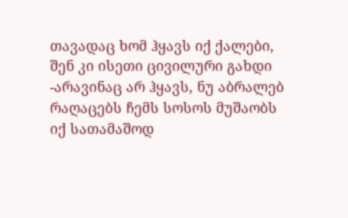თავადაც ხომ ჰყავს იქ ქალები, შენ კი ისეთი ცივილური გახდი -არავინაც არ ჰყავს, ნუ აბრალებ რაღაცებს ჩემს სოსოს მუშაობს იქ სათამაშოდ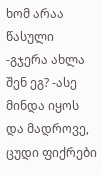ხომ არაა წასული -გჯერა ახლა შენ ეგ? -ასე მინდა იყოს და მადროვე, ცუდი ფიქრები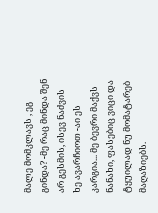მალე მომკლავს , ეგ გინდა? -მე რაც მინდა შენ არ გესმის, ისევ ნაძვის ხე ავარჩიოთ -აი ეს კარგია... მე ბევრი მაქვს ნანახი, ფასებიც ვიცი და ტყუილად ნუ მომატარებ მაღაზიებს.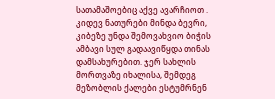სათამაშოებიც აქვე ავარჩიოთ . კიდევ ნათურები მინდა ბევრი, კიბეზე უნდა შემოვახვიო ბიჭის ამბავი სულ გადაავიწყდა თინას დამსახურებით. ჯერ სახლის მორთვაზე იხალისა, შემდეგ მეზობლის ქალები ესტუმრნენ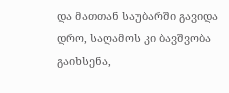და მათთან საუბარში გავიდა დრო, საღამოს კი ბავშვობა გაიხსენა,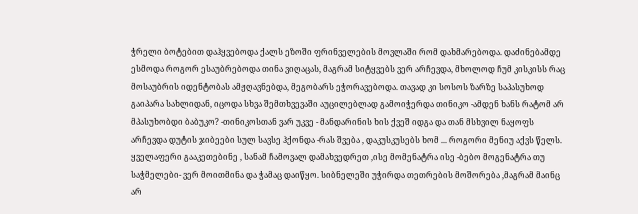ჭრელი ბოტებით დაჰყვებოდა ქალს ეზოში ფრინველების მოვლაში რომ დახმარებოდა. დაძინებამდე ესმოდა როგორ ესაუბრებოდა თინა ვიღაცას, მაგრამ სიტყვებს ვერ არჩევდა, მხოლოდ ჩუმ კისკისს რაც მოსაუბრის იდენტობას ამჟღავნებდა, მეგობარს ეჭორავებოდა. თავად კი სოსოს ზარზე საპასუხოდ გაიპარა სახლიდან, იცოდა სხვა შემთხვევაში აუცილებლად გამოიჭერდა თინიკო -ამდენ ხანს რატომ არ მპასუხობდი ბაბუკო? -თინიკოსთან ვარ უკვე - მანდარინის ხის ქვეშ იდგა და თან მსხვილ ნაყოფს არჩევდა დუტის ჯიბეები სულ სავსე ჰქონდა -რას შვება , დაკუსკუსებს ხომ ... როგორი მენიუ აქვს წელს. ყველაფერი გააკეთებინე , სანამ ჩამოვალ დამახვედრეთ ,ისე მომენატრა ისე -ბებო მოგენატრა თუ საჭმელები- ვერ მოითმინა და ჭამაც დაიწყო. სიბნელეში უჭირდა თეთრების მოშორება ,მაგრამ მაინც არ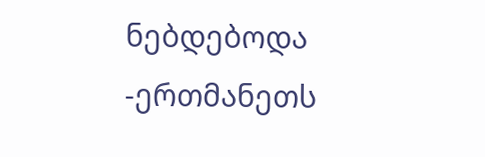ნებდებოდა -ერთმანეთს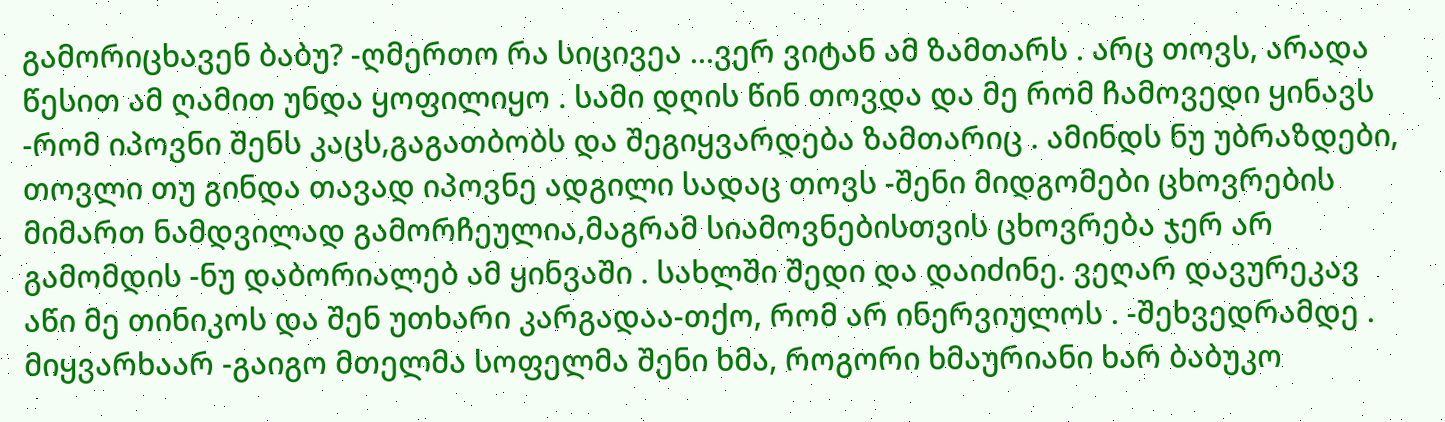გამორიცხავენ ბაბუ? -ღმერთო რა სიცივეა ...ვერ ვიტან ამ ზამთარს . არც თოვს, არადა წესით ამ ღამით უნდა ყოფილიყო . სამი დღის წინ თოვდა და მე რომ ჩამოვედი ყინავს -რომ იპოვნი შენს კაცს,გაგათბობს და შეგიყვარდება ზამთარიც . ამინდს ნუ უბრაზდები, თოვლი თუ გინდა თავად იპოვნე ადგილი სადაც თოვს -შენი მიდგომები ცხოვრების მიმართ ნამდვილად გამორჩეულია,მაგრამ სიამოვნებისთვის ცხოვრება ჯერ არ გამომდის -ნუ დაბორიალებ ამ ყინვაში . სახლში შედი და დაიძინე. ვეღარ დავურეკავ აწი მე თინიკოს და შენ უთხარი კარგადაა-თქო, რომ არ ინერვიულოს . -შეხვედრამდე . მიყვარხაარ -გაიგო მთელმა სოფელმა შენი ხმა, როგორი ხმაურიანი ხარ ბაბუკო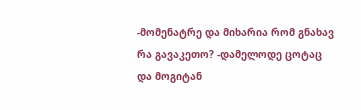-მომენატრე და მიხარია რომ გნახავ რა გავაკეთო? -დამელოდე ცოტაც და მოგიტან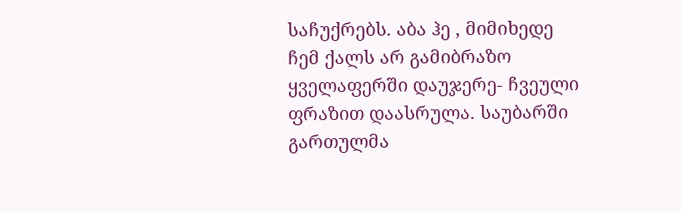საჩუქრებს. აბა ჰე , მიმიხედე ჩემ ქალს არ გამიბრაზო ყველაფერში დაუჯერე- ჩვეული ფრაზით დაასრულა. საუბარში გართულმა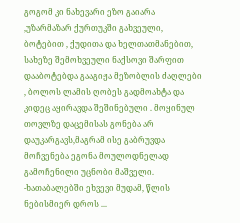გოგომ კი ნახევარი ეზო გაიარა ,უზარმაზარ ქურთუკში გახვეული, ბოტებით , ქუდითა და ხელთათმანებით, სახეზე შემოხვეული ნაქსოვი შარფით დააბოტებდა გააგიჟა მეზობლის ძაღლები , ბოლოს ლამის ღობეს გადმოახტა და კიდეც აყირავდა შეშინებული . მოყინულ თოვლზე დაცემისას გონება არ დაუკარგავს,მაგრამ ისე გაბრუვდა მოჩვენება ეგონა მოულოდნელად გამოჩენილი უცნობი მაშველი. -ხათაბალებში ეხვევი მუდამ, წლის ნებისმიერ დროს ...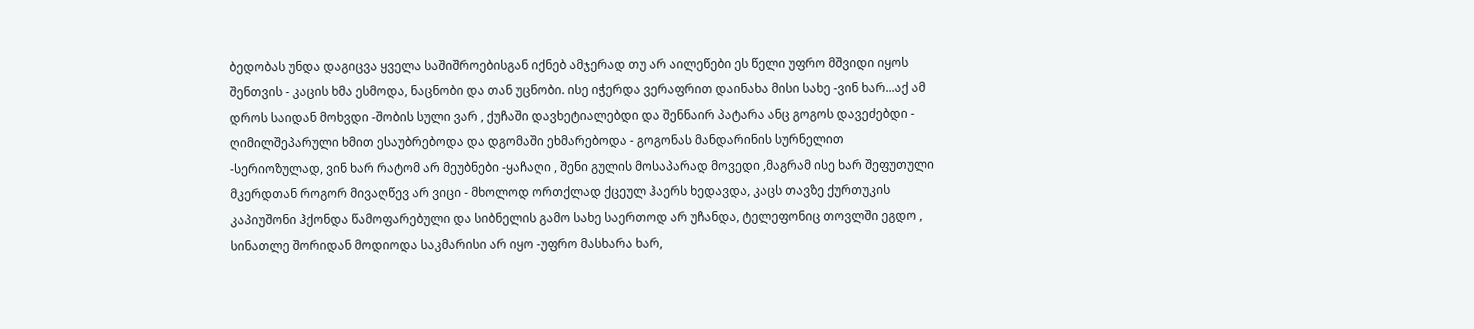ბედობას უნდა დაგიცვა ყველა საშიშროებისგან იქნებ ამჯერად თუ არ აილეწები ეს წელი უფრო მშვიდი იყოს შენთვის - კაცის ხმა ესმოდა, ნაცნობი და თან უცნობი. ისე იჭერდა ვერაფრით დაინახა მისი სახე -ვინ ხარ...აქ ამ დროს საიდან მოხვდი -შობის სული ვარ , ქუჩაში დავხეტიალებდი და შენნაირ პატარა ანც გოგოს დავეძებდი - ღიმილშეპარული ხმით ესაუბრებოდა და დგომაში ეხმარებოდა - გოგონას მანდარინის სურნელით -სერიოზულად, ვინ ხარ რატომ არ მეუბნები -ყაჩაღი , შენი გულის მოსაპარად მოვედი ,მაგრამ ისე ხარ შეფუთული მკერდთან როგორ მივაღწევ არ ვიცი - მხოლოდ ორთქლად ქცეულ ჰაერს ხედავდა, კაცს თავზე ქურთუკის კაპიუშონი ჰქონდა წამოფარებული და სიბნელის გამო სახე საერთოდ არ უჩანდა, ტელეფონიც თოვლში ეგდო , სინათლე შორიდან მოდიოდა საკმარისი არ იყო -უფრო მასხარა ხარ,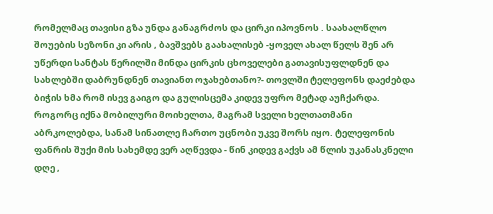რომელმაც თავისი გზა უნდა განაგრძოს და ცირკი იპოვნოს . საახალწლო შოუების სეზონი კი არის , ბავშვებს გაახალისებ -ყოველ ახალ წელს შენ არ უწერდი სანტას წერილში მინდა ცირკის ცხოველები გათავისუფლდნენ და სახლებში დაბრუნდნენ თავიანთ ოჯახებთანო?- თოვლში ტელეფონს დაეძებდა ბიჭის ხმა რომ ისევ გაიგო და გულისცემა კიდევ უფრო მეტად აუჩქარდა. როგორც იქნა მობილური მოიხელთა, მაგრამ სველი ხელთათმანი აბრკოლებდა, სანამ სინათლე ჩართო უცნობი უკვე შორს იყო. ტელეფონის ფანრის შუქი მის სახემდე ვერ აღწევდა - წინ კიდევ გაქვს ამ წლის უკანასკნელი დღე ,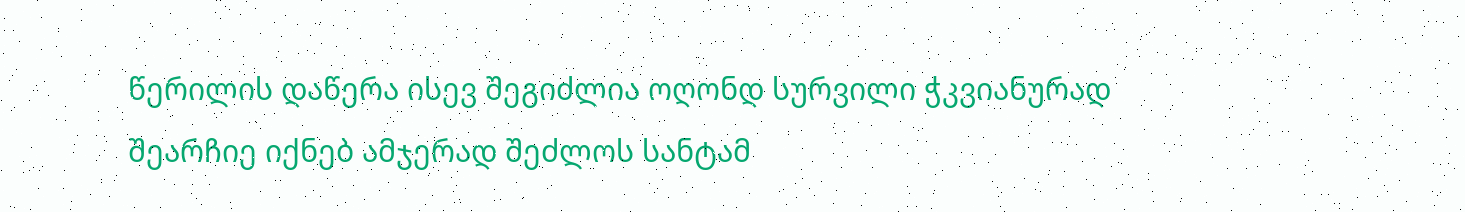წერილის დაწერა ისევ შეგიძლია ოღონდ სურვილი ჭკვიანურად შეარჩიე იქნებ ამჯერად შეძლოს სანტამ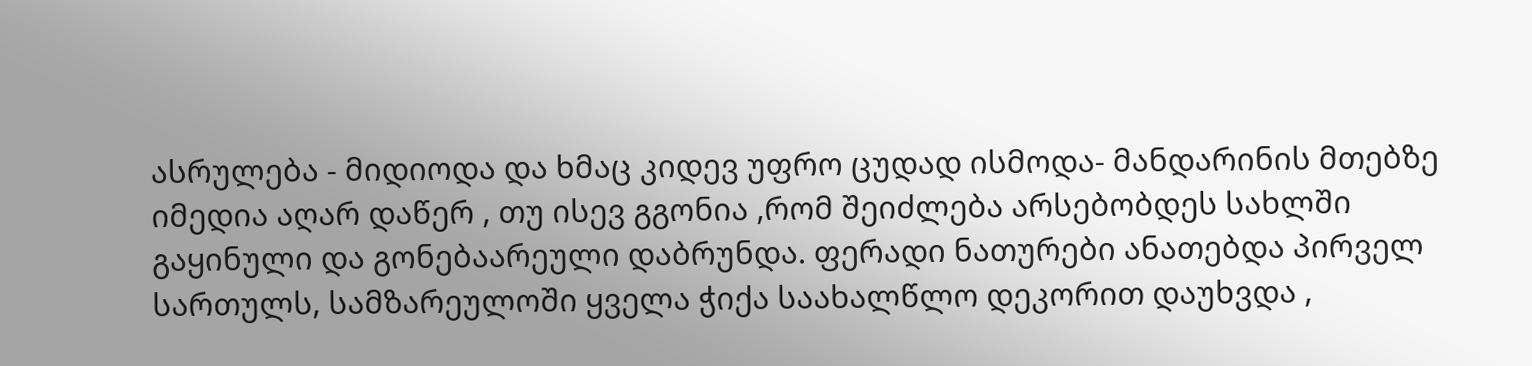ასრულება - მიდიოდა და ხმაც კიდევ უფრო ცუდად ისმოდა- მანდარინის მთებზე იმედია აღარ დაწერ , თუ ისევ გგონია ,რომ შეიძლება არსებობდეს სახლში გაყინული და გონებაარეული დაბრუნდა. ფერადი ნათურები ანათებდა პირველ სართულს, სამზარეულოში ყველა ჭიქა საახალწლო დეკორით დაუხვდა ,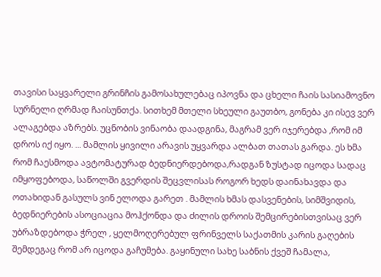თავისი საყვარელი გრინჩის გამოსახულებაც იპოვნა და ცხელი ჩაის სასიამოვნო სურნელი ღრმად ჩაისუნთქა. სითხემ მთელი სხეული გაუთბო, გონება კი ისევ ვერ ალაგებდა აზრებს. უცნობის ვინაობა დაადგინა, მაგრამ ვერ იჯერებდა ,რომ იმ დროს იქ იყო. ... მამლის ყივილი არავის უყვარდა ალბათ თათას გარდა. ეს ხმა რომ ჩაესმოდა ავტომატურად ბედნიერდებოდა,რადგან ზუსტად იცოდა სადაც იმყოფებოდა, საწოლში გვერდის შეცვლისას როგორ ხედს დაინახავდა და ოთახიდან გასულს ვინ ელოდა გარეთ . მამლის ხმას დასვენების, სიმშვიდის, ბედნიერების ასოციაცია მოჰქონდა და ძილის დროის შემცირებისთვისაც ვერ უბრაზდებოდა ჭრელ , ყელმოღერებულ ფრინველს საქათმის კარის გაღების შემდეგაც რომ არ იცოდა გაჩუმება. გაყინული სახე საბნის ქვეშ ჩამალა,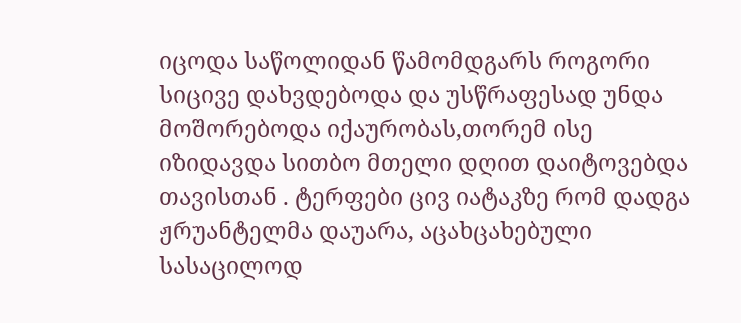იცოდა საწოლიდან წამომდგარს როგორი სიცივე დახვდებოდა და უსწრაფესად უნდა მოშორებოდა იქაურობას,თორემ ისე იზიდავდა სითბო მთელი დღით დაიტოვებდა თავისთან . ტერფები ცივ იატაკზე რომ დადგა ჟრუანტელმა დაუარა, აცახცახებული სასაცილოდ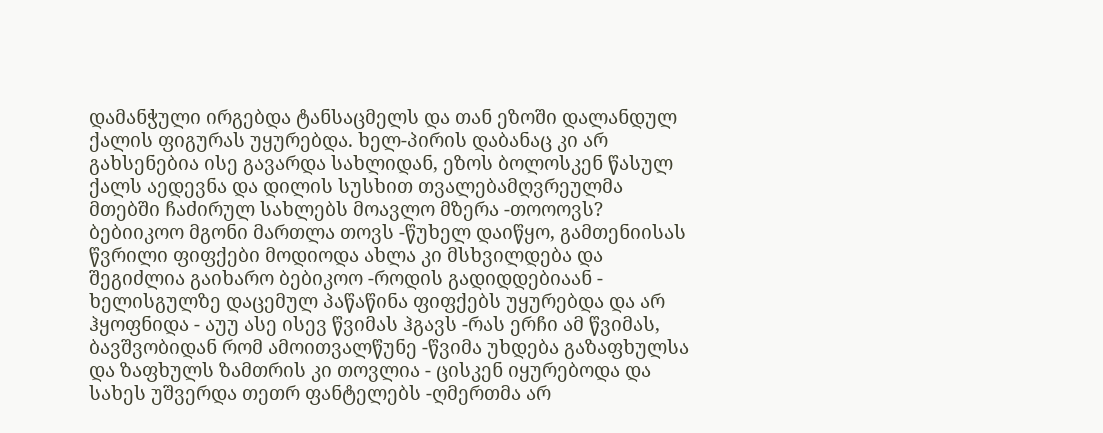დამანჭული ირგებდა ტანსაცმელს და თან ეზოში დალანდულ ქალის ფიგურას უყურებდა. ხელ-პირის დაბანაც კი არ გახსენებია ისე გავარდა სახლიდან, ეზოს ბოლოსკენ წასულ ქალს აედევნა და დილის სუსხით თვალებამღვრეულმა მთებში ჩაძირულ სახლებს მოავლო მზერა -თოოოვს? ბებიიკოო მგონი მართლა თოვს -წუხელ დაიწყო, გამთენიისას წვრილი ფიფქები მოდიოდა ახლა კი მსხვილდება და შეგიძლია გაიხარო ბებიკოო -როდის გადიდდებიაან - ხელისგულზე დაცემულ პაწაწინა ფიფქებს უყურებდა და არ ჰყოფნიდა - აუუ ასე ისევ წვიმას ჰგავს -რას ერჩი ამ წვიმას, ბავშვობიდან რომ ამოითვალწუნე -წვიმა უხდება გაზაფხულსა და ზაფხულს ზამთრის კი თოვლია - ცისკენ იყურებოდა და სახეს უშვერდა თეთრ ფანტელებს -ღმერთმა არ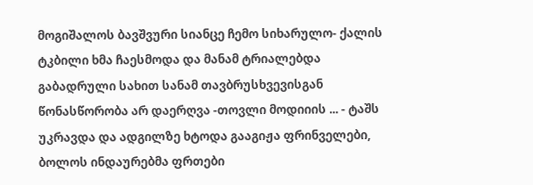მოგიშალოს ბავშვური სიანცე ჩემო სიხარულო- ქალის ტკბილი ხმა ჩაესმოდა და მანამ ტრიალებდა გაბადრული სახით სანამ თავბრუსხვევისგან წონასწორობა არ დაერღვა -თოვლი მოდიიის ... - ტაშს უკრავდა და ადგილზე ხტოდა გააგიჟა ფრინველები, ბოლოს ინდაურებმა ფრთები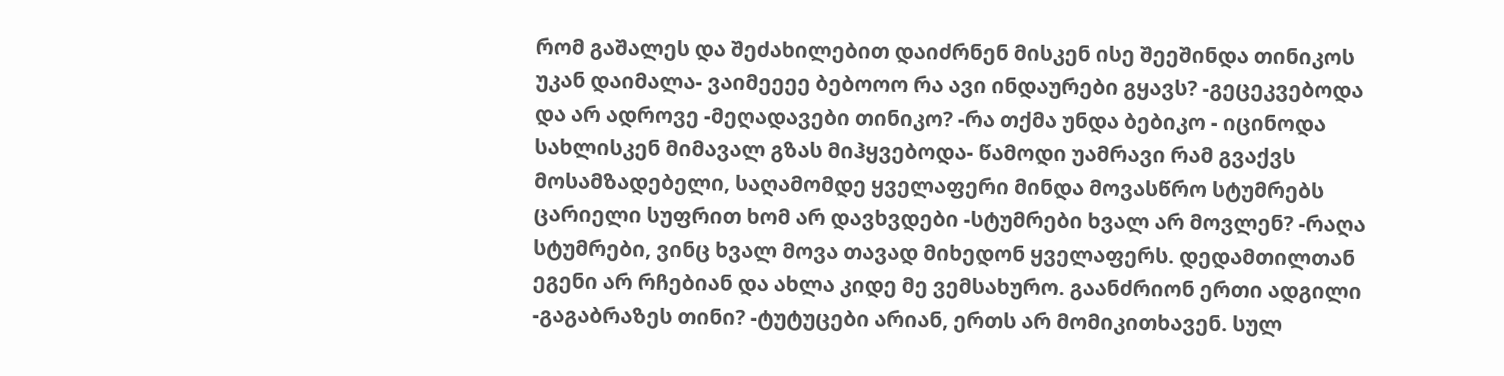რომ გაშალეს და შეძახილებით დაიძრნენ მისკენ ისე შეეშინდა თინიკოს უკან დაიმალა- ვაიმეეეე ბებოოო რა ავი ინდაურები გყავს? -გეცეკვებოდა და არ ადროვე -მეღადავები თინიკო? -რა თქმა უნდა ბებიკო - იცინოდა სახლისკენ მიმავალ გზას მიჰყვებოდა- წამოდი უამრავი რამ გვაქვს მოსამზადებელი, საღამომდე ყველაფერი მინდა მოვასწრო სტუმრებს ცარიელი სუფრით ხომ არ დავხვდები -სტუმრები ხვალ არ მოვლენ? -რაღა სტუმრები, ვინც ხვალ მოვა თავად მიხედონ ყველაფერს. დედამთილთან ეგენი არ რჩებიან და ახლა კიდე მე ვემსახურო. გაანძრიონ ერთი ადგილი -გაგაბრაზეს თინი? -ტუტუცები არიან, ერთს არ მომიკითხავენ. სულ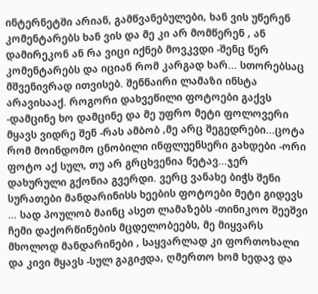ინტერნეტში არიან, გამწვანებულები, ხან ვის უწერენ კომენტარებს ხან ვის და მე კი არ მომწერენ , ან დამირეკონ ან რა ვიცი იქნებ მოვკვდი -შენც წერ კომენტარებს და იციან რომ კარგად ხარ... სთორებსაც მშვენივრად ითვისებ. შენნაირი ლამაზი ინსტა არავისააქ. როგორი დახვეწილი ფოტოები გაქვს -დამცინე ხო დამცინე და მე უფრო მეტი ფოლოვერი მყავს ვიდრე შენ -რას ამბობ ,მე არც შეგედრები...ცოტა რომ მოინდომო ცნობილი ინფლუენსერი გახდები -ორი ფოტო აქ სულ, თუ არ გრცხვენია ნეტავ...ჯერ დახურული გქონია გვერდი. ვერც ვანახე ბიჭს შენი სურათები მანდარინისს ხეების ფოტოები მეტი გიდევს ... სად პოულობ მაინც ასეთ ლამაზებს -თინიკოო შეეშვი ჩემი დაქორწინების მცდელობეებს, მე მიყვარს მხოლოდ მანდარინები , საყვარლად კი ფორთოხალი და კივი მყავს -სულ გაგიჟდა, ღმერთო ხომ ხედავ და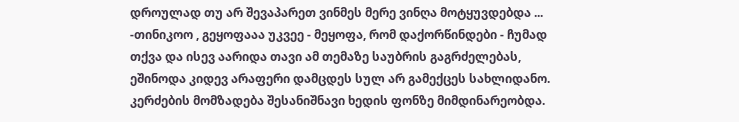დროულად თუ არ შევაპარეთ ვინმეს მერე ვინღა მოტყუვდებდა ... -თინიკოო , გეყოფააა უკვეე - მეყოფა, რომ დაქორწინდები - ჩუმად თქვა და ისევ აარიდა თავი ამ თემაზე საუბრის გაგრძელებას, ეშინოდა კიდევ არაფერი დამცდეს სულ არ გამექცეს სახლიდანო. კერძების მომზადება შესანიშნავი ხედის ფონზე მიმდინარეობდა.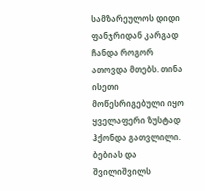სამზარეულოს დიდი ფანჯრიდან კარგად ჩანდა როგორ ათოვდა მთებს. თინა ისეთი მოწესრიგებული იყო ყველაფერი ზუსტად ჰქონდა გათვლილი. ბებიას და შვილიშვილს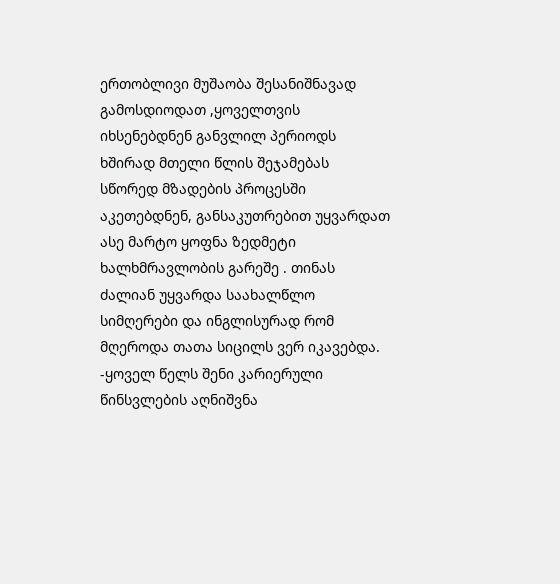ერთობლივი მუშაობა შესანიშნავად გამოსდიოდათ ,ყოველთვის იხსენებდნენ განვლილ პერიოდს ხშირად მთელი წლის შეჯამებას სწორედ მზადების პროცესში აკეთებდნენ, განსაკუთრებით უყვარდათ ასე მარტო ყოფნა ზედმეტი ხალხმრავლობის გარეშე . თინას ძალიან უყვარდა საახალწლო სიმღერები და ინგლისურად რომ მღეროდა თათა სიცილს ვერ იკავებდა. -ყოველ წელს შენი კარიერული წინსვლების აღნიშვნა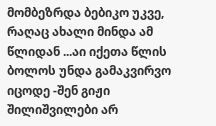მომბეზრდა ბებიკო უკვე, რაღაც ახალი მინდა ამ წლიდან ...აი იქეთა წლის ბოლოს უნდა გამაკვირვო იცოდე -შენ გიჟი შილიშვილები არ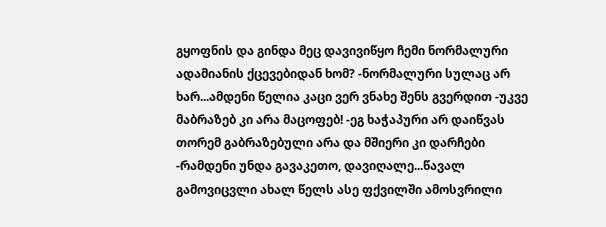გყოფნის და გინდა მეც დავივიწყო ჩემი ნორმალური ადამიანის ქცევებიდან ხომ? -ნორმალური სულაც არ ხარ...ამდენი წელია კაცი ვერ ვნახე შენს გვერდით -უკვე მაბრაზებ კი არა მაცოფებ! -ეგ ხაჭაპური არ დაიწვას თორემ გაბრაზებული არა და მშიერი კი დარჩები -რამდენი უნდა გავაკეთო, დავიღალე...წავალ გამოვიცვლი ახალ წელს ასე ფქვილში ამოსვრილი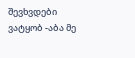შევხვდები ვატყობ -აბა მე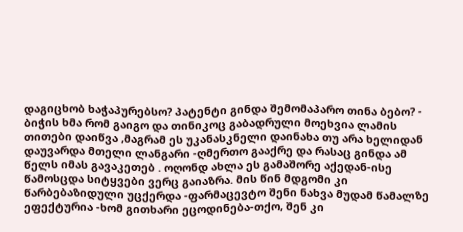დაგიცხობ ხაჭაპურებსო? პატენტი გინდა შემომაპარო თინა ბებო? - ბიჭის ხმა რომ გაიგო და თინიკოც გაბადრული მოეხვია ლამის თითები დაიწვა ,მაგრამ ეს უკანასკნელი დაინახა თუ არა ხელიდან დაუვარდა მთელი ლანგარი -ღმერთო გააქრე და რასაც გინდა ამ წელს იმას გავაკეთებ . ოღონდ ახლა ეს გამაშორე აქედან-ისე წამოსცდა სიტყვები ვერც გაიაზრა. მის წინ მდგომი კი წარბებაზიდული უცქერდა -ფარმაცევტო შენი ნახვა მუდამ წამალზე ეფექტურია -ხომ გითხარი ეცოდინება-თქო, შენ კი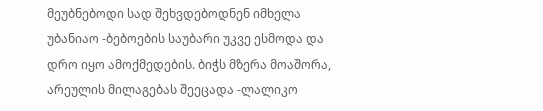მეუბნებოდი სად შეხვდებოდნენ იმხელა უბანიაო -ბებოების საუბარი უკვე ესმოდა და დრო იყო ამოქმედების. ბიჭს მზერა მოაშორა, არეულის მილაგებას შეეცადა -ლალიკო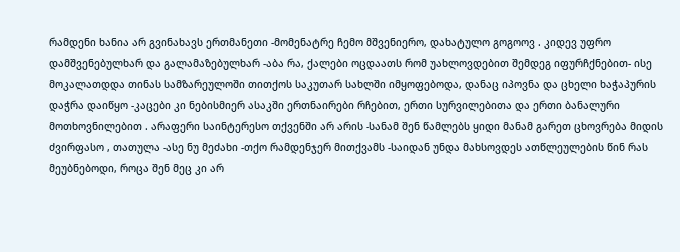რამდენი ხანია არ გვინახავს ერთმანეთი -მომენატრე ჩემო მშვენიერო, დახატულო გოგოოვ . კიდევ უფრო დამშვენებულხარ და გალამაზებულხარ -აბა რა, ქალები ოცდაათს რომ უახლოვდებით შემდეგ იფურჩქნებით- ისე მოკალათდდა თინას სამზარეულოში თითქოს საკუთარ სახლში იმყოფებოდა, დანაც იპოვნა და ცხელი ხაჭაპურის დაჭრა დაიწყო -კაცები კი ნებისმიერ ასაკში ერთნაირები რჩებით, ერთი სურვილებითა და ერთი ბანალური მოთხოვნილებით . არაფერი საინტერესო თქვენში არ არის -სანამ შენ წამლებს ყიდი მანამ გარეთ ცხოვრება მიდის ძვირფასო , თათულა -ასე ნუ მეძახი -თქო რამდენჯერ მითქვამს -საიდან უნდა მახსოვდეს ათწლეულების წინ რას მეუბნებოდი, როცა შენ მეც კი არ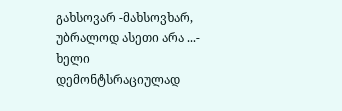გახსოვარ -მახსოვხარ, უბრალოდ ასეთი არა ...- ხელი დემონტსრაციულად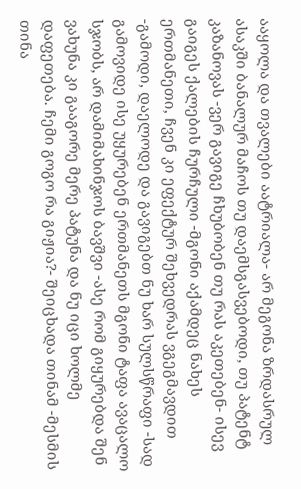ააყოლა და თვალები აატრიალა- არ მეგონა ზრდასრულ ასაკში ბანალურ მაჩოს თუ დაემსგასვებოდი, თუ პატენტ კაზანოვას -ვერ გავიგე ჩხუბობენ თუ რას აკეთებენ- ისევ გაიგეს ქალების ჩურჩული -მგონი აქამდეც ნახეს ერთმანეთი, ჩვენ კი ეფექტურ შეხვედრას ვგეგმავდით -გამოდი, დაელოდე და გავიგებთ ნუ ხარ სულსწრაფი -სად გამოვიდე ისე უყურებენ ერთმანეთს მგონი ტაფა ავაცალო სჯობს, არ დამიმახინჯოს ბავშვი -ასე რომ გიყურებდა შენ ვახუნა კი გააგორე მერე პატუნა და ნუ იცი ხოლმე დაფეთება. ჩემი გოგო რა გიჟია?- შეიცხადა თინამ -მესმის თინა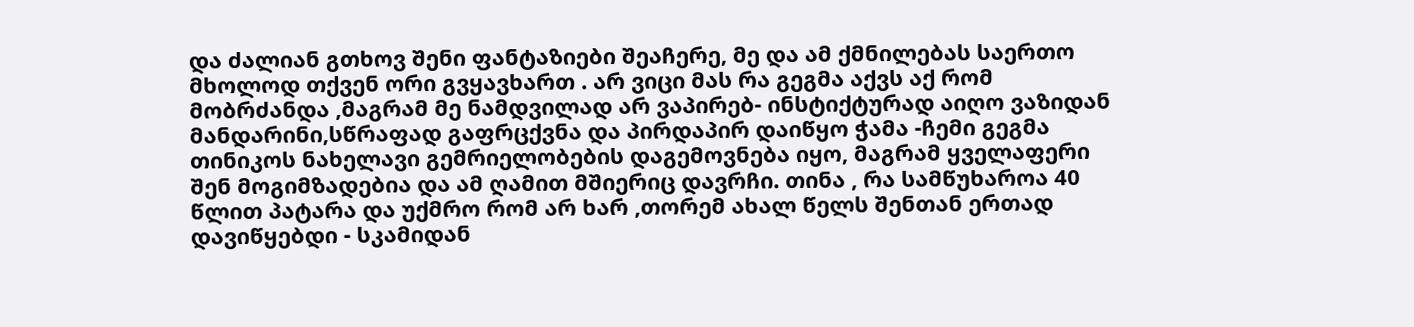და ძალიან გთხოვ შენი ფანტაზიები შეაჩერე, მე და ამ ქმნილებას საერთო მხოლოდ თქვენ ორი გვყავხართ . არ ვიცი მას რა გეგმა აქვს აქ რომ მობრძანდა ,მაგრამ მე ნამდვილად არ ვაპირებ- ინსტიქტურად აიღო ვაზიდან მანდარინი,სწრაფად გაფრცქვნა და პირდაპირ დაიწყო ჭამა -ჩემი გეგმა თინიკოს ნახელავი გემრიელობების დაგემოვნება იყო, მაგრამ ყველაფერი შენ მოგიმზადებია და ამ ღამით მშიერიც დავრჩი. თინა , რა სამწუხაროა 40 წლით პატარა და უქმრო რომ არ ხარ ,თორემ ახალ წელს შენთან ერთად დავიწყებდი - სკამიდან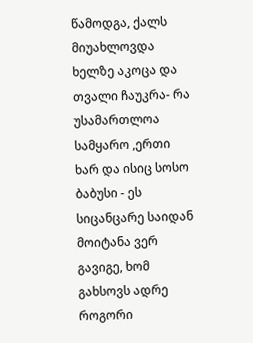წამოდგა, ქალს მიუახლოვდა ხელზე აკოცა და თვალი ჩაუკრა- რა უსამართლოა სამყარო ,ერთი ხარ და ისიც სოსო ბაბუსი - ეს სიცანცარე საიდან მოიტანა ვერ გავიგე, ხომ გახსოვს ადრე როგორი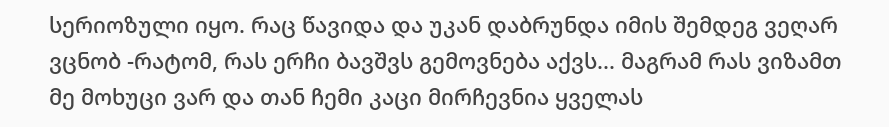სერიოზული იყო. რაც წავიდა და უკან დაბრუნდა იმის შემდეგ ვეღარ ვცნობ -რატომ, რას ერჩი ბავშვს გემოვნება აქვს... მაგრამ რას ვიზამთ მე მოხუცი ვარ და თან ჩემი კაცი მირჩევნია ყველას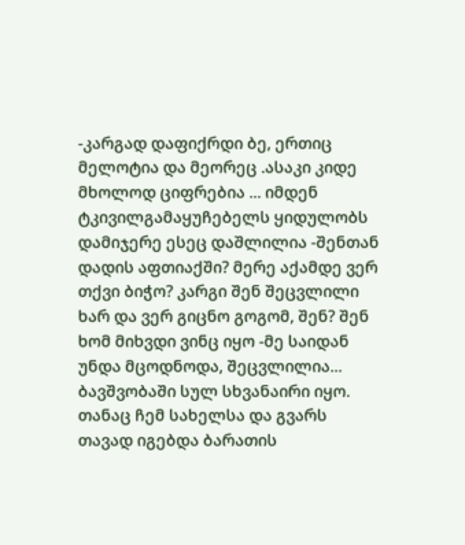-კარგად დაფიქრდი ბე, ერთიც მელოტია და მეორეც .ასაკი კიდე მხოლოდ ციფრებია ... იმდენ ტკივილგამაყუჩებელს ყიდულობს დამიჯერე ესეც დაშლილია -შენთან დადის აფთიაქში? მერე აქამდე ვერ თქვი ბიჭო? კარგი შენ შეცვლილი ხარ და ვერ გიცნო გოგომ, შენ? შენ ხომ მიხვდი ვინც იყო -მე საიდან უნდა მცოდნოდა, შეცვლილია... ბავშვობაში სულ სხვანაირი იყო. თანაც ჩემ სახელსა და გვარს თავად იგებდა ბარათის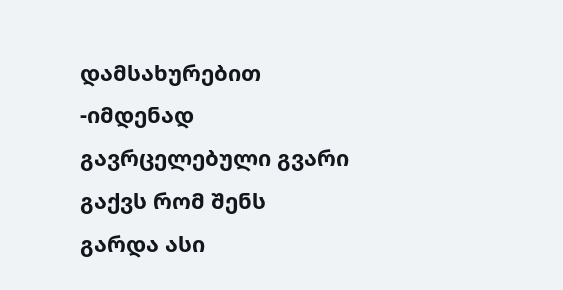დამსახურებით -იმდენად გავრცელებული გვარი გაქვს რომ შენს გარდა ასი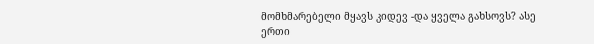მომხმარებელი მყავს კიდევ -და ყველა გახსოვს? ასე ერთი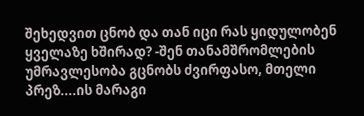შეხედვით ცნობ და თან იცი რას ყიდულობენ ყველაზე ხშირად? -შენ თანამშრომლების უმრავლესობა გცნობს ძვირფასო, მთელი პრეზ....ის მარაგი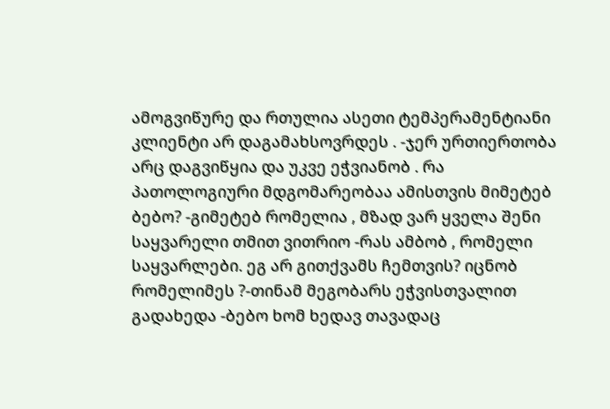ამოგვიწურე და რთულია ასეთი ტემპერამენტიანი კლიენტი არ დაგამახსოვრდეს . -ჯერ ურთიერთობა არც დაგვიწყია და უკვე ეჭვიანობ . რა პათოლოგიური მდგომარეობაა ამისთვის მიმეტებ ბებო? -გიმეტებ რომელია , მზად ვარ ყველა შენი საყვარელი თმით ვითრიო -რას ამბობ , რომელი საყვარლები. ეგ არ გითქვამს ჩემთვის? იცნობ რომელიმეს ?-თინამ მეგობარს ეჭვისთვალით გადახედა -ბებო ხომ ხედავ თავადაც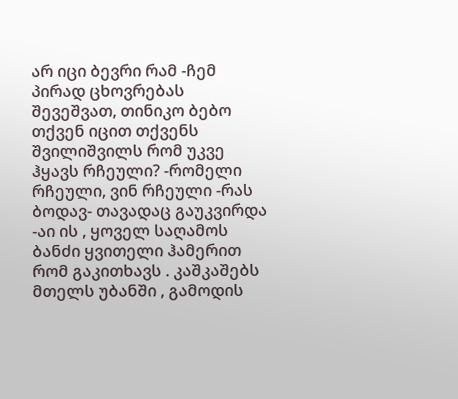არ იცი ბევრი რამ -ჩემ პირად ცხოვრებას შევეშვათ, თინიკო ბებო თქვენ იცით თქვენს შვილიშვილს რომ უკვე ჰყავს რჩეული? -რომელი რჩეული, ვინ რჩეული -რას ბოდავ- თავადაც გაუკვირდა -აი ის , ყოველ საღამოს ბანძი ყვითელი ჰამერით რომ გაკითხავს . კაშკაშებს მთელს უბანში , გამოდის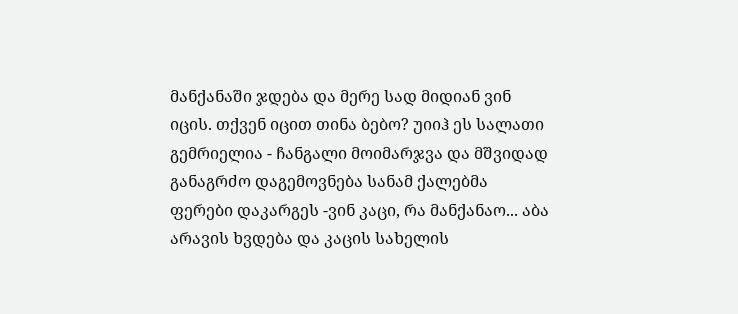მანქანაში ჯდება და მერე სად მიდიან ვინ იცის. თქვენ იცით თინა ბებო? უიიჰ ეს სალათი გემრიელია - ჩანგალი მოიმარჯვა და მშვიდად განაგრძო დაგემოვნება სანამ ქალებმა ფერები დაკარგეს -ვინ კაცი, რა მანქანაო... აბა არავის ხვდება და კაცის სახელის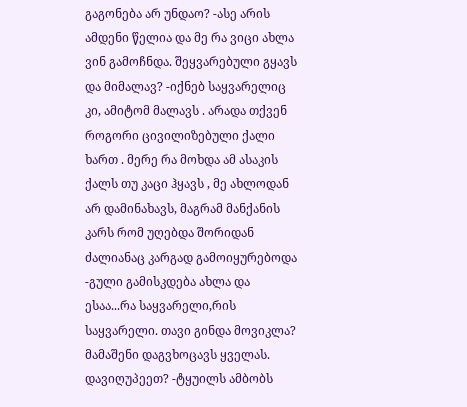გაგონება არ უნდაო? -ასე არის ამდენი წელია და მე რა ვიცი ახლა ვინ გამოჩნდა. შეყვარებული გყავს და მიმალავ? -იქნებ საყვარელიც კი, ამიტომ მალავს . არადა თქვენ როგორი ცივილიზებული ქალი ხართ . მერე რა მოხდა ამ ასაკის ქალს თუ კაცი ჰყავს , მე ახლოდან არ დამინახავს, მაგრამ მანქანის კარს რომ უღებდა შორიდან ძალიანაც კარგად გამოიყურებოდა -გული გამისკდება ახლა და ესაა...რა საყვარელი,რის საყვარელი. თავი გინდა მოვიკლა? მამაშენი დაგვხოცავს ყველას. დავიღუპეეთ? -ტყუილს ამბობს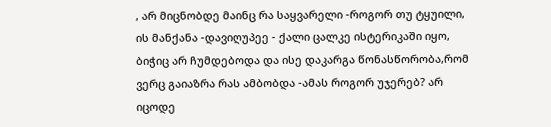, არ მიცნობდე მაინც რა საყვარელი -როგორ თუ ტყუილი, ის მანქანა -დავიღუპეე - ქალი ცალკე ისტერიკაში იყო, ბიჭიც არ ჩუმდებოდა და ისე დაკარგა წონასწორობა,რომ ვერც გაიაზრა რას ამბობდა -ამას როგორ უჯერებ? არ იცოდე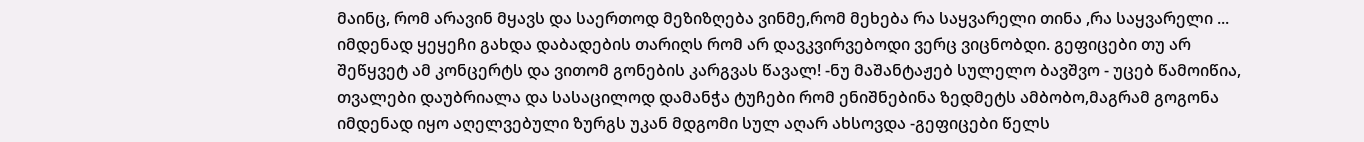მაინც, რომ არავინ მყავს და საერთოდ მეზიზღება ვინმე,რომ მეხება რა საყვარელი თინა ,რა საყვარელი ... იმდენად ყეყეჩი გახდა დაბადების თარიღს რომ არ დავკვირვებოდი ვერც ვიცნობდი. გეფიცები თუ არ შეწყვეტ ამ კონცერტს და ვითომ გონების კარგვას წავალ! -ნუ მაშანტაჟებ სულელო ბავშვო - უცებ წამოიწია, თვალები დაუბრიალა და სასაცილოდ დამანჭა ტუჩები რომ ენიშნებინა ზედმეტს ამბობო,მაგრამ გოგონა იმდენად იყო აღელვებული ზურგს უკან მდგომი სულ აღარ ახსოვდა -გეფიცები წელს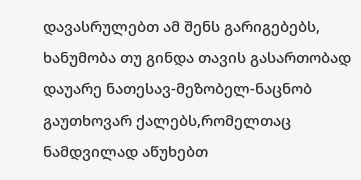დავასრულებთ ამ შენს გარიგებებს, ხანუმობა თუ გინდა თავის გასართობად დაუარე ნათესავ-მეზობელ-ნაცნობ გაუთხოვარ ქალებს,რომელთაც ნამდვილად აწუხებთ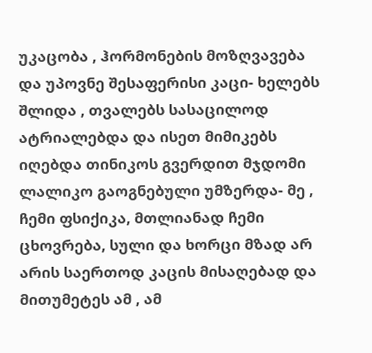უკაცობა , ჰორმონების მოზღვავება და უპოვნე შესაფერისი კაცი- ხელებს შლიდა , თვალებს სასაცილოდ ატრიალებდა და ისეთ მიმიკებს იღებდა თინიკოს გვერდით მჯდომი ლალიკო გაოგნებული უმზერდა- მე , ჩემი ფსიქიკა, მთლიანად ჩემი ცხოვრება, სული და ხორცი მზად არ არის საერთოდ კაცის მისაღებად და მითუმეტეს ამ , ამ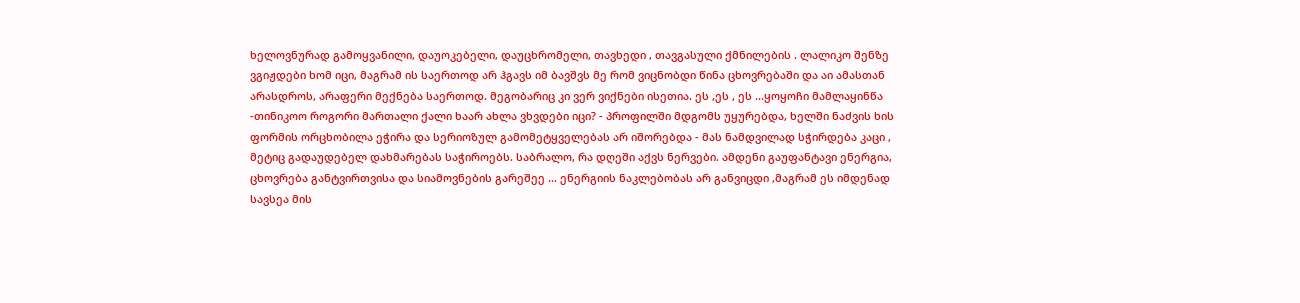ხელოვნურად გამოყვანილი, დაუოკებელი, დაუცხრომელი, თავხედი , თავგასული ქმნილების . ლალიკო შენზე ვგიჟდები ხომ იცი, მაგრამ ის საერთოდ არ ჰგავს იმ ბავშვს მე რომ ვიცნობდი წინა ცხოვრებაში და აი ამასთან არასდროს, არაფერი მექნება საერთოდ. მეგობარიც კი ვერ ვიქნები ისეთია. ეს ,ეს , ეს ...ყოყოჩი მამლაყინწა -თინიკოო როგორი მართალი ქალი ხაარ ახლა ვხვდები იცი? - პროფილში მდგომს უყურებდა, ხელში ნაძვის ხის ფორმის ორცხობილა ეჭირა და სერიოზულ გამომეტყველებას არ იშორებდა - მას ნამდვილად სჭირდება კაცი , მეტიც გადაუდებელ დახმარებას საჭიროებს. საბრალო, რა დღეში აქვს ნერვები. ამდენი გაუფანტავი ენერგია, ცხოვრება განტვირთვისა და სიამოვნების გარეშეე ... ენერგიის ნაკლებობას არ განვიცდი ,მაგრამ ეს იმდენად სავსეა მის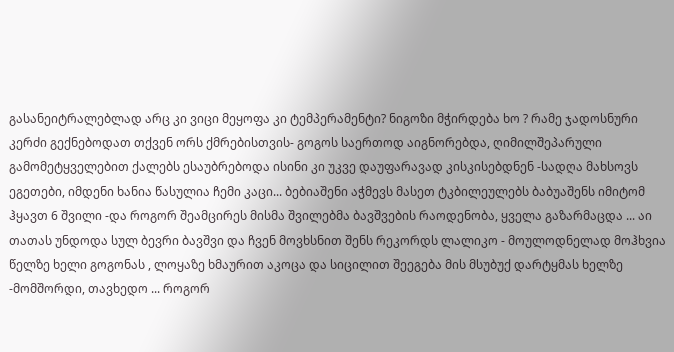გასანეიტრალებლად არც კი ვიცი მეყოფა კი ტემპერამენტი? ნიგოზი მჭირდება ხო ? რამე ჯადოსნური კერძი გექნებოდათ თქვენ ორს ქმრებისთვის- გოგოს საერთოდ აიგნორებდა, ღიმილშეპარული გამომეტყველებით ქალებს ესაუბრებოდა ისინი კი უკვე დაუფარავად კისკისებდნენ -სადღა მახსოვს ეგეთები, იმდენი ხანია წასულია ჩემი კაცი... ბებიაშენი აჭმევს მასეთ ტკბილეულებს ბაბუაშენს იმიტომ ჰყავთ 6 შვილი -და როგორ შეამცირეს მისმა შვილებმა ბავშვების რაოდენობა, ყველა გაზარმაცდა ... აი თათას უნდოდა სულ ბევრი ბავშვი და ჩვენ მოვხსნით შენს რეკორდს ლალიკო - მოულოდნელად მოჰხვია წელზე ხელი გოგონას , ლოყაზე ხმაურით აკოცა და სიცილით შეეგება მის მსუბუქ დარტყმას ხელზე -მომშორდი, თავხედო ... როგორ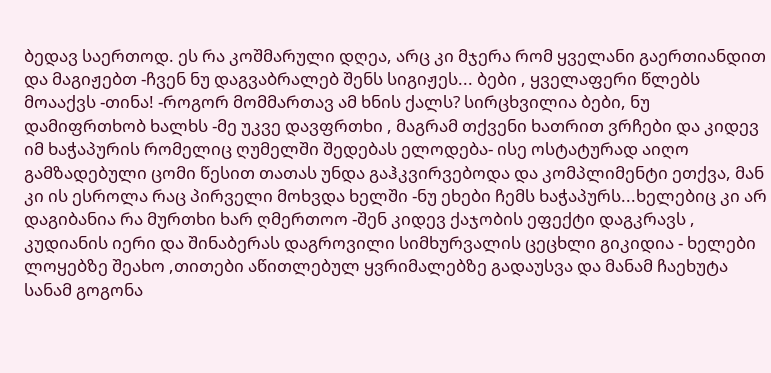ბედავ საერთოდ. ეს რა კოშმარული დღეა, არც კი მჯერა რომ ყველანი გაერთიანდით და მაგიჟებთ -ჩვენ ნუ დაგვაბრალებ შენს სიგიჟეს... ბები , ყველაფერი წლებს მოააქვს -თინა! -როგორ მომმართავ ამ ხნის ქალს? სირცხვილია ბები, ნუ დამიფრთხობ ხალხს -მე უკვე დავფრთხი , მაგრამ თქვენი ხათრით ვრჩები და კიდევ იმ ხაჭაპურის რომელიც ღუმელში შედებას ელოდება- ისე ოსტატურად აიღო გამზადებული ცომი წესით თათას უნდა გაჰკვირვებოდა და კომპლიმენტი ეთქვა, მან კი ის ესროლა რაც პირველი მოხვდა ხელში -ნუ ეხები ჩემს ხაჭაპურს...ხელებიც კი არ დაგიბანია რა მურთხი ხარ ღმერთოო -შენ კიდევ ქაჯობის ეფექტი დაგკრავს , კუდიანის იერი და შინაბერას დაგროვილი სიმხურვალის ცეცხლი გიკიდია - ხელები ლოყებზე შეახო ,თითები აწითლებულ ყვრიმალებზე გადაუსვა და მანამ ჩაეხუტა სანამ გოგონა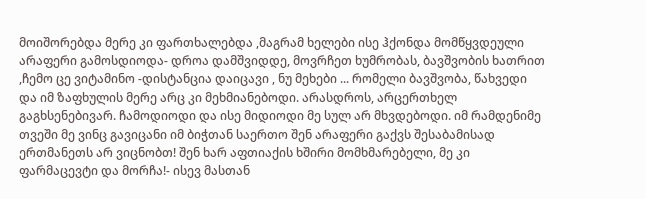მოიშორებდა მერე კი ფართხალებდა ,მაგრამ ხელები ისე ჰქონდა მომწყვდეული არაფერი გამოსდიოდა- დროა დამშვიდდე, მოვრჩეთ ხუმრობას, ბავშვობის ხათრით ,ჩემო ცე ვიტამინო -დისტანცია დაიცავი , ნუ მეხები ... რომელი ბავშვობა, წახვედი და იმ ზაფხულის მერე არც კი მეხმიანებოდი. არასდროს, არცერთხელ გაგხსენებივარ. ჩამოდიოდი და ისე მიდიოდი მე სულ არ მხვდებოდი. იმ რამდენიმე თვეში მე ვინც გავიცანი იმ ბიჭთან საერთო შენ არაფერი გაქვს შესაბამისად ერთმანეთს არ ვიცნობთ! შენ ხარ აფთიაქის ხშირი მომხმარებელი, მე კი ფარმაცევტი და მორჩა!- ისევ მასთან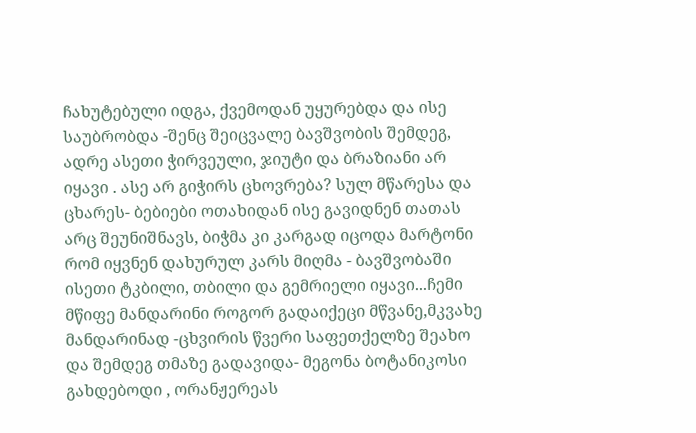ჩახუტებული იდგა, ქვემოდან უყურებდა და ისე საუბრობდა -შენც შეიცვალე ბავშვობის შემდეგ, ადრე ასეთი ჭირვეული, ჯიუტი და ბრაზიანი არ იყავი . ასე არ გიჭირს ცხოვრება? სულ მწარესა და ცხარეს- ბებიები ოთახიდან ისე გავიდნენ თათას არც შეუნიშნავს, ბიჭმა კი კარგად იცოდა მარტონი რომ იყვნენ დახურულ კარს მიღმა - ბავშვობაში ისეთი ტკბილი, თბილი და გემრიელი იყავი...ჩემი მწიფე მანდარინი როგორ გადაიქეცი მწვანე,მკვახე მანდარინად -ცხვირის წვერი საფეთქელზე შეახო და შემდეგ თმაზე გადავიდა- მეგონა ბოტანიკოსი გახდებოდი , ორანჟერეას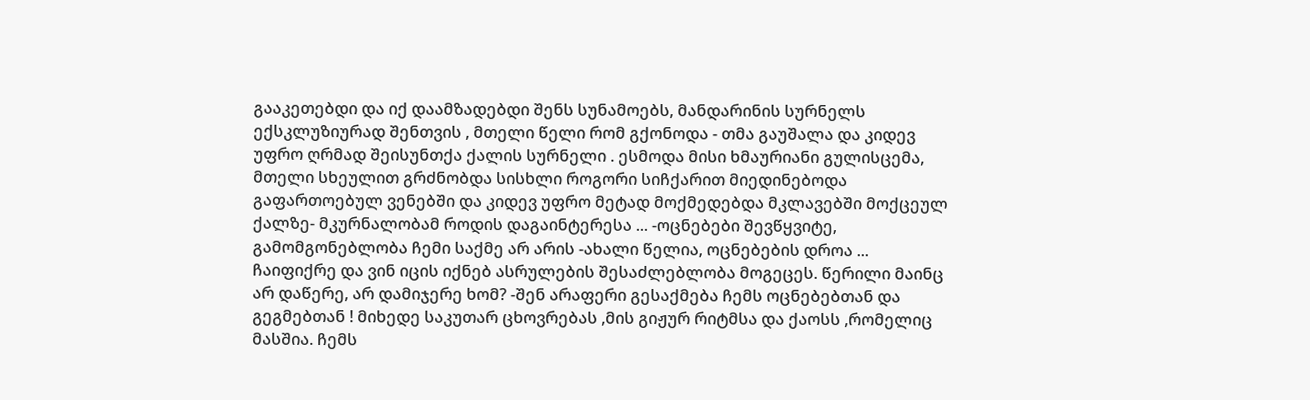გააკეთებდი და იქ დაამზადებდი შენს სუნამოებს, მანდარინის სურნელს ექსკლუზიურად შენთვის , მთელი წელი რომ გქონოდა - თმა გაუშალა და კიდევ უფრო ღრმად შეისუნთქა ქალის სურნელი . ესმოდა მისი ხმაურიანი გულისცემა, მთელი სხეულით გრძნობდა სისხლი როგორი სიჩქარით მიედინებოდა გაფართოებულ ვენებში და კიდევ უფრო მეტად მოქმედებდა მკლავებში მოქცეულ ქალზე- მკურნალობამ როდის დაგაინტერესა ... -ოცნებები შევწყვიტე, გამომგონებლობა ჩემი საქმე არ არის -ახალი წელია, ოცნებების დროა ... ჩაიფიქრე და ვინ იცის იქნებ ასრულების შესაძლებლობა მოგეცეს. წერილი მაინც არ დაწერე, არ დამიჯერე ხომ? -შენ არაფერი გესაქმება ჩემს ოცნებებთან და გეგმებთან ! მიხედე საკუთარ ცხოვრებას ,მის გიჟურ რიტმსა და ქაოსს ,რომელიც მასშია. ჩემს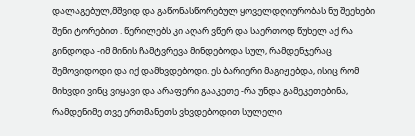დალაგებულ,მშვიდ და გაწონასწორებულ ყოველდღიურობას ნუ შეეხები შენი ტორებით . წერილებს კი აღარ ვწერ და საერთოდ წუხელ აქ რა გინდოდა -იმ მინის ჩამტვრევა მინდებოდა სულ, რამდენჯერაც შემოვიდოდი და იქ დამხვდებოდი. ეს ბარიერი მაგიჟებდა, ისიც რომ მიხვდი ვინც ვიყავი და არაფერი გააკეთე -რა უნდა გამეკეთებინა, რამდენიმე თვე ერთმანეთს ვხვდებოდით სულელი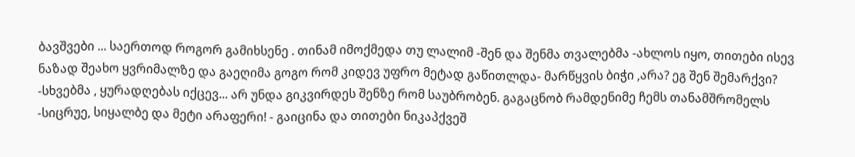ბავშვები ... საერთოდ როგორ გამიხსენე . თინამ იმოქმედა თუ ლალიმ -შენ და შენმა თვალებმა -ახლოს იყო, თითები ისევ ნაზად შეახო ყვრიმალზე და გაეღიმა გოგო რომ კიდევ უფრო მეტად გაწითლდა- მარწყვის ბიჭი ,არა? ეგ შენ შემარქვი? -სხვებმა , ყურადღებას იქცევ... არ უნდა გიკვირდეს შენზე რომ საუბრობენ. გაგაცნობ რამდენიმე ჩემს თანამშრომელს -სიცრუე, სიყალბე და მეტი არაფერი! - გაიცინა და თითები ნიკაპქვეშ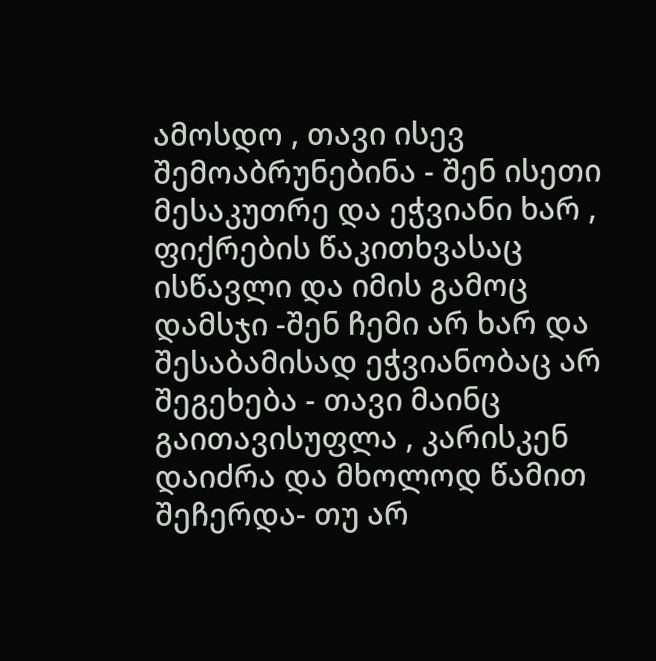ამოსდო , თავი ისევ შემოაბრუნებინა - შენ ისეთი მესაკუთრე და ეჭვიანი ხარ , ფიქრების წაკითხვასაც ისწავლი და იმის გამოც დამსჯი -შენ ჩემი არ ხარ და შესაბამისად ეჭვიანობაც არ შეგეხება - თავი მაინც გაითავისუფლა , კარისკენ დაიძრა და მხოლოდ წამით შეჩერდა- თუ არ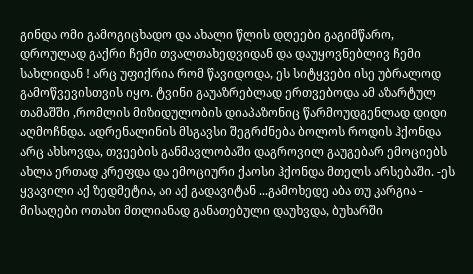გინდა ომი გამოგიცხადო და ახალი წლის დღეები გაგიმწარო, დროულად გაქრი ჩემი თვალთახედვიდან და დაუყოვნებლივ ჩემი სახლიდან ! არც უფიქრია რომ წავიდოდა, ეს სიტყვები ისე უბრალოდ გამოწვევისთვის იყო. ტვინი გაუაზრებლად ერთვებოდა ამ აზარტულ თამაშში ,რომლის მიზიდულობის დიაპაზონიც წარმოუდგენლად დიდი აღმოჩნდა. ადრენალინის მსგავსი შეგრძნება ბოლოს როდის ჰქონდა არც ახსოვდა, თვეების განმავლობაში დაგროვილ გაუგებარ ემოციებს ახლა ერთად კრეფდა და ემოციური ქაოსი ჰქონდა მთელს არსებაში. -ეს ყვავილი აქ ზედმეტია, აი აქ გადავიტან ...გამოხედე აბა თუ კარგია - მისაღები ოთახი მთლიანად განათებული დაუხვდა, ბუხარში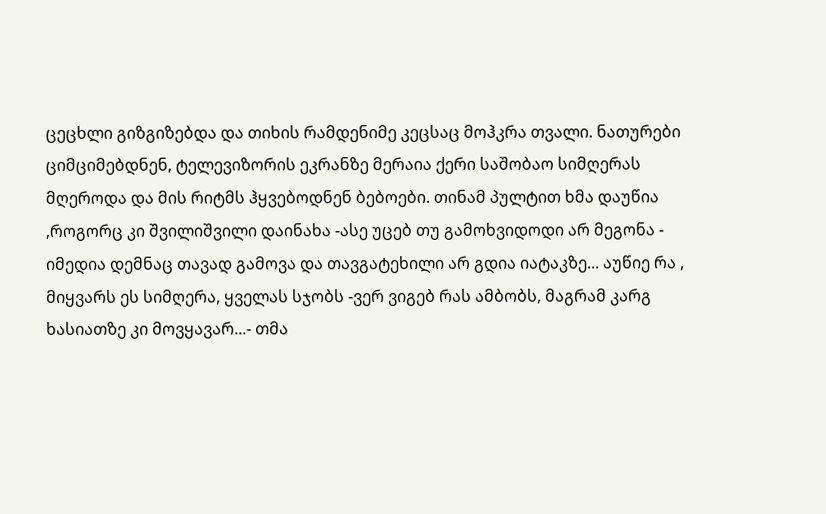ცეცხლი გიზგიზებდა და თიხის რამდენიმე კეცსაც მოჰკრა თვალი. ნათურები ციმციმებდნენ, ტელევიზორის ეკრანზე მერაია ქერი საშობაო სიმღერას მღეროდა და მის რიტმს ჰყვებოდნენ ბებოები. თინამ პულტით ხმა დაუწია ,როგორც კი შვილიშვილი დაინახა -ასე უცებ თუ გამოხვიდოდი არ მეგონა - იმედია დემნაც თავად გამოვა და თავგატეხილი არ გდია იატაკზე... აუწიე რა , მიყვარს ეს სიმღერა, ყველას სჯობს -ვერ ვიგებ რას ამბობს, მაგრამ კარგ ხასიათზე კი მოვყავარ...- თმა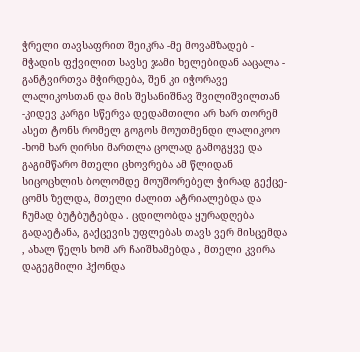ჭრელი თავსაფრით შეიკრა -მე მოვამზადებ - მჭადის ფქვილით სავსე ჯამი ხელებიდან ააცალა - განტვირთვა მჭირდება, შენ კი იჭორავე ლალიკოსთან და მის შესანიშნავ შვილიშვილთან -კიდევ კარგი სწერვა დედამთილი არ ხარ თორემ ასეთ ტონს რომელ გოგოს მოუთმენდი ლალიკოო -ხომ ხარ ღირსი მართლა ცოლად გამოგყვე და გაგიმწარო მთელი ცხოვრება ამ წლიდან სიცოცხლის ბოლომდე მოუშორებელ ჭირად გექცე- ცომს ზელდა, მთელი ძალით ატრიალებდა და ჩუმად ბუტბუტებდა . ცდილობდა ყურადღება გადაეტანა, გაქცევის უფლებას თავს ვერ მისცემდა , ახალ წელს ხომ არ ჩაიშხამებდა , მთელი კვირა დაგეგმილი ჰქონდა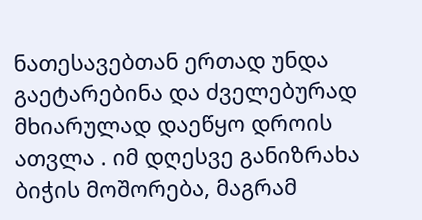ნათესავებთან ერთად უნდა გაეტარებინა და ძველებურად მხიარულად დაეწყო დროის ათვლა . იმ დღესვე განიზრახა ბიჭის მოშორება, მაგრამ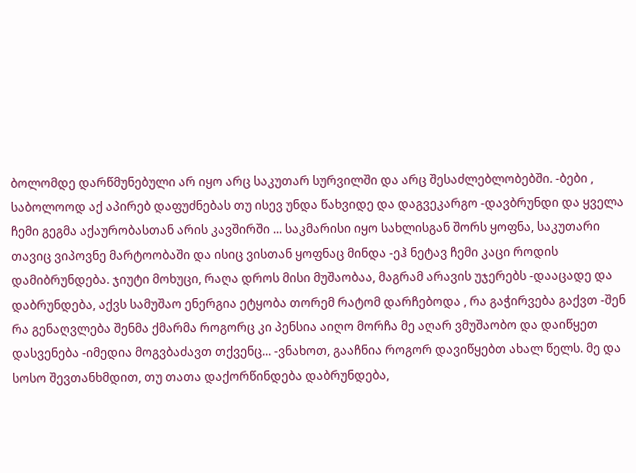ბოლომდე დარწმუნებული არ იყო არც საკუთარ სურვილში და არც შესაძლებლობებში. -ბები , საბოლოოდ აქ აპირებ დაფუძნებას თუ ისევ უნდა წახვიდე და დაგვეკარგო -დავბრუნდი და ყველა ჩემი გეგმა აქაურობასთან არის კავშირში ... საკმარისი იყო სახლისგან შორს ყოფნა, საკუთარი თავიც ვიპოვნე მარტოობაში და ისიც ვისთან ყოფნაც მინდა -ეჰ ნეტავ ჩემი კაცი როდის დამიბრუნდება. ჯიუტი მოხუცი, რაღა დროს მისი მუშაობაა, მაგრამ არავის უჯერებს -დააცადე და დაბრუნდება, აქვს სამუშაო ენერგია ეტყობა თორემ რატომ დარჩებოდა , რა გაჭირვება გაქვთ -შენ რა გენაღვლება შენმა ქმარმა როგორც კი პენსია აიღო მორჩა მე აღარ ვმუშაობო და დაიწყეთ დასვენება -იმედია მოგვბაძავთ თქვენც... -ვნახოთ, გააჩნია როგორ დავიწყებთ ახალ წელს. მე და სოსო შევთანხმდით, თუ თათა დაქორწინდება დაბრუნდება,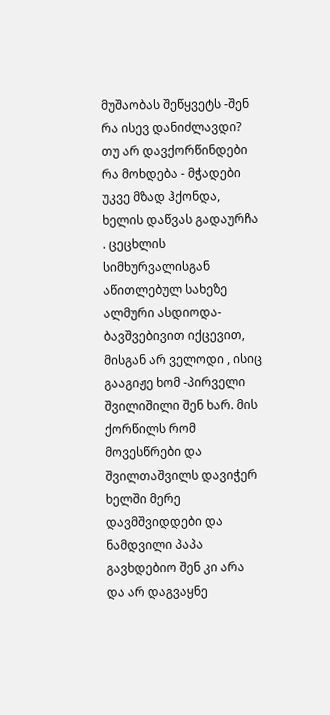მუშაობას შეწყვეტს -შენ რა ისევ დანიძლავდი? თუ არ დავქორწინდები რა მოხდება - მჭადები უკვე მზად ჰქონდა, ხელის დაწვას გადაურჩა . ცეცხლის სიმხურვალისგან აწითლებულ სახეზე ალმური ასდიოდა- ბავშვებივით იქცევით, მისგან არ ველოდი , ისიც გააგიჟე ხომ -პირველი შვილიშილი შენ ხარ. მის ქორწილს რომ მოვესწრები და შვილთაშვილს დავიჭერ ხელში მერე დავმშვიდდები და ნამდვილი პაპა გავხდებიო შენ კი არა და არ დაგვაყნე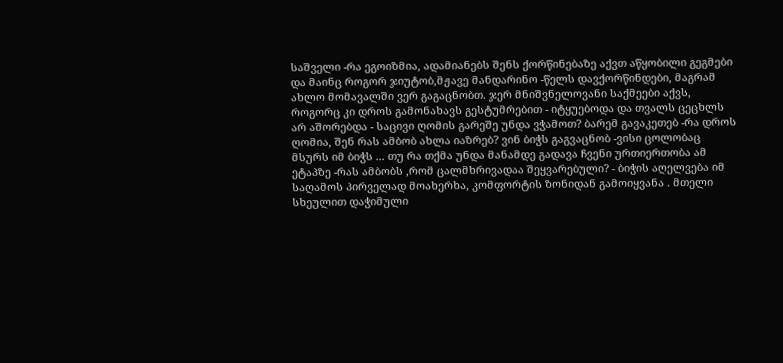საშველი -რა ეგოიზმია, ადამიანებს შენს ქორწინებაზე აქვთ აწყობილი გეგმები და მაინც როგორ ჯიუტობ,მჟავე მანდარინო -წელს დავქორწინდები, მაგრამ ახლო მომავალში ვერ გაგაცნობთ. ჯერ მნიშვნელოვანი საქმეები აქვს, როგორც კი დროს გამონახავს გესტუმრებით - იტყუებოდა და თვალს ცეცხლს არ აშორებდა - საცივი ღომის გარეშე უნდა ვჭამოთ? ბარემ გავაკეთებ -რა დროს ღომია, შენ რას ამბობ ახლა იაზრებ? ვინ ბიჭს გაგვაცნობ -ვისი ცოლობაც მსურს იმ ბიჭს ... თუ რა თქმა უნდა მანამდე გადავა ჩვენი ურთიერთობა ამ ეტაპზე -რას ამბობს ,რომ ცალმხრივადაა შეყვარებული? - ბიჭის აღელვება იმ საღამოს პირველად მოახერხა, კომფორტის ზონიდან გამოიყვანა . მთელი სხეულით დაჭიმული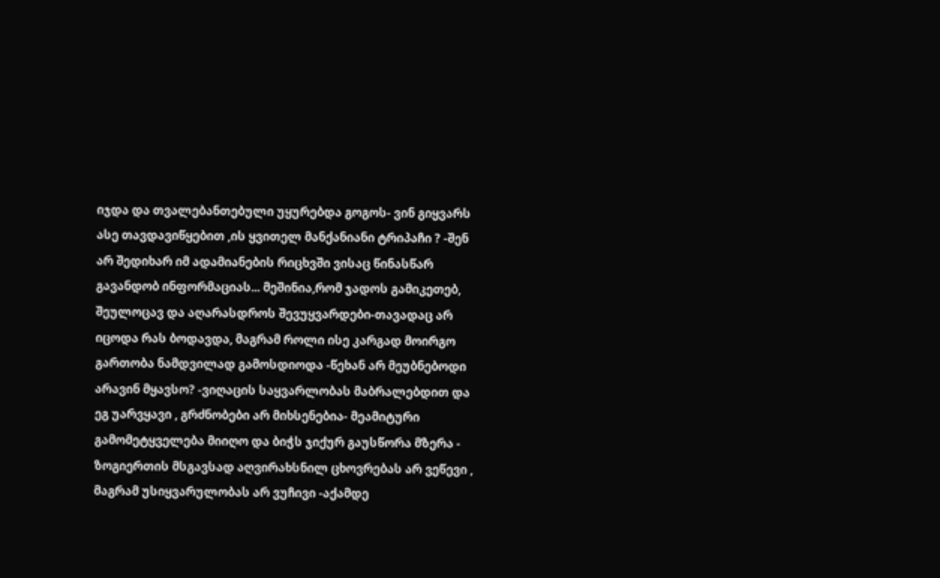იჯდა და თვალებანთებული უყურებდა გოგოს- ვინ გიყვარს ასე თავდავიწყებით ,ის ყვითელ მანქანიანი ტრიპაჩი ? -შენ არ შედიხარ იმ ადამიანების რიცხვში ვისაც წინასწარ გავანდობ ინფორმაციას... მეშინია,რომ ჯადოს გამიკეთებ, შეულოცავ და აღარასდროს შევუყვარდები-თავადაც არ იცოდა რას ბოდავდა, მაგრამ როლი ისე კარგად მოირგო გართობა ნამდვილად გამოსდიოდა -წეხან არ მეუბნებოდი არავინ მყავსო? -ვიღაცის საყვარლობას მაბრალებდით და ეგ უარვყავი , გრძნობები არ მიხსენებია- მეამიტური გამომეტყველება მიიღო და ბიჭს ჯიქურ გაუსწორა მზერა - ზოგიერთის მსგავსად აღვირახსნილ ცხოვრებას არ ვეწევი , მაგრამ უსიყვარულობას არ ვუჩივი -აქამდე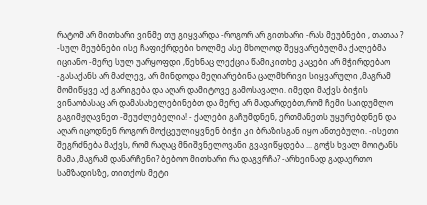რატომ არ მითხარი ვინმე თუ გიყვარდა -როგორ არ გითხარი -რას მეუბნები , თათაა ? -სულ მეუბნები ისე ჩაფიქრდები ხოლმე ასე მხოლოდ შეყვარებულმა ქალებმა იციანო -მერე სულ უარყოფდი ,წეხნაც ლექცია წამიკითხე კაცები არ მჭირდებაო -გასაქანს არ მაძლევ, არ მინდოდა მეღიარებინა ცალმხრივი სიყვარული ,მაგრამ მომიწყვე აქ გარიგება და აღარ დამიტოვე გამოსავალი. იმედი მაქვს ბიჭის ვინაობასაც არ დამასახელებინებთ და მერე არ მადარდებთ,რომ ჩემი საიდუმლო გაგიმჟღავნეთ -შეუძლებელია! - ქალები გაჩუმდნენ, ერთმანეთს უყურებდნენ და აღარ იცოდნენ როგორ მოქცეულიყვნენ ბიჭი კი ბრაზისგან იყო ანთებული. -ისეთი შეგრძნება მაქვს, რომ რაღაც მნიშვნელოვანი გვავიწყდება ... გოჭს ხვალ მოიტანს მამა ,მაგრამ დანარჩენი? ბებოო მითხარი რა დაგვრჩა? -არხეინად გადაერთო სამზადისზე, თითქოს მეტი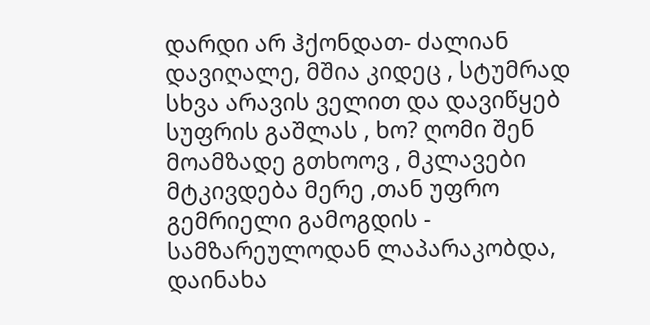დარდი არ ჰქონდათ- ძალიან დავიღალე, მშია კიდეც , სტუმრად სხვა არავის ველით და დავიწყებ სუფრის გაშლას , ხო? ღომი შენ მოამზადე გთხოოვ , მკლავები მტკივდება მერე ,თან უფრო გემრიელი გამოგდის - სამზარეულოდან ლაპარაკობდა, დაინახა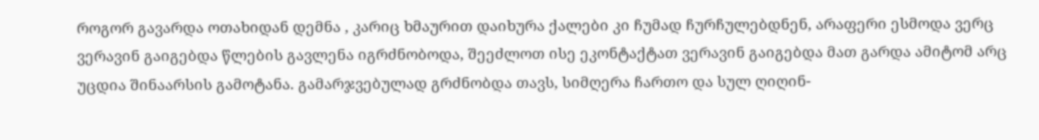როგორ გავარდა ოთახიდან დემნა , კარიც ხმაურით დაიხურა ქალები კი ჩუმად ჩურჩულებდნენ, არაფერი ესმოდა ვერც ვერავინ გაიგებდა წლების გავლენა იგრძნობოდა, შეეძლოთ ისე ეკონტაქტათ ვერავინ გაიგებდა მათ გარდა ამიტომ არც უცდია შინაარსის გამოტანა. გამარჯვებულად გრძნობდა თავს, სიმღერა ჩართო და სულ ღიღინ-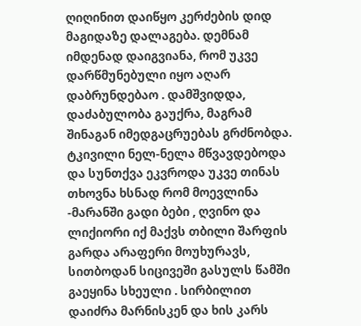ღიღინით დაიწყო კერძების დიდ მაგიდაზე დალაგება. დემნამ იმდენად დაიგვიანა, რომ უკვე დარწმუნებული იყო აღარ დაბრუნდებაო . დამშვიდდა, დაძაბულობა გაუქრა, მაგრამ შინაგან იმედგაცრუებას გრძნობდა. ტკივილი ნელ-ნელა მწვავდებოდა და სუნთქვა ეკვროდა უკვე თინას თხოვნა ხსნად რომ მოევლინა -მარანში გადი ბები , ღვინო და ლიქიორი იქ მაქვს თბილი შარფის გარდა არაფერი მოუხურავს, სითბოდან სიცივეში გასულს წამში გაეყინა სხეული . სირბილით დაიძრა მარნისკენ და ხის კარს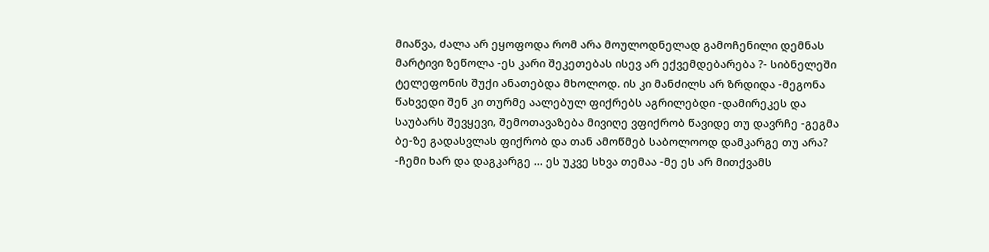მიაწვა, ძალა არ ეყოფოდა რომ არა მოულოდნელად გამოჩენილი დემნას მარტივი ზეწოლა -ეს კარი შეკეთებას ისევ არ ექვემდებარება ?- სიბნელეში ტელეფონის შუქი ანათებდა მხოლოდ. ის კი მანძილს არ ზრდიდა -მეგონა წახვედი შენ კი თურმე აალებულ ფიქრებს აგრილებდი -დამირეკეს და საუბარს შევყევი, შემოთავაზება მივიღე ვფიქრობ წავიდე თუ დავრჩე -გეგმა ბე-ზე გადასვლას ფიქრობ და თან ამოწმებ საბოლოოდ დამკარგე თუ არა? -ჩემი ხარ და დაგკარგე ... ეს უკვე სხვა თემაა -მე ეს არ მითქვამს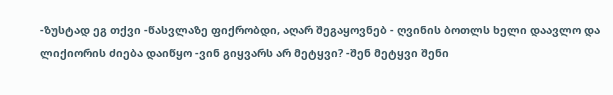-ზუსტად ეგ თქვი -წასვლაზე ფიქრობდი, აღარ შეგაყოვნებ - ღვინის ბოთლს ხელი დაავლო და ლიქიორის ძიება დაიწყო -ვინ გიყვარს არ მეტყვი? -შენ მეტყვი შენი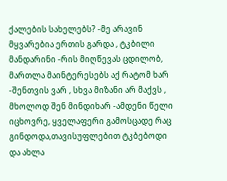ქალების სახელებს? -მე არავინ მყვარებია ერთის გარდა , ტკბილი მანდარინი -რის მიღწევას ცდილობ, მართლა მაინტერესებს აქ რატომ ხარ -შენთვის ვარ , სხვა მიზანი არ მაქვს , მხოლოდ შენ მინდიხარ -ამდენი წელი იცხოვრე, ყველაფერი გამოსცადე რაც გინდოდა,თავისუფლებით ტკბებოდი და ახლა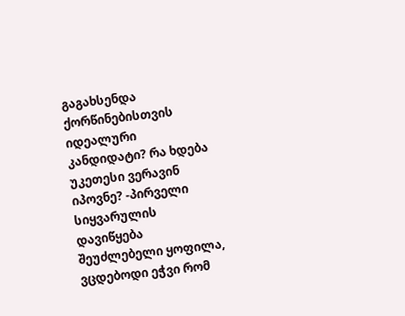გაგახსენდა ქორწინებისთვის იდეალური კანდიდატი? რა ხდება უკეთესი ვერავინ იპოვნე? -პირველი სიყვარულის დავიწყება შეუძლებელი ყოფილა, ვცდებოდი ეჭვი რომ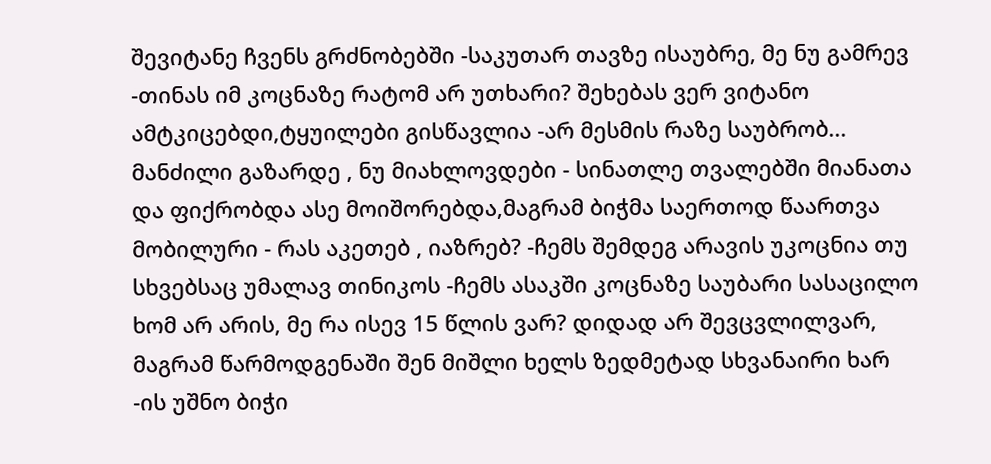შევიტანე ჩვენს გრძნობებში -საკუთარ თავზე ისაუბრე, მე ნუ გამრევ -თინას იმ კოცნაზე რატომ არ უთხარი? შეხებას ვერ ვიტანო ამტკიცებდი,ტყუილები გისწავლია -არ მესმის რაზე საუბრობ... მანძილი გაზარდე , ნუ მიახლოვდები - სინათლე თვალებში მიანათა და ფიქრობდა ასე მოიშორებდა,მაგრამ ბიჭმა საერთოდ წაართვა მობილური - რას აკეთებ , იაზრებ? -ჩემს შემდეგ არავის უკოცნია თუ სხვებსაც უმალავ თინიკოს -ჩემს ასაკში კოცნაზე საუბარი სასაცილო ხომ არ არის, მე რა ისევ 15 წლის ვარ? დიდად არ შევცვლილვარ, მაგრამ წარმოდგენაში შენ მიშლი ხელს ზედმეტად სხვანაირი ხარ -ის უშნო ბიჭი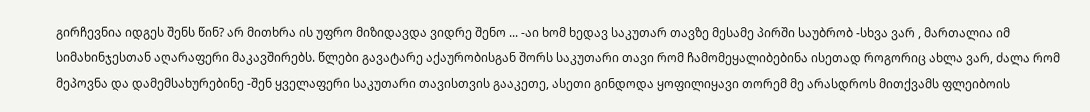გირჩევნია იდგეს შენს წინ? არ მითხრა ის უფრო მიზიდავდა ვიდრე შენო ... -აი ხომ ხედავ საკუთარ თავზე მესამე პირში საუბრობ -სხვა ვარ , მართალია იმ სიმახინჯესთან აღარაფერი მაკავშირებს. წლები გავატარე აქაურობისგან შორს საკუთარი თავი რომ ჩამომეყალიბებინა ისეთად როგორიც ახლა ვარ, ძალა რომ მეპოვნა და დამემსახურებინე -შენ ყველაფერი საკუთარი თავისთვის გააკეთე, ასეთი გინდოდა ყოფილიყავი თორემ მე არასდროს მითქვამს ფლეიბოის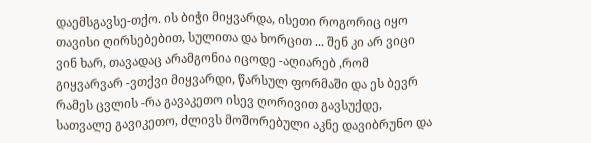დაემსგავსე-თქო. ის ბიჭი მიყვარდა, ისეთი როგორიც იყო თავისი ღირსებებით, სულითა და ხორცით ... შენ კი არ ვიცი ვინ ხარ, თავადაც არამგონია იცოდე -აღიარებ ,რომ გიყვარვარ -ვთქვი მიყვარდი, წარსულ ფორმაში და ეს ბევრ რამეს ცვლის -რა გავაკეთო ისევ ღორივით გავსუქდე, სათვალე გავიკეთო, ძლივს მოშორებული აკნე დავიბრუნო და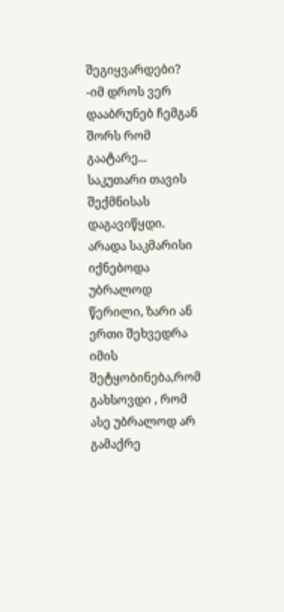შეგიყვარდები? -იმ დროს ვერ დააბრუნებ ჩემგან შორს რომ გაატარე... საკუთარი თავის შექმნისას დაგავიწყდი. არადა საკმარისი იქნებოდა უბრალოდ წერილი, ზარი ან ერთი შეხვედრა იმის შეტყობინება,რომ გახსოვდი , რომ ასე უბრალოდ არ გამაქრე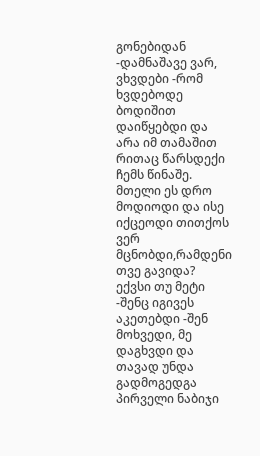გონებიდან -დამნაშავე ვარ, ვხვდები -რომ ხვდებოდე ბოდიშით დაიწყებდი და არა იმ თამაშით რითაც წარსდექი ჩემს წინაშე. მთელი ეს დრო მოდიოდი და ისე იქცეოდი თითქოს ვერ მცნობდი,რამდენი თვე გავიდა? ექვსი თუ მეტი -შენც იგივეს აკეთებდი -შენ მოხვედი, მე დაგხვდი და თავად უნდა გადმოგედგა პირველი ნაბიჯი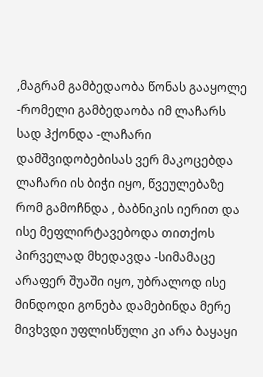,მაგრამ გამბედაობა წონას გააყოლე -რომელი გამბედაობა იმ ლაჩარს სად ჰქონდა -ლაჩარი დამშვიდობებისას ვერ მაკოცებდა ლაჩარი ის ბიჭი იყო, წვეულებაზე რომ გამოჩნდა , ბაბნიკის იერით და ისე მეფლირტავებოდა თითქოს პირველად მხედავდა -სიმამაცე არაფერ შუაში იყო, უბრალოდ ისე მინდოდი გონება დამებინდა მერე მივხვდი უფლისწული კი არა ბაყაყი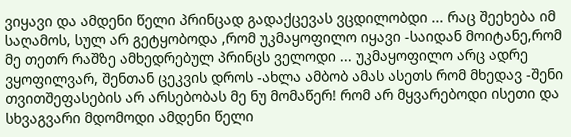ვიყავი და ამდენი წელი პრინცად გადაქცევას ვცდილობდი ... რაც შეეხება იმ საღამოს, სულ არ გეტყობოდა ,რომ უკმაყოფილო იყავი -საიდან მოიტანე,რომ მე თეთრ რაშზე ამხედრებულ პრინცს ველოდი ... უკმაყოფილო არც ადრე ვყოფილვარ, შენთან ცეკვის დროს -ახლა ამბობ ამას ასეთს რომ მხედავ -შენი თვითშეფასების არ არსებობას მე ნუ მომაწერ! რომ არ მყვარებოდი ისეთი და სხვაგვარი მდომოდი ამდენი წელი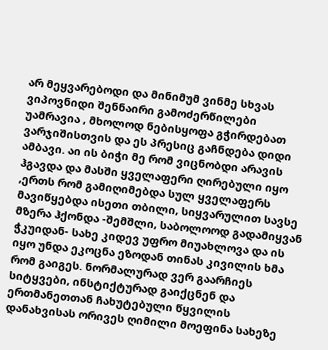არ მეყვარებოდი და მინიმუმ ვინმე სხვას ვიპოვნიდი შენნაირი გამოძერწილები უამრავია , მხოლოდ ნებისყოფა გჭირდებათ ვარჯიშისთვის და ეს პრესიც გაჩნდება დიდი ამბავი. აი ის ბიჭი მე რომ ვიცნობდი არავის ჰგავდა და მასში ყველაფერი ღირებული იყო ,ერთს რომ გამიღიმებდა სულ ყველაფერს მავიწყებდა ისეთი თბილი, სიყვარულით სავსე მზერა ჰქონდა -შემშლი, საბოლოოდ გადამიყვან ჭკუიდან- სახე კიდევ უფრო მიუახლოვა და ის იყო უნდა ეკოცნა ეზოდან თინას კივილის ხმა რომ გაიგეს. ნორმალურად ვერ გაარჩიეს სიტყვები, ინსტიქტურად გაიქცნენ და ერთმანეთთან ჩახუტებული წყვილის დანახვისას ორივეს ღიმილი მოეფინა სახეზე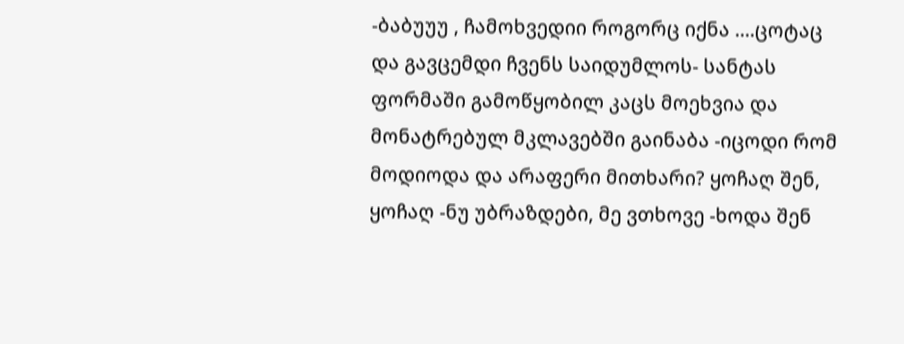-ბაბუუუ , ჩამოხვედიი როგორც იქნა ....ცოტაც და გავცემდი ჩვენს საიდუმლოს- სანტას ფორმაში გამოწყობილ კაცს მოეხვია და მონატრებულ მკლავებში გაინაბა -იცოდი რომ მოდიოდა და არაფერი მითხარი? ყოჩაღ შენ, ყოჩაღ -ნუ უბრაზდები, მე ვთხოვე -ხოდა შენ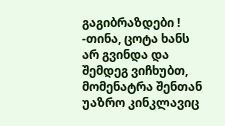გაგიბრაზდები ! -თინა, ცოტა ხანს არ გვინდა და შემდეგ ვიჩხუბთ, მომენატრა შენთან უაზრო კინკლავიც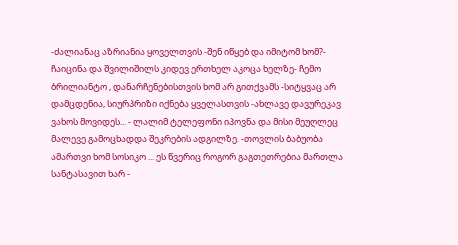-ძალიანაც აზრიანია ყოველთვის -შენ იწყებ და იმიტომ ხომ?- ჩაიცინა და შვილიშილს კიდევ ერთხელ აკოცა ხელზე- ჩემო ბრილიანტო , დანარჩენებისთვის ხომ არ გითქვამს -სიტყვაც არ დამცდენია, სიურპრიზი იქნება ყველასთვის -ახლავე დავურეკავ ვახოს მოვიდეს... - ლალიმ ტელეფონი იპოვნა და მისი მეუღლეც მალევე გამოცხადდა შეკრების ადგილზე. -თოვლის ბაბუობა ამართვი ხომ სოსიკო ... ეს წვერიც როგორ გაგთეთრებია მართლა სანტასავით ხარ -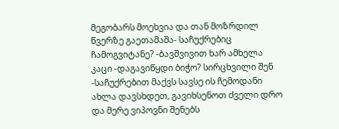მეგობარს მოეხვია და თან მოზრდილ წვერზე გაეთამაშა- საჩუქრებიც ჩამოგვიტანე? -ბავშვივით ხარ ამხელა კაცი -დაგავიწყდი ბიჭო? სირცხვილი შენ -საჩუქრებით მაქვს სავსე ის ჩემოდანი ახლა დავსხდეთ, გავიხსენოთ ძველი დრო და მერე ვიპოვნი შენებს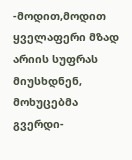-მოდით,მოდით ყველაფერი მზად არიის სუფრას მიუსხდნენ, მოხუცებმა გვერდი-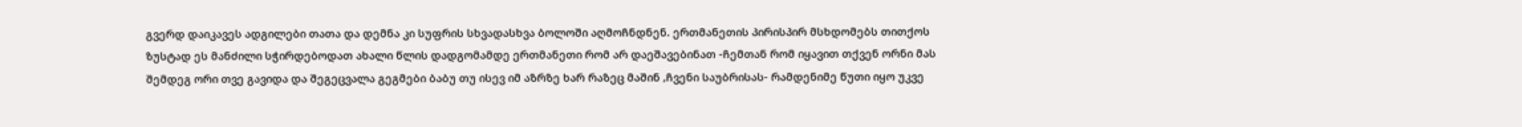გვერდ დაიკავეს ადგილები თათა და დემნა კი სუფრის სხვადასხვა ბოლოში აღმოჩნდნენ. ერთმანეთის პირისპირ მსხდომებს თითქოს ზუსტად ეს მანძილი სჭირდებოდათ ახალი წლის დადგომამდე ერთმანეთი რომ არ დაეშავებინათ -ჩემთან რომ იყავით თქვენ ორნი მას შემდეგ ორი თვე გავიდა და შეგეცვალა გეგმები ბაბუ თუ ისევ იმ აზრზე ხარ რაზეც მაშინ ,ჩვენი საუბრისას- რამდენიმე წუთი იყო უკვე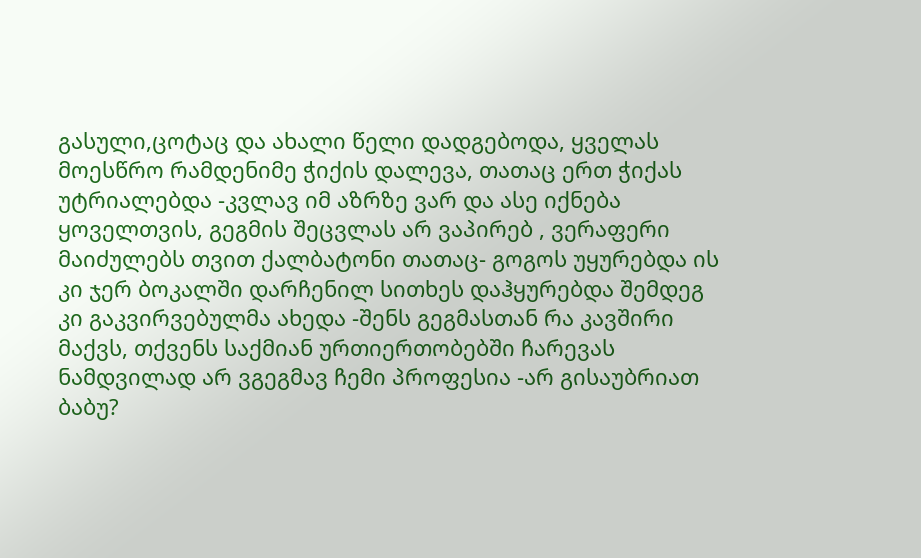გასული,ცოტაც და ახალი წელი დადგებოდა, ყველას მოესწრო რამდენიმე ჭიქის დალევა, თათაც ერთ ჭიქას უტრიალებდა -კვლავ იმ აზრზე ვარ და ასე იქნება ყოველთვის, გეგმის შეცვლას არ ვაპირებ , ვერაფერი მაიძულებს თვით ქალბატონი თათაც- გოგოს უყურებდა ის კი ჯერ ბოკალში დარჩენილ სითხეს დაჰყურებდა შემდეგ კი გაკვირვებულმა ახედა -შენს გეგმასთან რა კავშირი მაქვს, თქვენს საქმიან ურთიერთობებში ჩარევას ნამდვილად არ ვგეგმავ ჩემი პროფესია -არ გისაუბრიათ ბაბუ?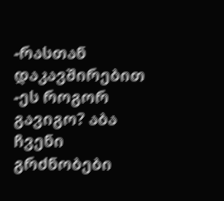-რასთან დაკავშირებით -ეს როგორ გავიგო? აბა ჩვენი გრძნობები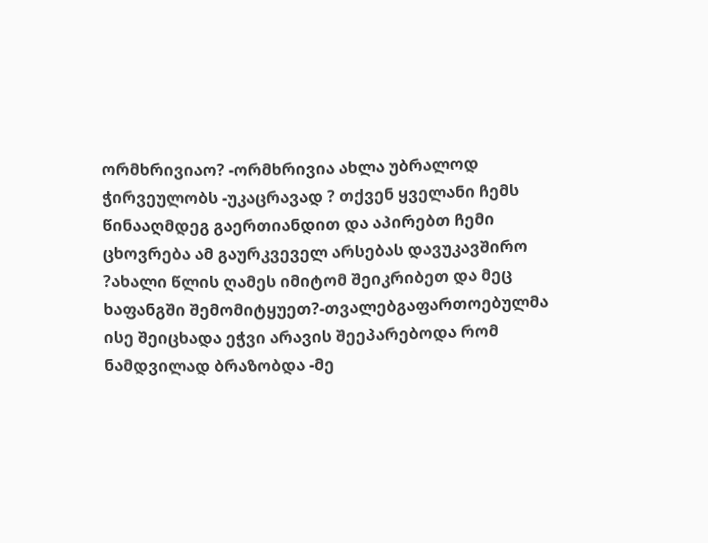ორმხრივიაო? -ორმხრივია ახლა უბრალოდ ჭირვეულობს -უკაცრავად ? თქვენ ყველანი ჩემს წინააღმდეგ გაერთიანდით და აპირებთ ჩემი ცხოვრება ამ გაურკვეველ არსებას დავუკავშირო ?ახალი წლის ღამეს იმიტომ შეიკრიბეთ და მეც ხაფანგში შემომიტყუეთ?-თვალებგაფართოებულმა ისე შეიცხადა ეჭვი არავის შეეპარებოდა რომ ნამდვილად ბრაზობდა -მე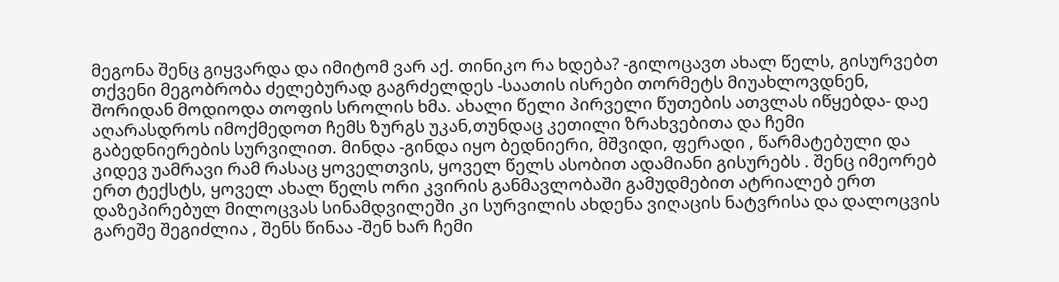მეგონა შენც გიყვარდა და იმიტომ ვარ აქ. თინიკო რა ხდება? -გილოცავთ ახალ წელს, გისურვებთ თქვენი მეგობრობა ძელებურად გაგრძელდეს -საათის ისრები თორმეტს მიუახლოვდნენ, შორიდან მოდიოდა თოფის სროლის ხმა. ახალი წელი პირველი წუთების ათვლას იწყებდა- დაე აღარასდროს იმოქმედოთ ჩემს ზურგს უკან,თუნდაც კეთილი ზრახვებითა და ჩემი გაბედნიერების სურვილით. მინდა -გინდა იყო ბედნიერი, მშვიდი, ფერადი , წარმატებული და კიდევ უამრავი რამ რასაც ყოველთვის, ყოველ წელს ასობით ადამიანი გისურებს . შენც იმეორებ ერთ ტექსტს, ყოველ ახალ წელს ორი კვირის განმავლობაში გამუდმებით ატრიალებ ერთ დაზეპირებულ მილოცვას სინამდვილეში კი სურვილის ახდენა ვიღაცის ნატვრისა და დალოცვის გარეშე შეგიძლია , შენს წინაა -შენ ხარ ჩემი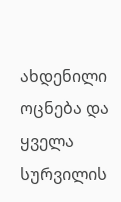ახდენილი ოცნება და ყველა სურვილის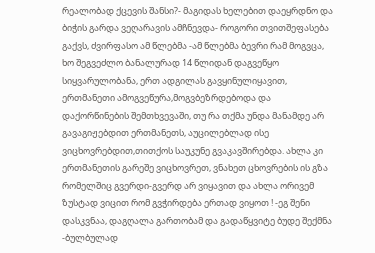რეალობად ქცევის შანსი?- მაგიდას ხელებით დაეყრდნო და ბიჭის გარდა ვეღარავის ამჩნევდა- როგორი თვითშეფასება გაქვს, ძვირფასო ამ წლებმა -ამ წლებმა ბევრი რამ მოგვცა, ხო შეგვეძლო ბანალურად 14 წლიდან დაგვეწყო სიყვარულობანა, ერთ ადგილას გავყინულიყავით, ერთმანეთი ამოგვეწურა,მოგვბეზრდებოდა და დაქორწინების შემთხვევაში, თუ რა თქმა უნდა მანამდე არ გავაგიჟებდით ერთმანეთს, აუცილებლად ისე ვიცხოვრებდით,თითქოს საუკუნე გვაკავშირებდა. ახლა კი ერთმანეთის გარეშე ვიცხოვრეთ, ვნახეთ ცხოვრების ის გზა რომელშიც გვერდი-გვერდ არ ვიყავით და ახლა ორივემ ზუსტად ვიცით რომ გვჭირდება ერთად ვიყოთ ! -ეგ შენი დასკვნაა, დაგღალა გართობამ და გადაწყვიტე ბუდე შექმნა -ბულბულად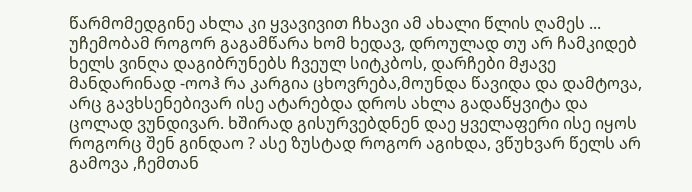წარმომედგინე ახლა კი ყვავივით ჩხავი ამ ახალი წლის ღამეს ... უჩემობამ როგორ გაგამწარა ხომ ხედავ, დროულად თუ არ ჩამკიდებ ხელს ვინღა დაგიბრუნებს ჩვეულ სიტკბოს, დარჩები მჟავე მანდარინად -ოოჰ რა კარგია ცხოვრება,მოუნდა წავიდა და დამტოვა, არც გავხსენებივარ ისე ატარებდა დროს ახლა გადაწყვიტა და ცოლად ვუნდივარ. ხშირად გისურვებდნენ დაე ყველაფერი ისე იყოს როგორც შენ გინდაო ? ასე ზუსტად როგორ აგიხდა, ვწუხვარ წელს არ გამოვა ,ჩემთან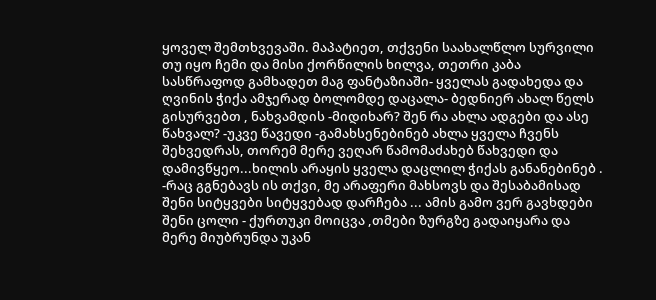ყოველ შემთხვევაში. მაპატიეთ, თქვენი საახალწლო სურვილი თუ იყო ჩემი და მისი ქორწილის ხილვა, თეთრი კაბა სასწრაფოდ გამხადეთ მაგ ფანტაზიაში- ყველას გადახედა და ღვინის ჭიქა ამჯერად ბოლომდე დაცალა- ბედნიერ ახალ წელს გისურვებთ , ნახვამდის -მიდიხარ? შენ რა ახლა ადგები და ასე წახვალ? -უკვე წავედი -გამახსენებინებ ახლა ყველა ჩვენს შეხვედრას, თორემ მერე ვეღარ წამომაძახებ წახვედი და დამივწყეო...ხილის არაყის ყველა დაცლილ ჭიქას განანებინებ . -რაც გგნებავს ის თქვი, მე არაფერი მახსოვს და შესაბამისად შენი სიტყვები სიტყვებად დარჩება ... ამის გამო ვერ გავხდები შენი ცოლი - ქურთუკი მოიცვა ,თმები ზურგზე გადაიყარა და მერე მიუბრუნდა უკან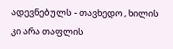ადევნებულს - თავხედო , ხილის კი არა თაფლის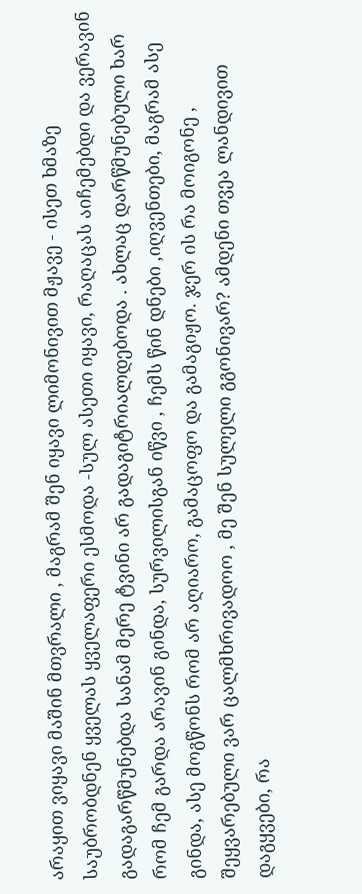არაყით ვიყავი მაშინ მთვრალი , მაგრამ შენ იყავი ლიმონივით მჟავე - ისეთ ხმაზე საუბრობდნენ ყველას ყველაფერი ესმოდა -სულ ასეთი იყავი, რაღაცას აიჩემებდი და ვერავინ გადაგარწმუნებდა სანამ მერე ტვინი არ გადაგიტრიალდებოდა . ახლაც დარწმუნებული ხარ რომ ჩემ გარდა არავინ გინდა, სურვილისგან იწვი , ჩემს წინ დნები ,იღვენთები, მაგრამ ასე გინდა, ასე მოგწონს რომ არ აღიარო, გამაცოფო და გამაგიჟო. ჯერ ის რა მოიგონე , შეყვარებული ვარ ცალმხრივადოო , მე შენ სულელი გგონივარ? ამდენი თვეა ლანდივით დაგყვები, რა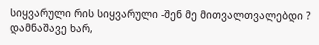სიყვარული რის სიყვარული -შენ მე მითვალთვალებდი ? დამნაშავე ხარ,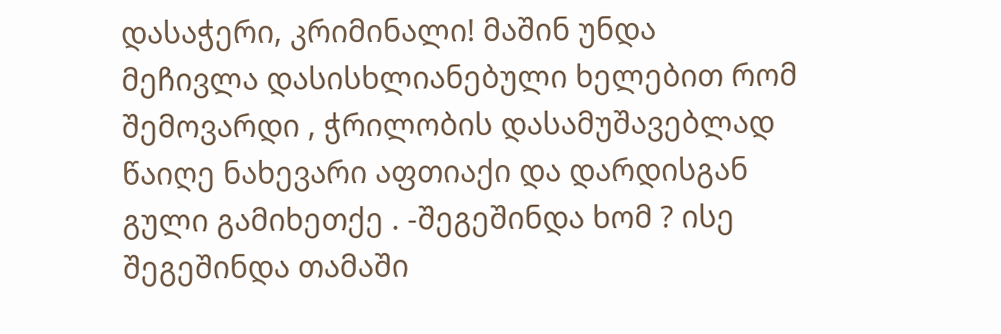დასაჭერი, კრიმინალი! მაშინ უნდა მეჩივლა დასისხლიანებული ხელებით რომ შემოვარდი , ჭრილობის დასამუშავებლად წაიღე ნახევარი აფთიაქი და დარდისგან გული გამიხეთქე . -შეგეშინდა ხომ ? ისე შეგეშინდა თამაში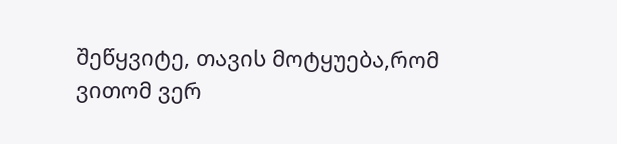შეწყვიტე, თავის მოტყუება,რომ ვითომ ვერ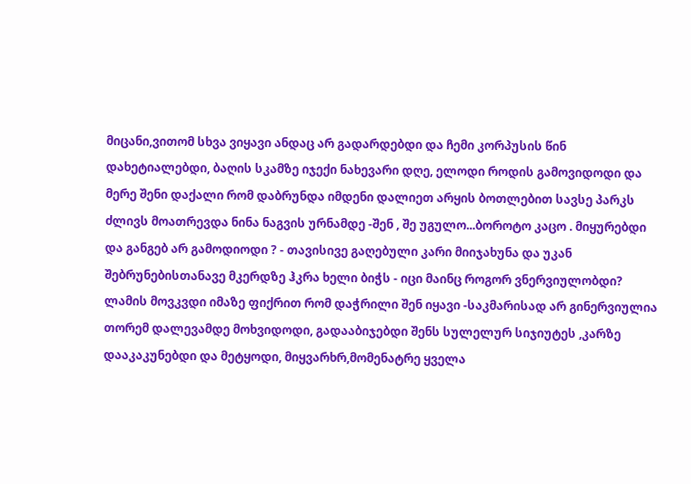მიცანი,ვითომ სხვა ვიყავი ანდაც არ გადარდებდი და ჩემი კორპუსის წინ დახეტიალებდი, ბაღის სკამზე იჯექი ნახევარი დღე, ელოდი როდის გამოვიდოდი და მერე შენი დაქალი რომ დაბრუნდა იმდენი დალიეთ არყის ბოთლებით სავსე პარკს ძლივს მოათრევდა ნინა ნაგვის ურნამდე -შენ , შე უგულო...ბოროტო კაცო . მიყურებდი და განგებ არ გამოდიოდი ? - თავისივე გაღებული კარი მიიჯახუნა და უკან შებრუნებისთანავე მკერდზე ჰკრა ხელი ბიჭს - იცი მაინც როგორ ვნერვიულობდი? ლამის მოვკვდი იმაზე ფიქრით რომ დაჭრილი შენ იყავი -საკმარისად არ გინერვიულია თორემ დალევამდე მოხვიდოდი, გადააბიჯებდი შენს სულელურ სიჯიუტეს ,კარზე დააკაკუნებდი და მეტყოდი, მიყვარხრ,მომენატრე ყველა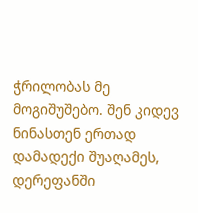ჭრილობას მე მოგიშუშებო. შენ კიდევ ნინასთენ ერთად დამადექი შუაღამეს, დერეფანში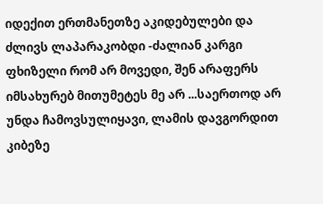იდექით ერთმანეთზე აკიდებულები და ძლივს ლაპარაკობდი -ძალიან კარგი ფხიზელი რომ არ მოვედი, შენ არაფერს იმსახურებ მითუმეტეს მე არ ...საერთოდ არ უნდა ჩამოვსულიყავი, ლამის დავგორდით კიბეზე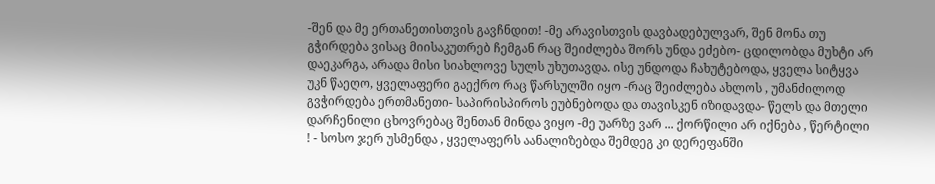-შენ და მე ერთანეთისთვის გავჩნდით! -მე არავისთვის დავბადებულვარ, შენ მონა თუ გჭირდება ვისაც მიისაკუთრებ ჩემგან რაც შეიძლება შორს უნდა ეძებო- ცდილობდა მუხტი არ დაეკარგა, არადა მისი სიახლოვე სულს უხუთავდა. ისე უნდოდა ჩახუტებოდა, ყველა სიტყვა უკნ წაეღო, ყველაფერი გაექრო რაც წარსულში იყო -რაც შეიძლება ახლოს , უმანძილოდ გვჭირდება ერთმანეთი- საპირისპიროს ეუბნებოდა და თავისკენ იზიდავდა- წელს და მთელი დარჩენილი ცხოვრებაც შენთან მინდა ვიყო -მე უარზე ვარ ... ქორწილი არ იქნება , წერტილი ! - სოსო ჯერ უსმენდა , ყველაფერს აანალიზებდა შემდეგ კი დერეფანში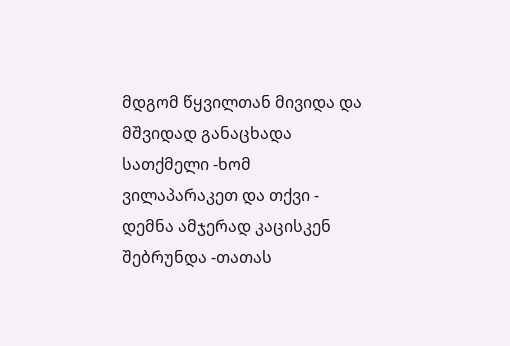მდგომ წყვილთან მივიდა და მშვიდად განაცხადა სათქმელი -ხომ ვილაპარაკეთ და თქვი - დემნა ამჯერად კაცისკენ შებრუნდა -თათას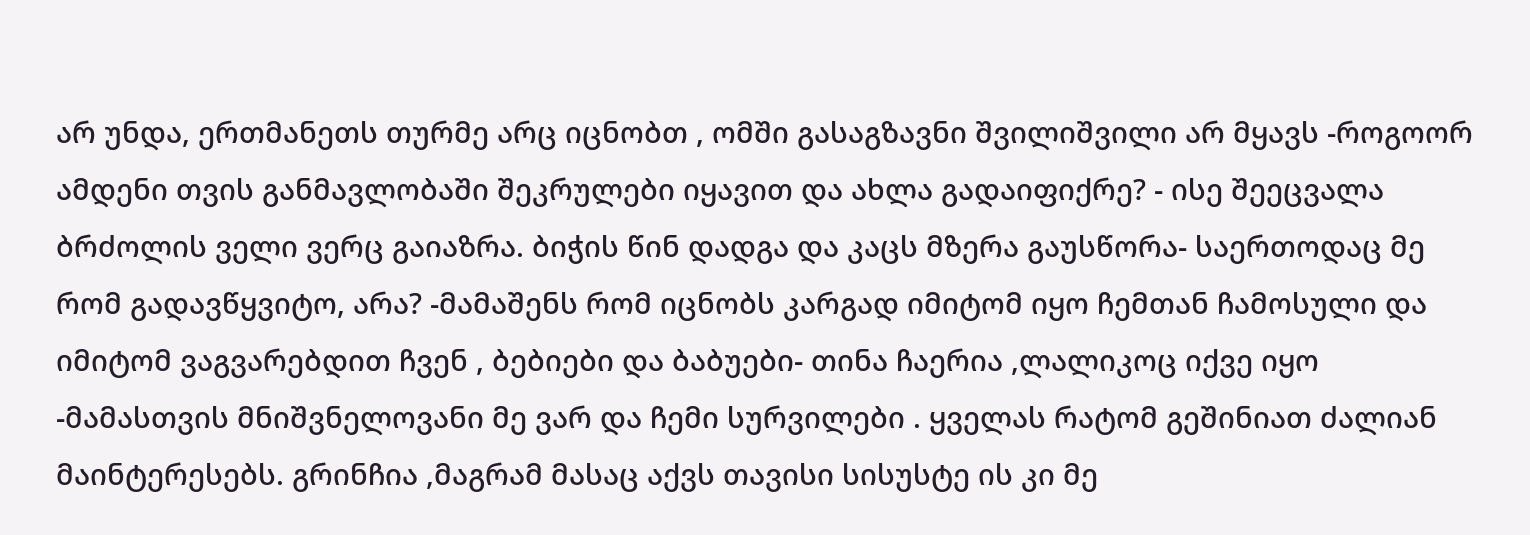არ უნდა, ერთმანეთს თურმე არც იცნობთ , ომში გასაგზავნი შვილიშვილი არ მყავს -როგოორ ამდენი თვის განმავლობაში შეკრულები იყავით და ახლა გადაიფიქრე? - ისე შეეცვალა ბრძოლის ველი ვერც გაიაზრა. ბიჭის წინ დადგა და კაცს მზერა გაუსწორა- საერთოდაც მე რომ გადავწყვიტო, არა? -მამაშენს რომ იცნობს კარგად იმიტომ იყო ჩემთან ჩამოსული და იმიტომ ვაგვარებდით ჩვენ , ბებიები და ბაბუები- თინა ჩაერია ,ლალიკოც იქვე იყო -მამასთვის მნიშვნელოვანი მე ვარ და ჩემი სურვილები . ყველას რატომ გეშინიათ ძალიან მაინტერესებს. გრინჩია ,მაგრამ მასაც აქვს თავისი სისუსტე ის კი მე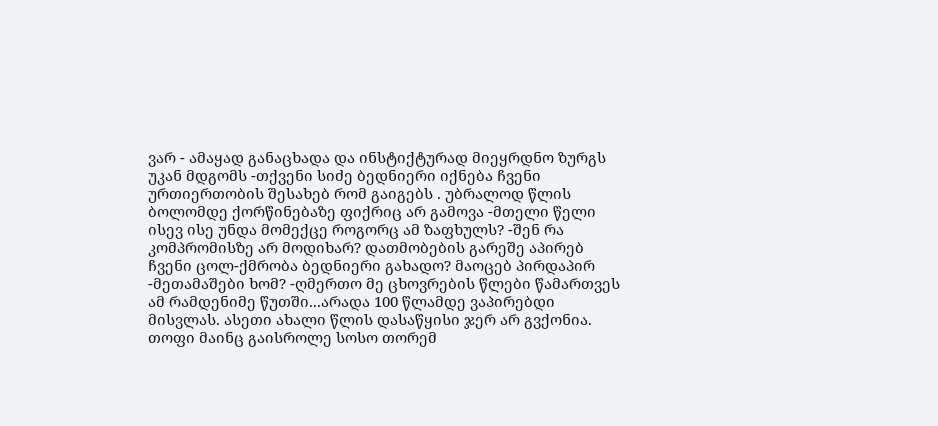ვარ - ამაყად განაცხადა და ინსტიქტურად მიეყრდნო ზურგს უკან მდგომს -თქვენი სიძე ბედნიერი იქნება ჩვენი ურთიერთობის შესახებ რომ გაიგებს . უბრალოდ წლის ბოლომდე ქორწინებაზე ფიქრიც არ გამოვა -მთელი წელი ისევ ისე უნდა მომექცე როგორც ამ ზაფხულს? -შენ რა კომპრომისზე არ მოდიხარ? დათმობების გარეშე აპირებ ჩვენი ცოლ-ქმრობა ბედნიერი გახადო? მაოცებ პირდაპირ -მეთამაშები ხომ? -ღმერთო მე ცხოვრების წლები წამართვეს ამ რამდენიმე წუთში...არადა 100 წლამდე ვაპირებდი მისვლას. ასეთი ახალი წლის დასაწყისი ჯერ არ გვქონია. თოფი მაინც გაისროლე სოსო თორემ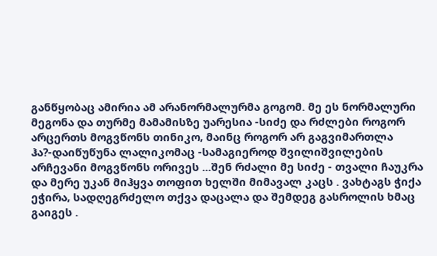განწყობაც ამირია ამ არანორმალურმა გოგომ. მე ეს ნორმალური მეგონა და თურმე მამამისზე უარესია -სიძე და რძლები როგორ არცერთს მოგვწონს თინიკო, მაინც როგორ არ გაგვიმართლა ჰა?-დაიწუწუნა ლალიკომაც -სამაგიეროდ შვილიშვილების არჩევანი მოგვწონს ორივეს ...შენ რძალი მე სიძე - თვალი ჩაუკრა და მერე უკან მიჰყვა თოფით ხელში მიმავალ კაცს . ვახტაგს ჭიქა ეჭირა, სადღეგრძელო თქვა დაცალა და შემდეგ გასროლის ხმაც გაიგეს .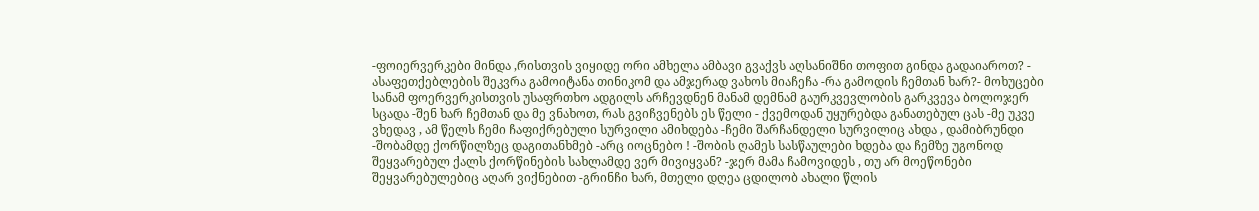-ფოიერვერკები მინდა ,რისთვის ვიყიდე ორი ამხელა ამბავი გვაქვს აღსანიშნი თოფით გინდა გადაიაროთ? - ასაფეთქებლების შეკვრა გამოიტანა თინიკომ და ამჯერად ვახოს მიაჩეჩა -რა გამოდის ჩემთან ხარ?- მოხუცები სანამ ფოერვერკისთვის უსაფრთხო ადგილს არჩევდნენ მანამ დემნამ გაურკვევლობის გარკვევა ბოლოჯერ სცადა -შენ ხარ ჩემთან და მე ვნახოთ, რას გვიჩვენებს ეს წელი - ქვემოდან უყურებდა განათებულ ცას -მე უკვე ვხედავ , ამ წელს ჩემი ჩაფიქრებული სურვილი ამიხდება -ჩემი შარჩანდელი სურვილიც ახდა , დამიბრუნდი -შობამდე ქორწილზეც დაგითანხმებ -არც იოცნებო ! -შობის ღამეს სასწაულები ხდება და ჩემზე უგონოდ შეყვარებულ ქალს ქორწინების სახლამდე ვერ მივიყვან? -ჯერ მამა ჩამოვიდეს , თუ არ მოეწონები შეყვარებულებიც აღარ ვიქნებით -გრინჩი ხარ, მთელი დღეა ცდილობ ახალი წლის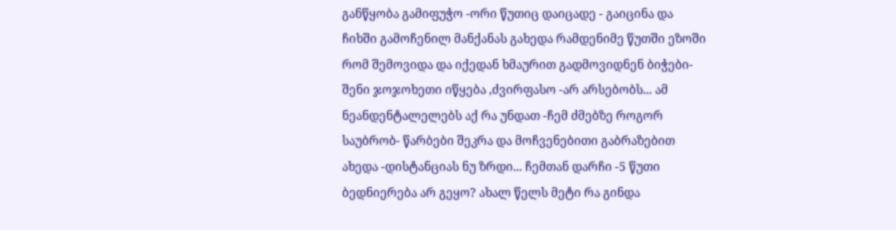განწყობა გამიფუჭო -ორი წუთიც დაიცადე - გაიცინა და ჩიხში გამოჩენილ მანქანას გახედა რამდენიმე წუთში ეზოში რომ შემოვიდა და იქედან ხმაურით გადმოვიდნენ ბიჭები- შენი ჯოჯოხეთი იწყება ,ძვირფასო -არ არსებობს... ამ ნეანდენტალელებს აქ რა უნდათ -ჩემ ძმებზე როგორ საუბრობ- წარბები შეკრა და მოჩვენებითი გაბრაზებით ახედა -დისტანციას ნუ ზრდი... ჩემთან დარჩი -5 წუთი ბედნიერება არ გეყო? ახალ წელს მეტი რა გინდა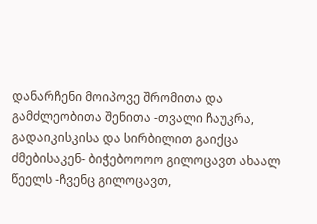დანარჩენი მოიპოვე შრომითა და გამძლეობითა შენითა -თვალი ჩაუკრა, გადაიკისკისა და სირბილით გაიქცა ძმებისაკენ- ბიჭებოოოო გილოცავთ ახაალ წეელს -ჩვენც გილოცავთ,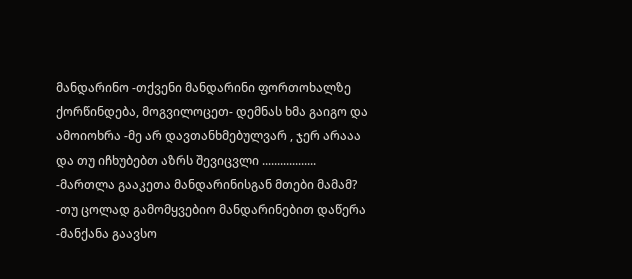მანდარინო -თქვენი მანდარინი ფორთოხალზე ქორწინდება, მოგვილოცეთ- დემნას ხმა გაიგო და ამოიოხრა -მე არ დავთანხმებულვარ , ჯერ არააა და თუ იჩხუბებთ აზრს შევიცვლი .................. -მართლა გააკეთა მანდარინისგან მთები მამამ? -თუ ცოლად გამომყვებიო მანდარინებით დაწერა -მანქანა გაავსო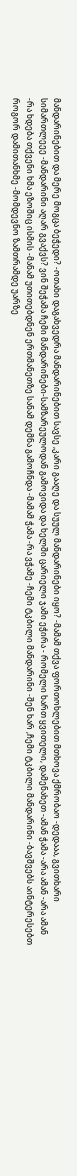მანდარინებით და მერე მოგცა ბეჭედი? -ოთახი დაგახვედრა მანდარინებით სავსე ,კარი გააღე და სუულ მანდარინები იყო? -მამამ თქვა ფორთოხლებით მთხოვა ქმრობაო -დედააა, გვითხარი სიმართლეეე -მანდარინი აღარ გვაქვს? ვინ შეჭამა ჩემი მანდარინები-სამზარეულოდან გამოვიდა და ხელში ცარიელი ჯამი ეჭირა - რომელი ხართ ყვითელი, დამენახეთ -ამან ჭამა -არა ამან -არა ამან -რა ხდება თქვენი ხმა ეზოშიც ისმის -მანამ უთითებდნენ ერთმანეთზე სანამ დემნა გამოჩნდა -მამამ ჭამა -რა ვჭამე -ჩემი ტკბილი მანდარინი -შენ ხარ ,ჩემი ტკბილი მანდარინი -ბავშვებს აინტერესებთ როგორ დამითანხმე -მომდევნო ზამთრამდე უარზე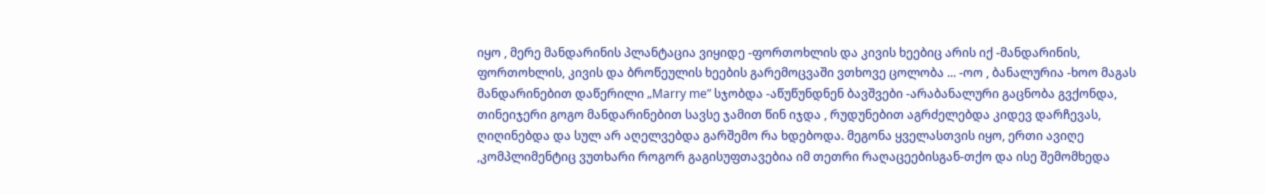იყო , მერე მანდარინის პლანტაცია ვიყიდე -ფორთოხლის და კივის ხეებიც არის იქ -მანდარინის, ფორთოხლის, კივის და ბროწეულის ხეების გარემოცვაში ვთხოვე ცოლობა ... -ოო , ბანალურია -ხოო მაგას მანდარინებით დაწერილი „Marry me” სჯობდა -აწუწუნდნენ ბავშვები -არაბანალური გაცნობა გვქონდა, თინეიჯერი გოგო მანდარინებით სავსე ჯამით წინ იჯდა , რუდუნებით აგრძელებდა კიდევ დარჩევას, ღიღინებდა და სულ არ აღელვებდა გარშემო რა ხდებოდა. მეგონა ყველასთვის იყო, ერთი ავიღე ,კომპლიმენტიც ვუთხარი როგორ გაგისუფთავებია იმ თეთრი რაღაცეებისგან-თქო და ისე შემომხედა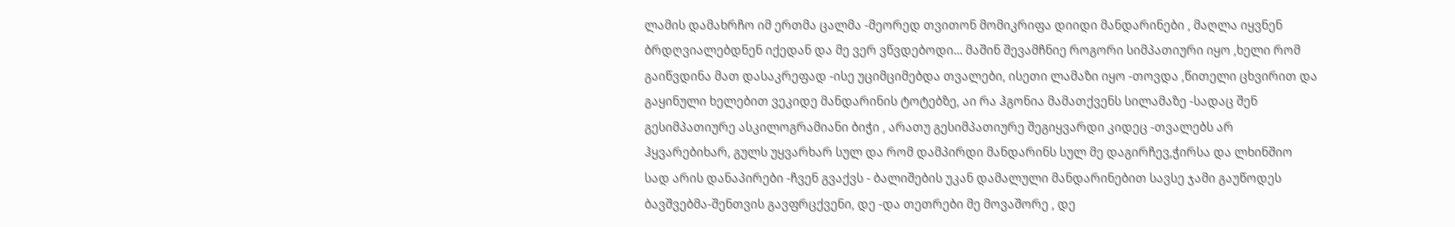ლამის დამახრჩო იმ ერთმა ცალმა -მეორედ თვითონ მომიკრიფა დიიდი მანდარინები , მაღლა იყვნენ ბრდღვიალებდნენ იქედან და მე ვერ ვწვდებოდი... მაშინ შევამჩნიე როგორი სიმპათიური იყო ,ხელი რომ გაიწვდინა მათ დასაკრეფად -ისე უციმციმებდა თვალები, ისეთი ლამაზი იყო -თოვდა ,წითელი ცხვირით და გაყინული ხელებით ვეკიდე მანდარინის ტოტებზე, აი რა ჰგონია მამათქვენს სილამაზე -სადაც შენ გესიმპათიურე ასკილოგრამიანი ბიჭი , არათუ გესიმპათიურე შეგიყვარდი კიდეც -თვალებს არ ჰყვარებიხარ, გულს უყვარხარ სულ და რომ დამპირდი მანდარინს სულ მე დაგირჩევ,ჭირსა და ლხინშიო სად არის დანაპირები -ჩვენ გვაქვს - ბალიშების უკან დამალული მანდარინებით სავსე ჯამი გაუწოდეს ბავშვებმა-შენთვის გავფრცქვენი, დე -და თეთრები მე მოვაშორე , დე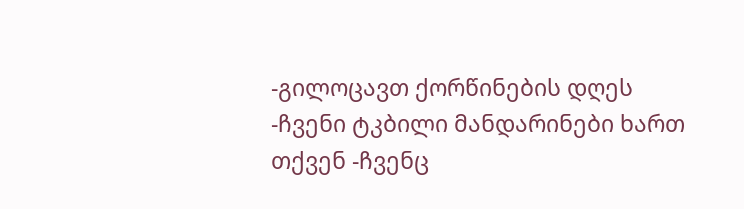-გილოცავთ ქორწინების დღეს -ჩვენი ტკბილი მანდარინები ხართ თქვენ -ჩვენც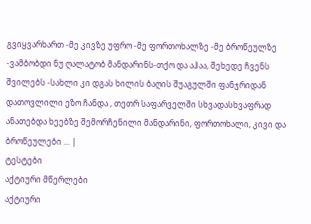გვიყვარხართ -მე კივზე უფრო -მე ფორთოხალზე -მე ბროწეულზე -ვამბობდი ნუ ღალატობ მანდარინს-თქო და აჰაა, შეხედე ჩვენს შვილებს -სახლი კი დგას ხილის ბაღის შუაგულში ფანჯრიდან დათოვლილი ეზო ჩანდა , თეთრ საფარველში სხვადასხვაფრად ანათებდა ხეებზე შემორჩენილი მანდარინი, ფორთოხალი, კივი და ბროწეულები ... |
ტესტები
აქტიური მწერლები
აქტიური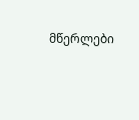მწერლები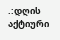.:დღის აქტიური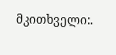მკითხველი:.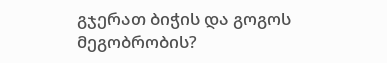გჯერათ ბიჭის და გოგოს მეგობრობის?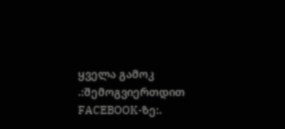ყველა გამოკ
.:შემოგვიერთდით FACEBOOK-ზე:.